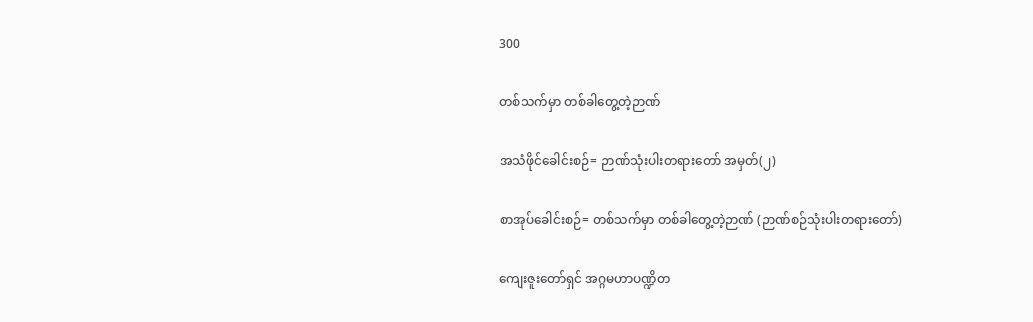300

တစ်သက်မှာ တစ်ခါတွေ့တဲ့ဉာဏ်

အသံဖိုင်ခေါင်းစဉ်= ဉာဏ်သုံးပါးတရားတော် အမှတ်(၂)

စာအုပ်ခေါင်းစဉ်= တစ်သက်မှာ တစ်ခါတွေ့တဲ့ဉာဏ် (ဉာဏ်စဉ်သုံးပါးတရားတော်)

ကျေးဇူးတော်ရှင် အဂ္ဂမဟာပဏ္ဍိတ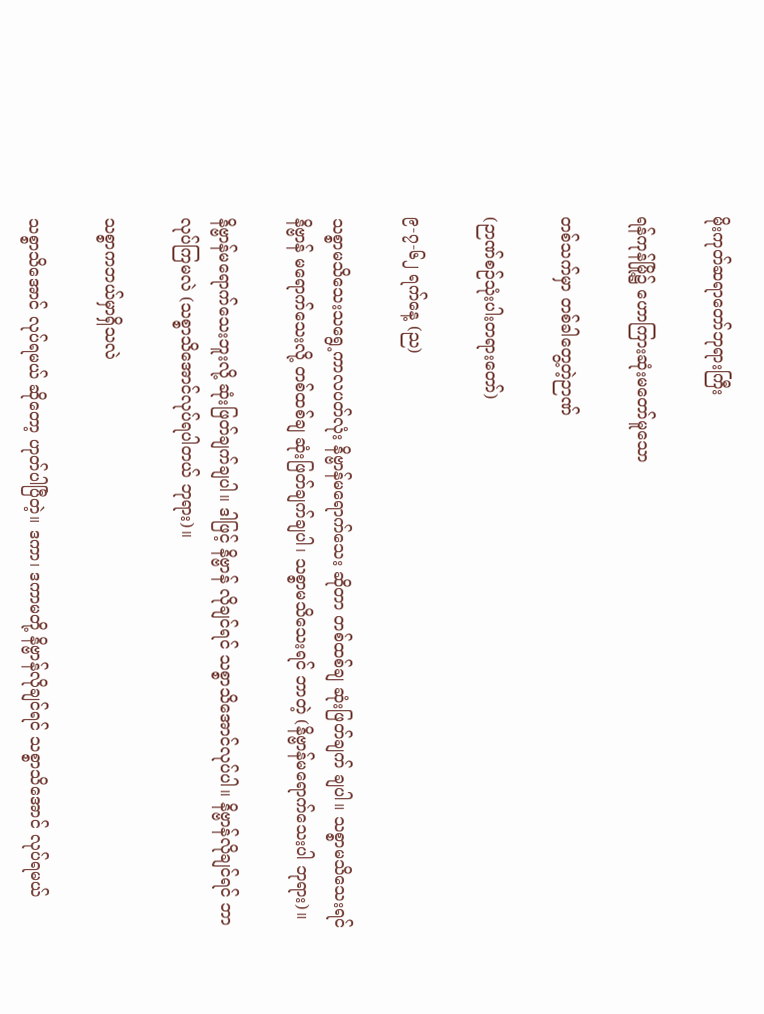မိုးကုတ်ဆရာတော်ဘုရားကြီး

ရန်ကုန်မြို့၌ ဟောကြားဆုံးမတော်မူသော

တစ်သက်မှာ တစ်ခါတွေ့တဲ့ဉာဏ်

(ဉာဏ်စဉ်သုံးပါးတရားတော်)

၉-၇-၆၂ ရက်နေ့ (ည)

သစ္စာမသိသေးသရွေ့ကာလပတ်လုံး နိဗ္ဗာန်မရောက်သေး ဆိုတာ တစ်ထစ်ချ ဆုံးဖြတ်ချက် ချပါ။ သစ္စာမသိသေးရင် နိဗ္ဗာန် မရောက်သေးလို့ တစ်ထစ်ချ ဆုံးဖြတ်ချက်ချပါ၊ သစ္စာမသိသေးရင် ဘာတဲ့ (နိဗ္ဗာန်မရောက်သေးပါ ဘုရား)။

နိဗ္ဗာန်မရောက်သေးဘူးလို့ ဆုံးဖြတ်ချက်ချပါ။ ဒါဖြင့် နိဗ္ဗာန် လိုချင်ရင် သစ္စာသိအောင်လုပ်ပါ။ နိဗ္ဗာန်လိုချင်ရင် ဘာလုပ်ကြမလဲ (သစ္စာသိအောင်လုပ်ရပါတယ် ဘုရား)။

သစ္စာကဘယ်မှာရှိသလဲ

သစ္စာသိအောင် လုပ်ရမယ် ဆိုတော့ ဟုတ်ပါပြီတဲ့။ ဒကာ၊ ဒကာမတို့ နိဗ္ဗာန်လိုချင်ရင် သစ္စာသိအောင် လုပ်ရမယ်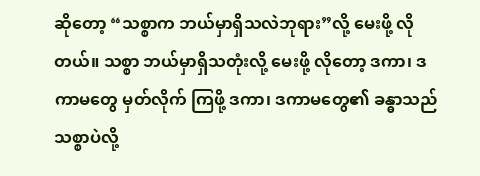ဆိုတော့ “သစ္စာက ဘယ်မှာရှိသလဲဘုရား”လို့ မေးဖို့ လိုတယ်။ သစ္စာ ဘယ်မှာရှိသတုံးလို့ မေးဖို့ လိုတော့ ဒကာ၊ ဒကာမတွေ မှတ်လိုက် ကြဖို့ ဒကာ၊ ဒကာမတွေ၏ ခန္ဓာသည် သစ္စာပဲလို့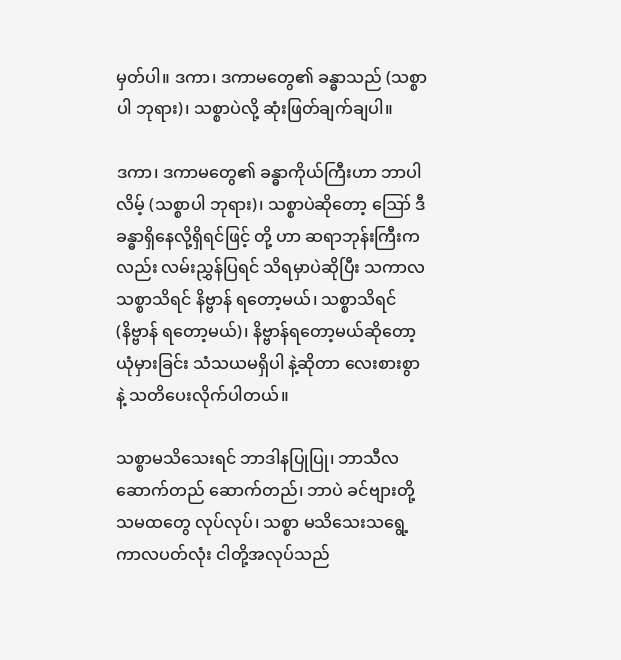မှတ်ပါ။ ဒကာ၊ ဒကာမတွေ၏ ခန္ဓာသည် (သစ္စာပါ ဘုရား)၊ သစ္စာပဲလို့ ဆုံးဖြတ်ချက်ချပါ။

ဒကာ၊ ဒကာမတွေ၏ ခန္ဓာကိုယ်ကြီးဟာ ဘာပါလိမ့် (သစ္စာပါ ဘုရား)၊ သစ္စာပဲဆိုတော့ ဪ ဒီခန္ဓာရှိနေလို့ရှိရင်ဖြင့် တို့ ဟာ ဆရာဘုန်းကြီးကလည်း လမ်းညွှန်ပြရင် သိရမှာပဲဆိုပြီး သကာလ သစ္စာသိရင် နိဗ္ဗာန် ရတော့မယ်၊ သစ္စာသိရင် (နိဗ္ဗာန် ရတော့မယ်)၊ နိဗ္ဗာန်ရတော့မယ်ဆိုတော့ ယုံမှားခြင်း သံသယမရှိပါ နဲ့ဆိုတာ လေးစားစွာနဲ့ သတိပေးလိုက်ပါတယ်။

သစ္စာမသိသေးရင် ဘာဒါနပြုပြု၊ ဘာသီလဆောက်တည် ဆောက်တည်၊ ဘာပဲ ခင်ဗျားတို့ သမထတွေ လုပ်လုပ်၊ သစ္စာ မသိသေးသရွေ့ ကာလပတ်လုံး ငါတို့အလုပ်သည်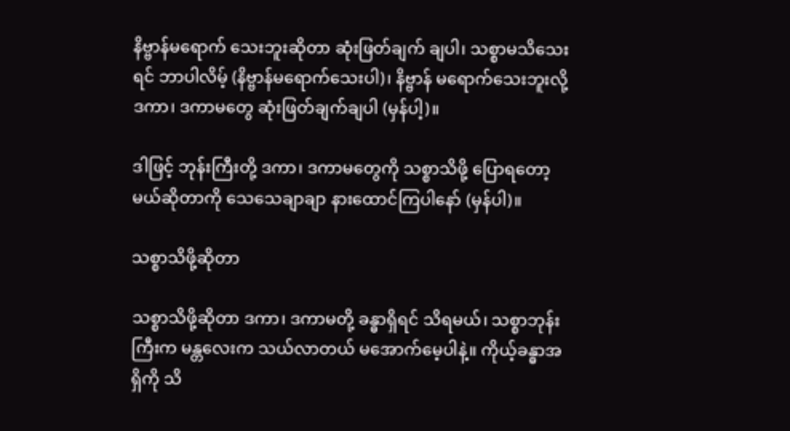နိဗ္ဗာန်မရောက် သေးဘူးဆိုတာ ဆုံးဖြတ်ချက် ချပါ၊ သစ္စာမသိသေးရင် ဘာပါလိမ့် (နိဗ္ဗာန်မရောက်သေးပါ)၊ နိဗ္ဗာန် မရောက်သေးဘူးလို့ ဒကာ၊ ဒကာမတွေ ဆုံးဖြတ်ချက်ချပါ (မှန်ပါ့)။

ဒါဖြင့် ဘုန်းကြီးတို့ ဒကာ၊ ဒကာမတွေကို သစ္စာသိဖို့ ပြောရတော့မယ်ဆိုတာကို သေသေချာချာ နားထောင်ကြပါနော် (မှန်ပါ)။

သစ္စာသိဖို့ဆိုတာ

သစ္စာသိဖို့ဆိုတာ ဒကာ၊ ဒကာမတို့ ခန္ဓာရှိရင် သိရမယ်၊ သစ္စာဘုန်းကြီးက မန္တလေးက သယ်လာတယ် မအောက်မေ့ပါနဲ့။ ကိုယ့်ခန္ဓာအရှိကို သိ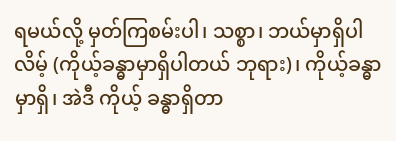ရမယ်လို့ မှတ်ကြစမ်းပါ၊ သစ္စာ၊ ဘယ်မှာရှိပါ လိမ့် (ကိုယ့်ခန္ဓာမှာရှိပါတယ် ဘုရား)၊ ကိုယ့်ခန္ဓာမှာရှိ၊ အဲဒီ ကိုယ့် ခန္ဓာရှိတာ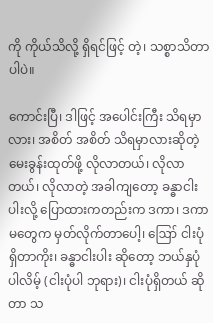ကို ကိုယ်သိလို့ ရှိရင်ဖြင့် တဲ့၊ သစ္စာသိတာပါပဲ။

ကောင်းပြီ၊ ဒါဖြင့် အပေါင်းကြီး သိရမှာလား၊ အစိတ် အစိတ် သိရမှာလားဆိုတဲ့ မေးခွန်းထုတ်ဖို့ လိုလာတယ်၊ လိုလာ တယ်၊ လိုလာတဲ့ အခါကျတော့ ခန္ဓာငါးပါးလို့ ပြောထားကတည်းက ဒကာ၊ ဒကာမတွေက မှတ်လိုက်တာပေါ့၊ ဪ ငါးပုံရှိတာကိုး၊ ခန္ဓာငါးပါး ဆိုတော့ ဘယ်နှပုံပါလိမ့် (ငါးပုံပါ ဘုရား)၊ ငါးပုံရှိတယ် ဆိုတာ သ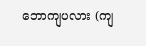ဘောကျပလား (ကျ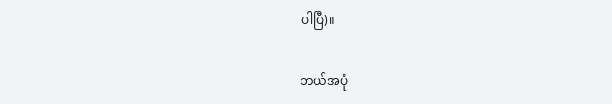ပါပြီ)။

ဘယ်အပုံ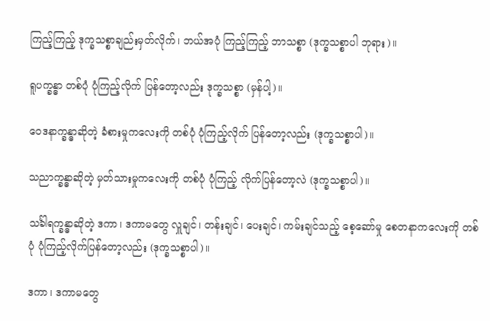ကြည့်ကြည့် ဒုက္ခသစ္စာချည်းမှတ်လိုက်၊ ဘယ်အပုံ ကြည့်ကြည့် ဘာသစ္စာ (ဒုက္ခသစ္စာပါ ဘုရား)။

ရူပက္ခန္ဓာ တစ်ပုံ ပုံကြည့်လိုက် ပြန်တော့လည်း ဒုက္ခသစ္စာ (မှန်ပါ့)။

ဝေဒနာက္ခန္ဓာဆိုတဲ့ ခံစားမှုကလေးကို တစ်ပုံ ပုံကြည့်လိုက် ပြန်တော့လည်း (ဒုက္ခသစ္စာပါ)။

သညာက္ခန္ဓာဆိုတဲ့ မှတ်သားမှုကလေးကို တစ်ပုံ ပုံကြည့် လိုက်ပြန်တော့လဲ (ဒုက္ခသစ္စာပါ)။

သင်္ခါရက္ခန္ဓာဆိုတဲ့ ဒကာ၊ ဒကာမတွေ လှူချင်၊ တန်းချင်၊ ပေးချင်၊ ကမ်းချင်သည့် စေ့ဆော်မှု စေတနာကလေးကို တစ်ပုံ ပုံကြည့်လိုက်ပြန်တော့လည်း (ဒုက္ခသစ္စာပါ)။

ဒကာ၊ ဒကာမတွေ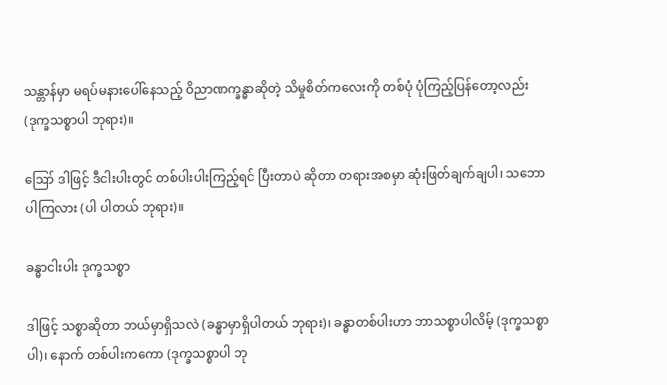သန္တာန်မှာ မရပ်မနားပေါ်နေသည့် ဝိညာဏက္ခန္ဓာဆိုတဲ့ သိမှုစိတ်ကလေးကို တစ်ပုံ ပုံကြည့်ပြန်တော့လည်း (ဒုက္ခသစ္စာပါ ဘုရား)။

ဪ ဒါဖြင့် ဒီငါးပါးတွင် တစ်ပါးပါးကြည့်ရင် ပြီးတာပဲ ဆိုတာ တရားအစမှာ ဆုံးဖြတ်ချက်ချပါ၊ သဘောပါကြလား (ပါ ပါတယ် ဘုရား)။

ခန္ဓာငါးပါး ဒုက္ခသစ္စာ

ဒါဖြင့် သစ္စာဆိုတာ ဘယ်မှာရှိသလဲ (ခန္ဓာမှာရှိပါတယ် ဘုရား)၊ ခန္ဓာတစ်ပါးဟာ ဘာသစ္စာပါလိမ့် (ဒုက္ခသစ္စာပါ)၊ နောက် တစ်ပါးကကော (ဒုက္ခသစ္စာပါ ဘု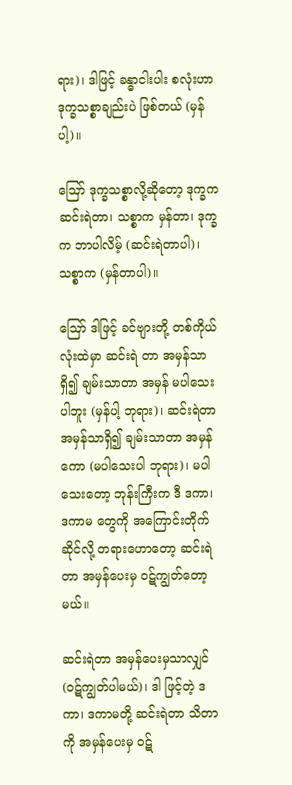ရား)၊ ဒါဖြင့် ခန္ဓာငါးပါး စလုံးဟာ ဒုက္ခသစ္စာချည်းပဲ ဖြစ်တယ် (မှန်ပါ့)။

ဪ ဒုက္ခသစ္စာလို့ဆိုတော့ ဒုက္ခက ဆင်းရဲတာ၊ သစ္စာက မှန်တာ၊ ဒုက္ခက ဘာပါလိမ့် (ဆင်းရဲတာပါ)၊ သစ္စာက (မှန်တာပါ)။

ဪ ဒါဖြင့် ခင်ဗျားတို့ တစ်ကိုယ်လုံးထဲမှာ ဆင်းရဲ တာ အမှန်သာရှိ၍ ချမ်းသာတာ အမှန် မပါသေးပါဘူး (မှန်ပါ့ ဘုရား)၊ ဆင်းရဲတာ အမှန်သာရှိ၍ ချမ်းသာတာ အမှန်ကော (မပါသေးပါ ဘုရား)၊ မပါသေးတော့ ဘုန်းကြီးက ဒီ ဒကာ၊ ဒကာမ တွေကို အကြောင်းတိုက်ဆိုင်လို့ တရားဟောတော့ ဆင်းရဲတာ အမှန်ပေးမှ ဝဋ်ကျွတ်တော့မယ်။

ဆင်းရဲတာ အမှန်ပေးမှသာလျှင် (ဝဋ်ကျွတ်ပါမယ်)၊ ဒါ ဖြင့်တဲ့ ဒကာ၊ ဒကာမတို့ ဆင်းရဲတာ သိတာကို အမှန်ပေးမှ ဝဋ်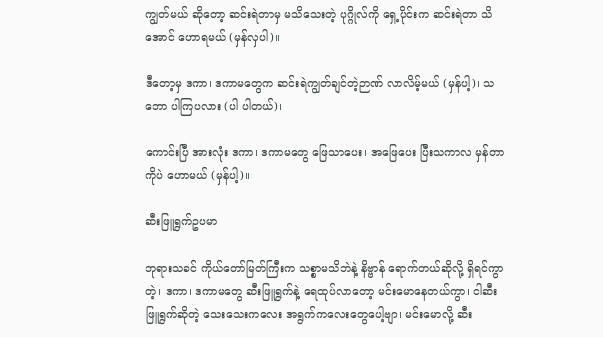ကျွတ်မယ် ဆိုတော့ ဆင်းရဲတာမှ မသိသေးတဲ့ ပုဂ္ဂိုလ်ကို ရှေ့ပိုင်းက ဆင်းရဲတာ သိအောင် ဟောရမယ် (မှန်လှပါ)။

ဒီတော့မှ ဒကာ၊ ဒကာမတွေက ဆင်းရဲကျွတ်ချင်တဲ့ဉာဏ် လာလိမ့်မယ် (မှန်ပါ့)၊ သဘော ပါကြပလား (ပါ ပါတယ်)၊

ကောင်းပြီ အားလုံး ဒကာ၊ ဒကာမတွေ ဖြေသာပေး၊ အဖြေပေး ပြီးသကာလ မှန်တာကိုပဲ ဟောမယ် (မှန်ပါ့)။

ဆီးဖြူရွက်ဥပမာ

ဘုရားသခင် ကိုယ်တော်မြတ်ကြီးက သစ္စာမသိဘဲနဲ့ နိဗ္ဗာန် ရောက်တယ်ဆိုလို့ ရှိရင်ကွာ တဲ့၊ ဒကာ၊ ဒကာမတွေ ဆီးဖြူရွက်နဲ့ ရေထုပ်လာတော့ မင်းမောနေတယ်ကွာ၊ ငါဆီးဖြူရွက်ဆိုတဲ့ သေးသေးကလေး အရွက်ကလေးတွေပေါ့ဗျာ၊ မင်းမောလို့ ဆီး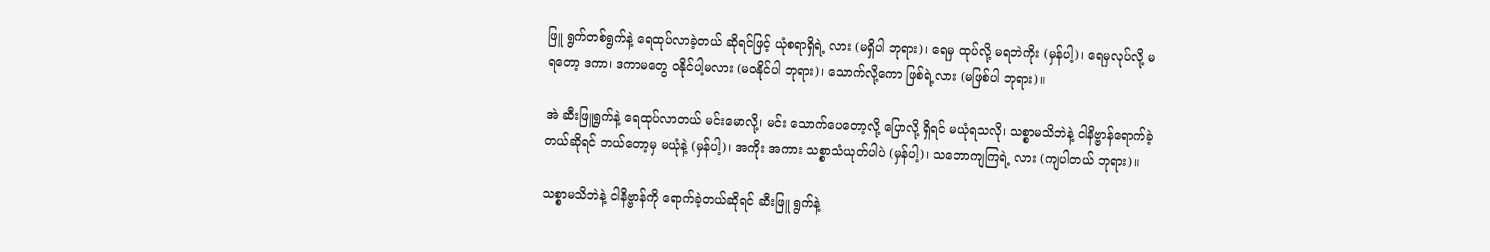ဖြူ ရွက်တစ်ရွက်နဲ့ ရေထုပ်လာခဲ့တယ် ဆိုရင်ဖြင့် ယုံစရာရှိရဲ့ လား (မရှိပါ ဘုရား)၊ ရေမှ ထုပ်လို့ မရဘဲကိုး (မှန်ပါ့)၊ ရေမှလုပ်လို့ မရတော့ ဒကာ၊ ဒကာမတွေ ဝနိုင်ပါ့မလား (မဝနိုင်ပါ ဘုရား)၊ သောက်လို့ကော ဖြစ်ရဲ့လား (မဖြစ်ပါ ဘုရား)။

အဲ ဆီးဖြူရွက်နဲ့ ရေထုပ်လာတယ် မင်းမောလို့၊ မင်း သောက်ပေတော့လို့ ပြောလို့ ရှိရင် မယုံရသလို၊ သစ္စာမသိဘဲနဲ့ ငါနိဗ္ဗာန်ရောက်ခဲ့တယ်ဆိုရင် ဘယ်တော့မှ မယုံနဲ့ (မှန်ပါ့)၊ အကိုး အကား သစ္စာသံယုတ်ပါပဲ (မှန်ပါ့)၊ သဘောကျကြရဲ့ လား (ကျပါတယ် ဘုရား)။

သစ္စာမသိဘဲနဲ့ ငါနိဗ္ဗာန်ကို ရောက်ခဲ့တယ်ဆိုရင် ဆီးဖြူ ရွက်နဲ့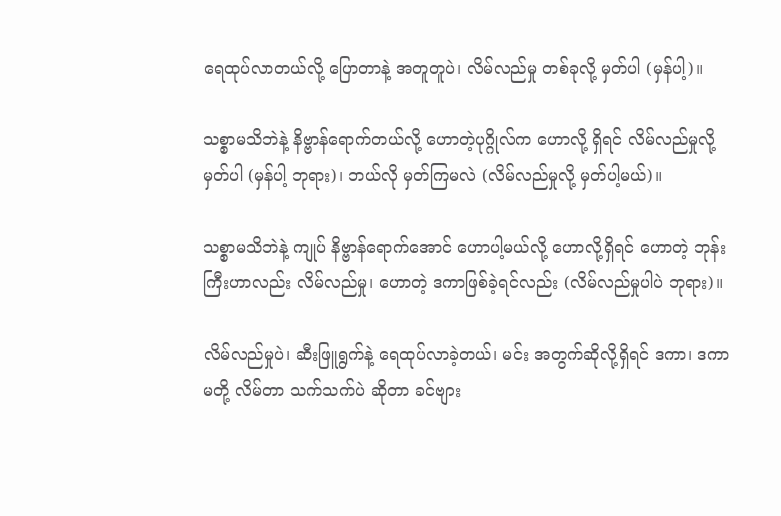ရေထုပ်လာတယ်လို့ ပြောတာနဲ့ အတူတူပဲ၊ လိမ်လည်မှု တစ်ခုလို့ မှတ်ပါ (မှန်ပါ့)။

သစ္စာမသိဘဲနဲ့ နိဗ္ဗာန်ရောက်တယ်လို့ ဟောတဲ့ပုဂ္ဂိုလ်က ဟောလို့ ရှိရင် လိမ်လည်မှုလို့မှတ်ပါ (မှန်ပါ့ ဘုရား)၊ ဘယ်လို မှတ်ကြမလဲ (လိမ်လည်မှုလို့ မှတ်ပါ့မယ်)။

သစ္စာမသိဘဲနဲ့ ကျုပ် နိဗ္ဗာန်ရောက်အောင် ဟောပါ့မယ်လို့ ဟောလို့ရှိရင် ဟောတဲ့ ဘုန်းကြီးဟာလည်း လိမ်လည်မှု၊ ဟောတဲ့ ဒကာဖြစ်ခဲ့ရင်လည်း (လိမ်လည်မှုပါပဲ ဘုရား)။

လိမ်လည်မှုပဲ၊ ဆီးဖြူရွက်နဲ့ ရေထုပ်လာခဲ့တယ်၊ မင်း အတွက်ဆိုလို့ရှိရင် ဒကာ၊ ဒကာမတို့ လိမ်တာ သက်သက်ပဲ ဆိုတာ ခင်ဗျား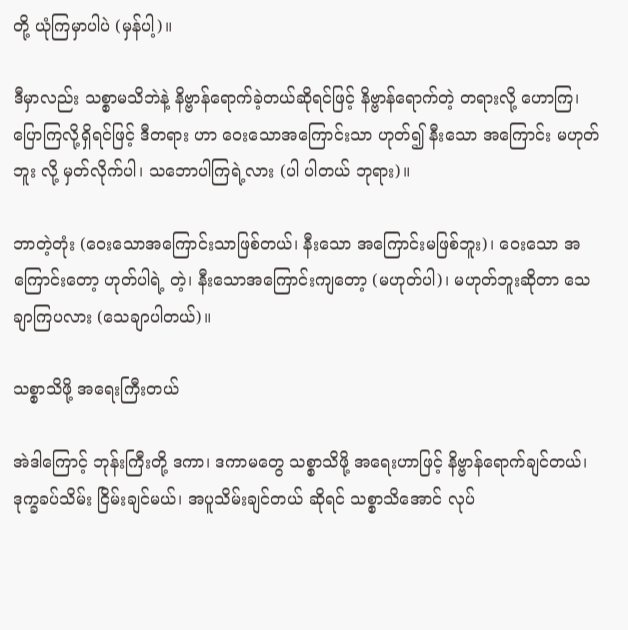တို့ ယုံကြမှာပါပဲ (မှန်ပါ့)။

ဒီမှာလည်း သစ္စာမသိဘဲနဲ့ နိဗ္ဗာန်ရောက်ခဲ့တယ်ဆိုရင်ဖြင့် နိဗ္ဗာန်ရောက်တဲ့ တရားလို့ ဟောကြ၊ ပြောကြလို့ရှိရင်ဖြင့် ဒီတရား ဟာ ဝေးသောအကြောင်းသာ ဟုတ်၍ နီးသော အကြောင်း မဟုတ်ဘူး လို့ မှတ်လိုက်ပါ၊ သဘောပါကြရဲ့လား (ပါ ပါတယ် ဘုရား)။

ဘာတဲ့တုံး (ဝေးသောအကြောင်းသာဖြစ်တယ်၊ နီးသော အကြောင်းမဖြစ်ဘူး)၊ ဝေးသော အကြောင်းတော့ ဟုတ်ပါရဲ့ တဲ့၊ နီးသောအကြောင်းကျတော့ (မဟုတ်ပါ)၊ မဟုတ်ဘူးဆိုတာ သေချာကြပလား (သေချာပါတယ်)။

သစ္စာသိဖို့ အရေးကြီးတယ်

အဲဒါကြောင့် ဘုန်းကြီးတို့ ဒကာ၊ ဒကာမတွေ သစ္စာသိဖို့ အရေးဟာဖြင့် နိဗ္ဗာန်ရောက်ချင်တယ်၊ ဒုက္ခခပ်သိမ်း ငြိမ်းချင်မယ်၊ အပူသိမ်းချင်တယ် ဆိုရင် သစ္စာသိအောင် လုပ်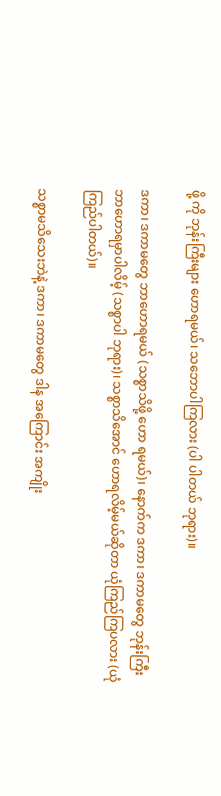ဖို့ ကို ဘုန်းကြီးများ ဟောရမယ်၊ သဘောပါကြလား (ပါ ပါတယ် ဘုရား)။

ဒကာ၊ ဒကာမတွေ ဘာဟောရမယ် (သစ္စာသိဖို့ ဟော ရမယ်)၊ နောက်က ဒကာ၊ ဒကာမတွေ ဘုန်းကြီး ဘာဟောရမှာပါလိမ့် (သစ္စာပါ ဘုရား)၊ သစ္စာသိအောင် ဟောရလိမ့်မယ်ဆိုတာ ယုံကြည်ကြပလား (ယုံကြည်ပါတယ်)။

သစ္စာမသိသေးဘဲနဲ့ ဒကာ၊ ဒကာမတွေ ဒါန အကြောင်း အကျိုး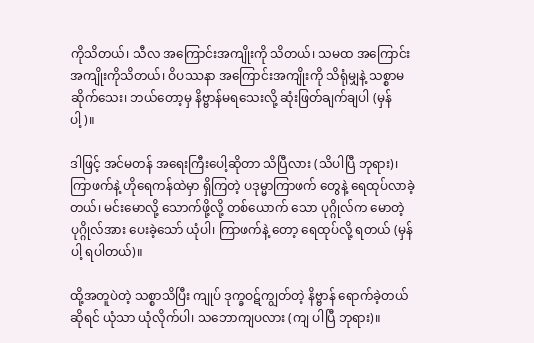ကိုသိတယ်၊ သီလ အကြောင်းအကျိုးကို သိတယ်၊ သမထ အကြောင်းအကျိုးကိုသိတယ်၊ ဝိပဿနာ အကြောင်းအကျိုးကို သိရုံမျှနဲ့ သစ္စာမဆိုက်သေး၊ ဘယ်တော့မှ နိဗ္ဗာန်မရသေးလို့ ဆုံးဖြတ်ချက်ချပါ (မှန်ပါ့)။

ဒါဖြင့် အင်မတန် အရေးကြီးပေါ့ဆိုတာ သိပြီလား (သိပါပြီ ဘုရား)၊ ကြာဖက်နဲ့ ဟိုရေကန်ထဲမှာ ရှိကြတဲ့ ပဒုမ္မာကြာဖက် တွေနဲ့ ရေထုပ်လာခဲ့တယ်၊ မင်းမောလို့ သောက်ဖို့လို့ တစ်ယောက် သော ပုဂ္ဂိုလ်က မောတဲ့ပုဂ္ဂိုလ်အား ပေးခဲ့သော် ယုံပါ၊ ကြာဖက်နဲ့ တော့ ရေထုပ်လို့ ရတယ် (မှန်ပါ့ ရပါတယ်)။

ထို့အတူပဲတဲ့ သစ္စာသိပြီး ကျုပ် ဒုက္ခဝဋ်ကျွတ်တဲ့ နိဗ္ဗာန် ရောက်ခဲ့တယ်ဆိုရင် ယုံသာ ယုံလိုက်ပါ၊ သဘောကျပလား (ကျ ပါပြီ ဘုရား)။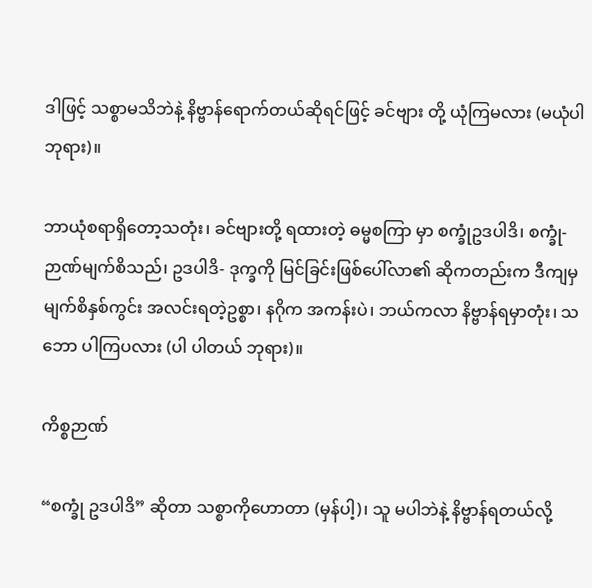ဒါဖြင့် သစ္စာမသိဘဲနဲ့ နိဗ္ဗာန်ရောက်တယ်ဆိုရင်ဖြင့် ခင်ဗျား တို့ ယုံကြမလား (မယုံပါ ဘုရား)။

ဘာယုံစရာရှိတော့သတုံး၊ ခင်ဗျားတို့ ရထားတဲ့ ဓမ္မစကြာ မှာ စက္ခုံဥဒပါဒိ၊ စက္ခုံ- ဉာဏ်မျက်စိသည်၊ ဥဒပါဒိ- ဒုက္ခကို မြင်ခြင်းဖြစ်ပေါ်လာ၏ ဆိုကတည်းက ဒီကျမှ မျက်စိနှစ်ကွင်း အလင်းရတဲ့ဥစ္စာ၊ နဂိုက အကန်းပဲ၊ ဘယ်ကလာ နိဗ္ဗာန်ရမှာတုံး၊ သဘော ပါကြပလား (ပါ ပါတယ် ဘုရား)။

ကိစ္စဉာဏ်

“စက္ခုံ ဥဒပါဒိ” ဆိုတာ သစ္စာကိုဟောတာ (မှန်ပါ့)၊ သူ မပါဘဲနဲ့ နိဗ္ဗာန်ရတယ်လို့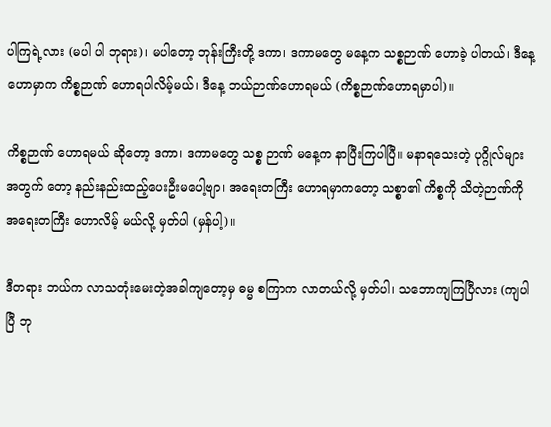ပါကြရဲ့လား (မပါ ပါ ဘုရား)၊ မပါတော့ ဘုန်းကြီးတို့ ဒကာ၊ ဒကာမတွေ မနေ့က သစ္စဉာဏ် ဟောခဲ့ ပါတယ်၊ ဒီနေ့ ဟောမှာက ကိစ္စဉာဏ် ဟောရပါလိမ့်မယ်၊ ဒီနေ့ ဘယ်ဉာဏ်ဟောရမယ် (ကိစ္စဉာဏ်ဟောရမှာပါ)။

ကိစ္စဉာဏ် ဟောရမယ် ဆိုတော့ ဒကာ၊ ဒကာမတွေ သစ္စ ဉာဏ် မနေ့က နာပြီးကြပါပြီ။ မနာရသေးတဲ့ ပုဂ္ဂိုလ်များအတွက် တော့ နည်းနည်းထည့်ပေးဦးမပေါ့ဗျာ၊ အရေးတကြီး ဟောရမှာကတော့ သစ္စာ၏ ကိစ္စကို သိတဲ့ဉာဏ်ကို အရေးတကြီး ဟောလိမ့် မယ်လို့ မှတ်ပါ (မှန်ပါ့)။

ဒီတရား ဘယ်က လာသတုံးမေးတဲ့အခါကျတော့မှ ဓမ္မ စကြာက လာတယ်လို့ မှတ်ပါ၊ သဘောကျကြပြီလား (ကျပါပြီ ဘု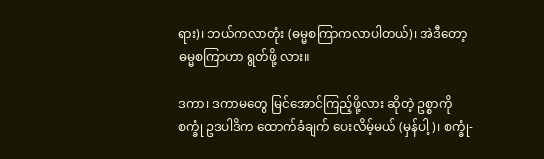ရား)၊ ဘယ်ကလာတုံး (ဓမ္မစကြာကလာပါတယ်)၊ အဲဒီတော့ ဓမ္မစကြာဟာ ရွတ်ဖို့ လား။

ဒကာ၊ ဒကာမတွေ မြင်အောင်ကြည့်ဖို့လား ဆိုတဲ့ ဥစ္စာကို စက္ခုံ ဥဒပါဒိက ထောက်ခံချက် ပေးလိမ့်မယ် (မှန်ပါ့)၊ စက္ခုံ-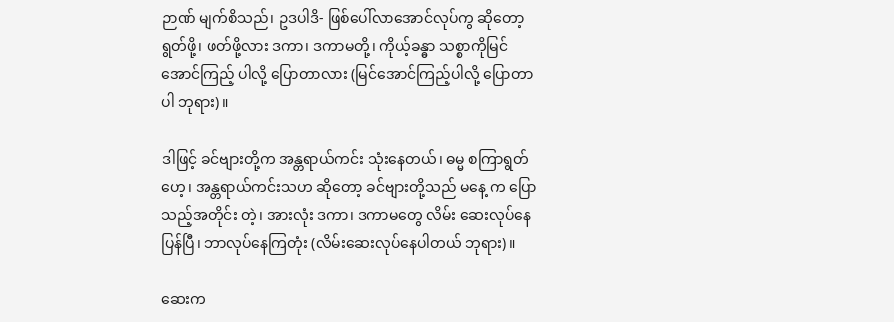ဉာဏ် မျက်စိသည်၊ ဥဒပါဒိ- ဖြစ်ပေါ်လာအောင်လုပ်ကွ ဆိုတော့ ရွတ်ဖို့၊ ဖတ်ဖို့လား ဒကာ၊ ဒကာမတို့၊ ကိုယ့်ခန္ဓာ သစ္စာကိုမြင်အောင်ကြည့် ပါလို့ ပြောတာလား (မြင်အောင်ကြည့်ပါလို့ ပြောတာပါ ဘုရား)။

ဒါဖြင့် ခင်ဗျားတို့က အန္တရာယ်ကင်း သုံးနေတယ်၊ ဓမ္မ စကြာရွတ်ဟေ့၊ အန္တရာယ်ကင်းသဟ ဆိုတော့ ခင်ဗျားတို့သည် မနေ့ က ပြောသည့်အတိုင်း တဲ့၊ အားလုံး ဒကာ၊ ဒကာမတွေ လိမ်း ဆေးလုပ်နေပြန်ပြီ၊ ဘာလုပ်နေကြတုံး (လိမ်းဆေးလုပ်နေပါတယ် ဘုရား)။

ဆေးက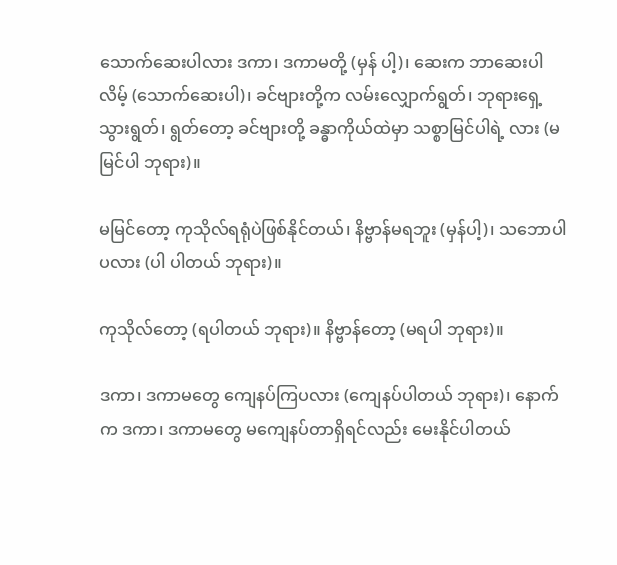သောက်ဆေးပါလား ဒကာ၊ ဒကာမတို့ (မှန် ပါ့)၊ ဆေးက ဘာဆေးပါလိမ့် (သောက်ဆေးပါ)၊ ခင်ဗျားတို့က လမ်းလျှောက်ရွတ်၊ ဘုရားရှေ့သွားရွတ်၊ ရွတ်တော့ ခင်ဗျားတို့ ခန္ဓာကိုယ်ထဲမှာ သစ္စာမြင်ပါရဲ့ လား (မမြင်ပါ ဘုရား)။

မမြင်တော့ ကုသိုလ်ရရုံပဲဖြစ်နိုင်တယ်၊ နိဗ္ဗာန်မရဘူး (မှန်ပါ့)၊ သဘောပါပလား (ပါ ပါတယ် ဘုရား)။

ကုသိုလ်တော့ (ရပါတယ် ဘုရား)။ နိဗ္ဗာန်တော့ (မရပါ ဘုရား)။

ဒကာ၊ ဒကာမတွေ ကျေနပ်ကြပလား (ကျေနပ်ပါတယ် ဘုရား)၊ နောက်က ဒကာ၊ ဒကာမတွေ မကျေနပ်တာရှိရင်လည်း မေးနိုင်ပါတယ်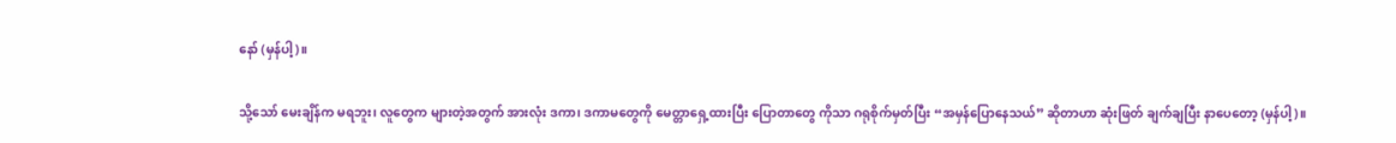နော် (မှန်ပါ့)။

သို့သော် မေးချိန်က မရဘူး၊ လူတွေက များတဲ့အတွက် အားလုံး ဒကာ၊ ဒကာမတွေကို မေတ္တာရှေ့ထားပြီး ပြောတာတွေ ကိုသာ ဂရုစိုက်မှတ်ပြီး “အမှန်ပြောနေသယ်” ဆိုတာဟာ ဆုံးဖြတ် ချက်ချပြီး နာပေတော့ (မှန်ပါ့)။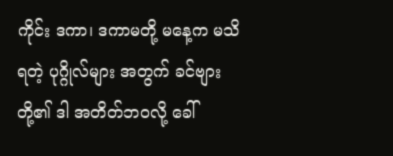ကိုင်း ဒကာ၊ ဒကာမတို့ မနေ့က မသိရတဲ့ ပုဂ္ဂိုလ်များ အတွက် ခင်ဗျားတို့၏ ဒါ အတိတ်ဘဝလို့ ခေါ်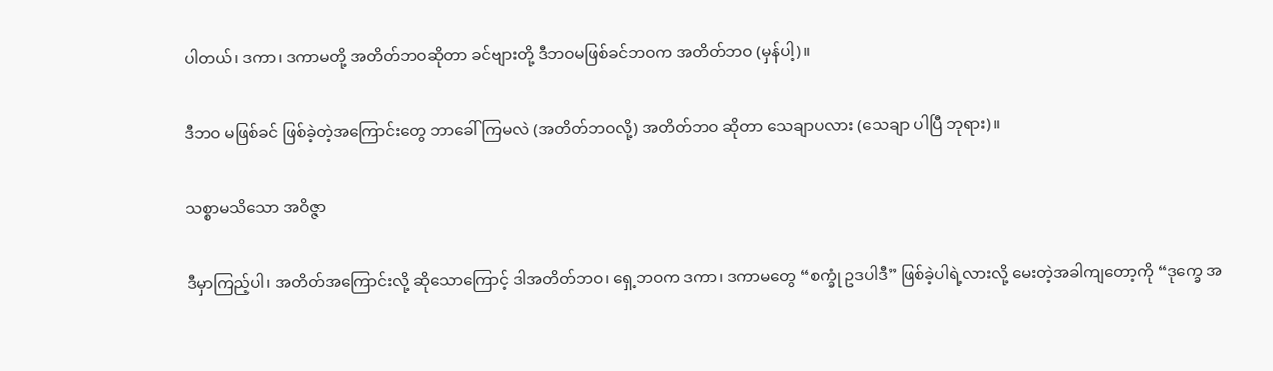ပါတယ်၊ ဒကာ၊ ဒကာမတို့ အတိတ်ဘဝဆိုတာ ခင်ဗျားတို့ ဒီဘဝမဖြစ်ခင်ဘဝက အတိတ်ဘဝ (မှန်ပါ့)။

ဒီဘဝ မဖြစ်ခင် ဖြစ်ခဲ့တဲ့အကြောင်းတွေ ဘာခေါ်ကြမလဲ (အတိတ်ဘဝလို့) အတိတ်ဘဝ ဆိုတာ သေချာပလား (သေချာ ပါပြီ ဘုရား)။

သစ္စာမသိသော အဝိဇ္ဇာ

ဒီမှာကြည့်ပါ၊ အတိတ်အကြောင်းလို့ ဆိုသောကြောင့် ဒါအတိတ်ဘဝ၊ ရှေ့ဘဝက ဒကာ၊ ဒကာမတွေ “စက္ခုံ ဥဒပါဒီ” ဖြစ်ခဲ့ပါရဲ့လားလို့ မေးတဲ့အခါကျတော့ကို “ဒုက္ခေ အ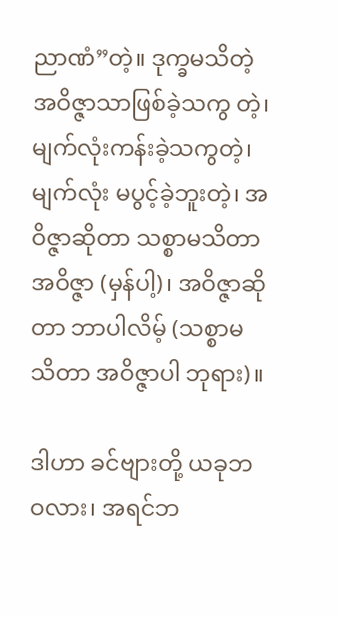ညာဏံ”တဲ့။ ဒုက္ခမသိတဲ့ အဝိဇ္ဇာသာဖြစ်ခဲ့သကွ တဲ့၊ မျက်လုံးကန်းခဲ့သကွတဲ့၊ မျက်လုံး မပွင့်ခဲ့ဘူးတဲ့၊ အဝိဇ္ဇာဆိုတာ သစ္စာမသိတာ အဝိဇ္ဇာ (မှန်ပါ့)၊ အဝိဇ္ဇာဆိုတာ ဘာပါလိမ့် (သစ္စာမသိတာ အဝိဇ္ဇာပါ ဘုရား)။

ဒါဟာ ခင်ဗျားတို့ ယခုဘဝလား၊ အရင်ဘ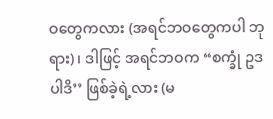ဝတွေကလား (အရင်ဘဝတွေကပါ ဘုရား)၊ ဒါဖြင့် အရင်ဘဝက “စက္ခုံ ဥဒပါဒိ’’ ဖြစ်ခဲ့ရဲ့လား (မ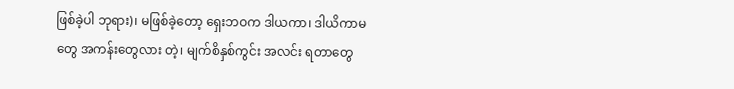ဖြစ်ခဲ့ပါ ဘုရား)၊ မဖြစ်ခဲ့တော့ ရှေးဘဝက ဒါယကာ၊ ဒါယိကာမတွေ အကန်းတွေလား တဲ့၊ မျက်စိနှစ်ကွင်း အလင်း ရတာတွေ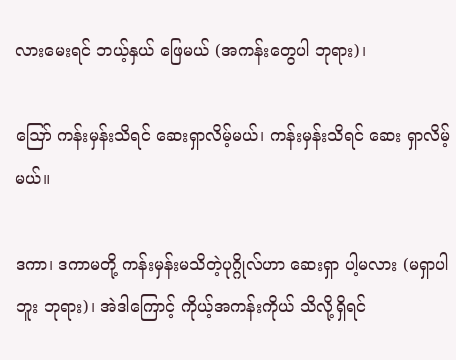လားမေးရင် ဘယ့်နှယ် ဖြေမယ် (အကန်းတွေပါ ဘုရား)၊

ဪ ကန်းမှန်းသိရင် ဆေးရှာလိမ့်မယ်၊ ကန်းမှန်းသိရင် ဆေး ရှာလိမ့်မယ်။

ဒကာ၊ ဒကာမတို့ ကန်းမှန်းမသိတဲ့ပုဂ္ဂိုလ်ဟာ ဆေးရှာ ပါ့မလား (မရှာပါဘူး ဘုရား)၊ အဲဒါကြောင့် ကိုယ့်အကန်းကိုယ် သိလို့ရှိရင်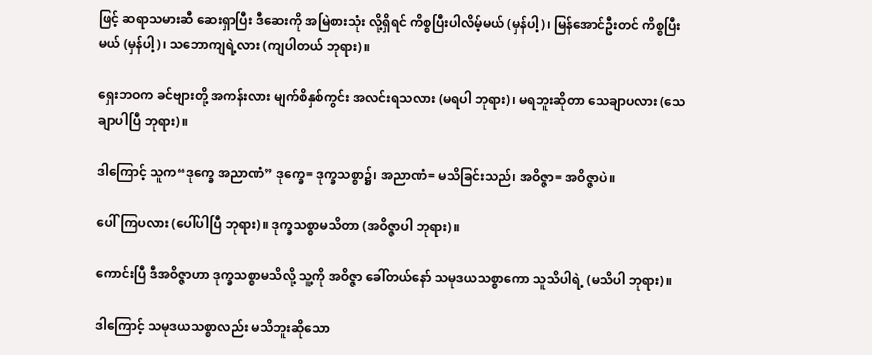ဖြင့် ဆရာသမားဆီ ဆေးရှာပြီး ဒီဆေးကို အမြဲစားသုံး လို့ရှိရင် ကိစ္စပြီးပါလိမ့်မယ် (မှန်ပါ့)၊ မြန်အောင်ဦးတင် ကိစ္စပြီးမယ် (မှန်ပါ့)၊ သဘောကျရဲ့လား (ကျပါတယ် ဘုရား)။

ရှေးဘဝက ခင်ဗျားတို့ အကန်းလား မျက်စိနှစ်ကွင်း အလင်းရသလား (မရပါ ဘုရား)၊ မရဘူးဆိုတာ သေချာပလား (သေချာပါပြီ ဘုရား)။

ဒါကြောင့် သူက“ဒုက္ခေ အညာဏံ” ဒုက္ခေ= ဒုက္ခသစ္စာ၌၊ အညာဏံ= မသိခြင်းသည်၊ အဝိဇ္ဇာ= အဝိဇ္ဇာပဲ။

ပေါ်ကြပလား (ပေါ်ပါပြီ ဘုရား)။ ဒုက္ခသစ္စာမသိတာ (အဝိဇ္ဇာပါ ဘုရား)။

ကောင်းပြီ ဒီအဝိဇ္ဇာဟာ ဒုက္ခသစ္စာမသိလို့ သူ့ကို အဝိဇ္ဇာ ခေါ်တယ်နော် သမုဒယသစ္စာကော သူသိပါရဲ့ (မသိပါ ဘုရား)။

ဒါကြောင့် သမုဒယသစ္စာလည်း မသိဘူးဆိုသော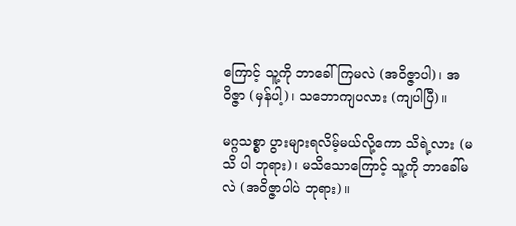ကြောင့် သူ့ကို ဘာခေါ်ကြမလဲ (အဝိဇ္ဇာပါ)၊ အဝိဇ္ဇာ (မှန်ပါ့)၊ သဘောကျပလား (ကျပါပြီ)။

မဂ္ဂသစ္စာ ပွားများရလိမ့်မယ်လို့ကော သိရဲ့လား (မသိ ပါ ဘုရား)၊ မသိသောကြောင့် သူ့ကို ဘာခေါ်မလဲ (အဝိဇ္ဇာပါပဲ ဘုရား)။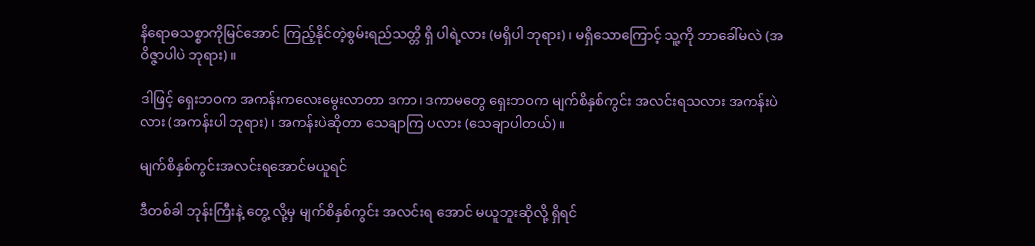နိရောဓသစ္စာကိုမြင်အောင် ကြည့်နိုင်တဲ့စွမ်းရည်သတ္တိ ရှိ ပါရဲ့လား (မရှိပါ ဘုရား)၊ မရှိသောကြောင့် သူ့ကို ဘာခေါ်မလဲ (အဝိဇ္ဇာပါပဲ ဘုရား)။

ဒါဖြင့် ရှေးဘဝက အကန်းကလေးမွေးလာတာ ဒကာ၊ ဒကာမတွေ ရှေးဘဝက မျက်စိနှစ်ကွင်း အလင်းရသလား အကန်းပဲလား (အကန်းပါ ဘုရား)၊ အကန်းပဲဆိုတာ သေချာကြ ပလား (သေချာပါတယ်)။

မျက်စိနှစ်ကွင်းအလင်းရအောင်မယူရင်

ဒီတစ်ခါ ဘုန်းကြီးနဲ့ တွေ့ လို့မှ မျက်စိနှစ်ကွင်း အလင်းရ အောင် မယူဘူးဆိုလို့ ရှိရင်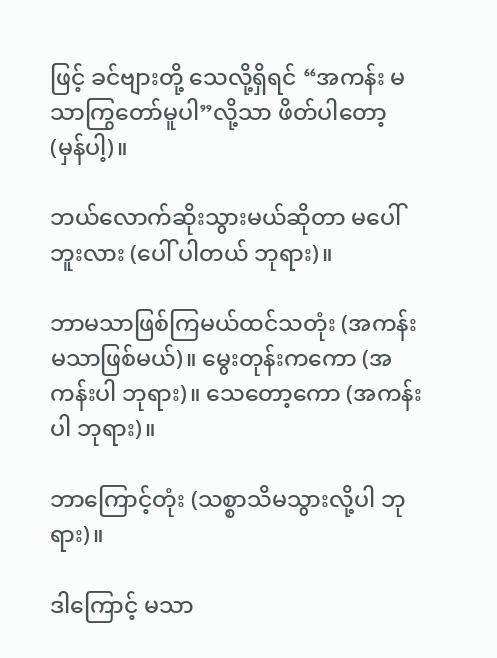ဖြင့် ခင်ဗျားတို့ သေလို့ရှိရင် “အကန်း မသာကြွတော်မူပါ”လို့သာ ဖိတ်ပါတော့ (မှန်ပါ့)။

ဘယ်လောက်ဆိုးသွားမယ်ဆိုတာ မပေါ်ဘူးလား (ပေါ် ပါတယ် ဘုရား)။

ဘာမသာဖြစ်ကြမယ်ထင်သတုံး (အကန်းမသာဖြစ်မယ်)။ မွေးတုန်းကကော (အကန်းပါ ဘုရား)။ သေတော့ကော (အကန်းပါ ဘုရား)။

ဘာကြောင့်တုံး (သစ္စာသိမသွားလို့ပါ ဘုရား)။

ဒါကြောင့် မသာ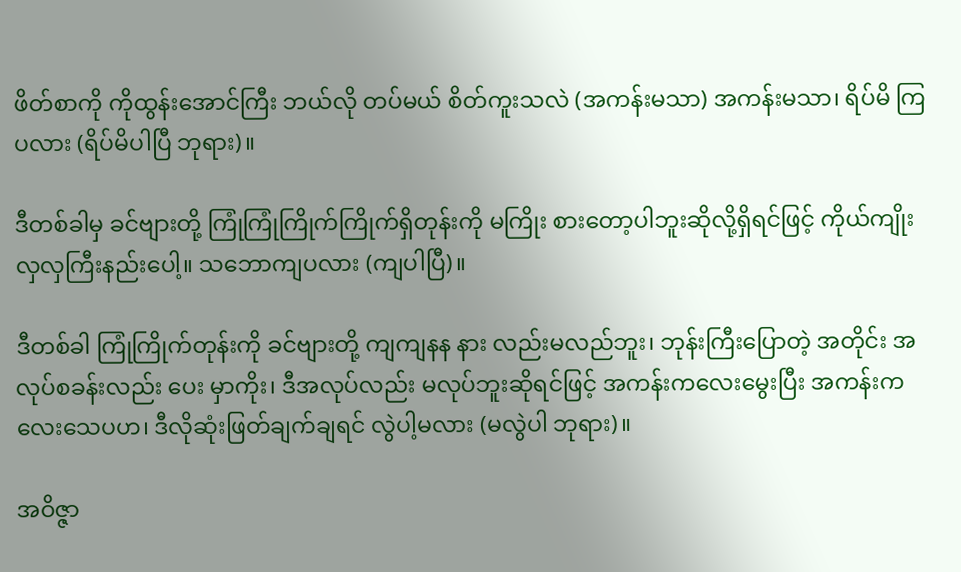ဖိတ်စာကို ကိုထွန်းအောင်ကြီး ဘယ်လို တပ်မယ် စိတ်ကူးသလဲ (အကန်းမသာ) အကန်းမသာ၊ ရိပ်မိ ကြပလား (ရိပ်မိပါပြီ ဘုရား)။

ဒီတစ်ခါမှ ခင်ဗျားတို့ ကြုံကြုံကြိုက်ကြိုက်ရှိတုန်းကို မကြိုး စားတော့ပါဘူးဆိုလို့ရှိရင်ဖြင့် ကိုယ်ကျိုး လှလှကြီးနည်းပေါ့။ သဘောကျပလား (ကျပါပြီ)။

ဒီတစ်ခါ ကြုံကြိုက်တုန်းကို ခင်ဗျားတို့ ကျကျနန နား လည်းမလည်ဘူး၊ ဘုန်းကြီးပြောတဲ့ အတိုင်း အလုပ်စခန်းလည်း ပေး မှာကိုး၊ ဒီအလုပ်လည်း မလုပ်ဘူးဆိုရင်ဖြင့် အကန်းကလေးမွေးပြီး အကန်းကလေးသေပဟ၊ ဒီလိုဆုံးဖြတ်ချက်ချရင် လွဲပါ့မလား (မလွဲပါ ဘုရား)။

အဝိဇ္ဇာ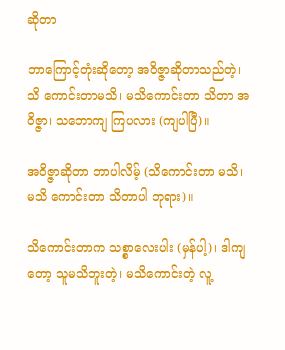ဆိုတာ

ဘာကြောင့်တုံးဆိုတော့ အဝိဇ္ဇာဆိုတာသည်တဲ့၊ သိ ကောင်းတာမသိ၊ မသိကောင်းတာ သိတာ အဝိဇ္ဇာ၊ သဘောကျ ကြပလား (ကျပါပြီ)။

အဝိဇ္ဇာဆိုတာ ဘာပါလိမ့် (သိကောင်းတာ မသိ၊ မသိ ကောင်းတာ သိတာပါ ဘုရား)။

သိကောင်းတာက သစ္စာလေးပါး (မှန်ပါ့)၊ ဒါကျတော့ သူမသိဘူးတဲ့၊ မသိကောင်းတဲ့ လူ့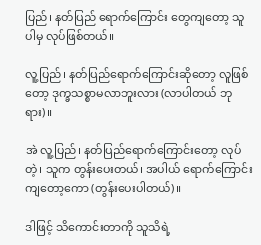ပြည်၊ နတ်ပြည် ရောက်ကြောင်း တွေကျတော့ သူပါမှ လုပ်ဖြစ်တယ်။

လူ့ပြည်၊ နတ်ပြည်ရောက်ကြောင်းဆိုတော့ လူဖြစ်တော့ ဒုက္ခသစ္စာမလာဘူးလား (လာပါတယ် ဘုရား)။

အဲ လူ့ပြည်၊ နတ်ပြည်ရောက်ကြောင်းတော့ လုပ်တဲ့၊ သူက တွန်းပေးတယ်၊ အပါယ် ရောက်ကြောင်း ကျတော့ကော (တွန်းပေးပါတယ်)။

ဒါဖြင့် သိကောင်းတာကို သူသိရဲ့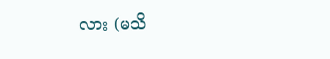လား (မသိ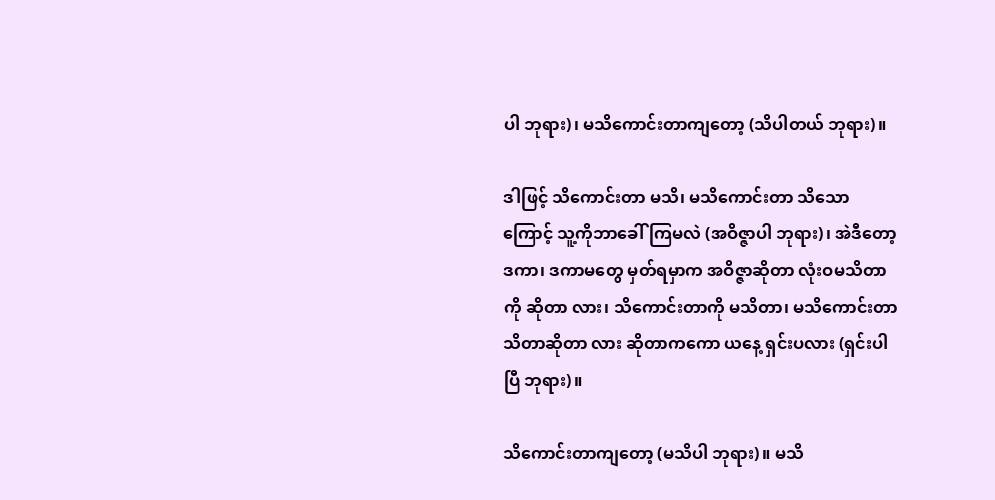ပါ ဘုရား)၊ မသိကောင်းတာကျတော့ (သိပါတယ် ဘုရား)။

ဒါဖြင့် သိကောင်းတာ မသိ၊ မသိကောင်းတာ သိသော ကြောင့် သူ့ကိုဘာခေါ်ကြမလဲ (အဝိဇ္ဇာပါ ဘုရား)၊ အဲဒီတော့ ဒကာ၊ ဒကာမတွေ မှတ်ရမှာက အဝိဇ္ဇာဆိုတာ လုံးဝမသိတာကို ဆိုတာ လား၊ သိကောင်းတာကို မသိတာ၊ မသိကောင်းတာ သိတာဆိုတာ လား ဆိုတာကကော ယနေ့ ရှင်းပလား (ရှင်းပါပြီ ဘုရား)။

သိကောင်းတာကျတော့ (မသိပါ ဘုရား)။ မသိ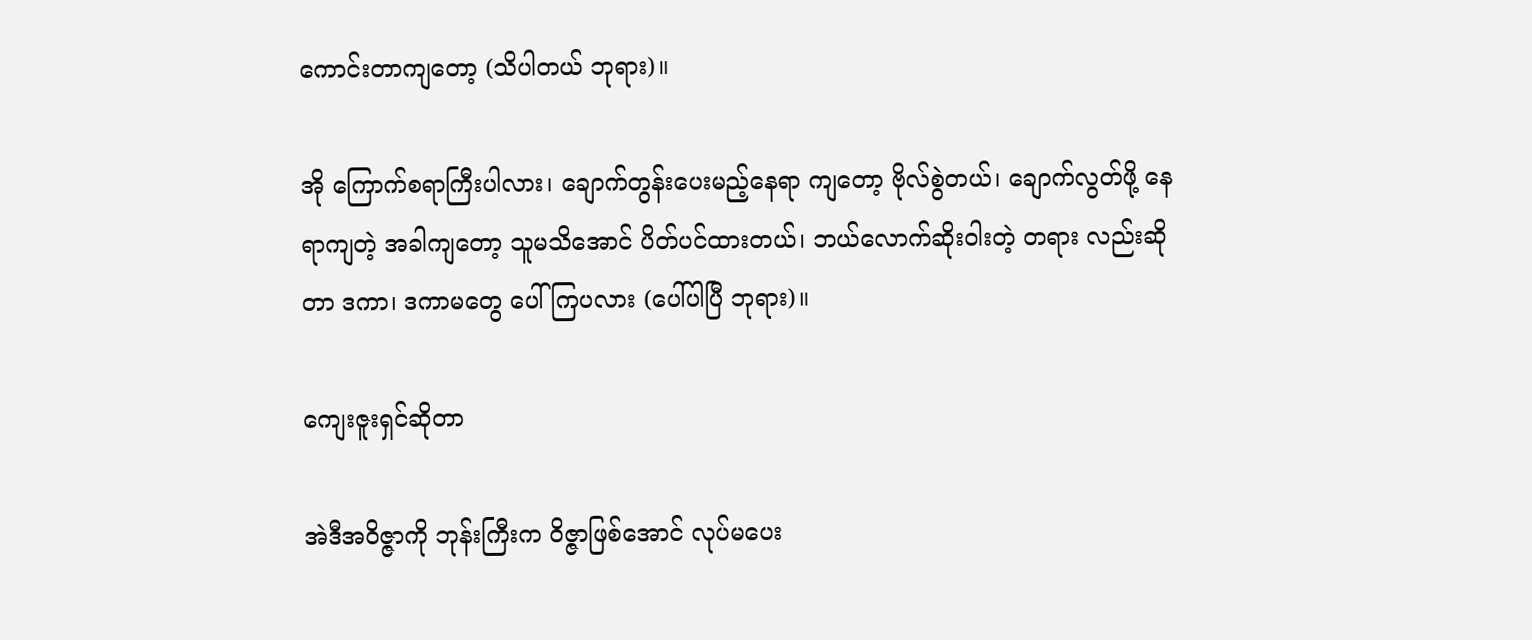ကောင်းတာကျတော့ (သိပါတယ် ဘုရား)။

အို ကြောက်စရာကြီးပါလား၊ ချောက်တွန်းပေးမည့်နေရာ ကျတော့ ဗိုလ်စွဲတယ်၊ ချောက်လွတ်ဖို့ နေရာကျတဲ့ အခါကျတော့ သူမသိအောင် ပိတ်ပင်ထားတယ်၊ ဘယ်လောက်ဆိုးဝါးတဲ့ တရား လည်းဆိုတာ ဒကာ၊ ဒကာမတွေ ပေါ်ကြပလား (ပေါ်ပါပြီ ဘုရား)။

ကျေးဇူးရှင်ဆိုတာ

အဲဒီအဝိဇ္ဇာကို ဘုန်းကြီးက ဝိဇ္ဇာဖြစ်အောင် လုပ်မပေး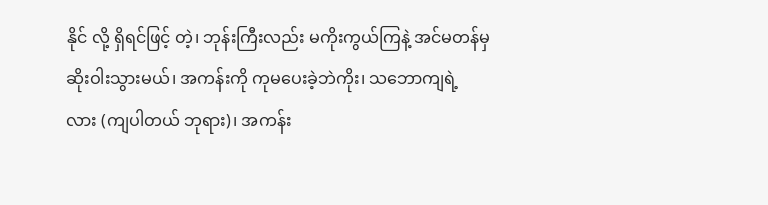နိုင် လို့ ရှိရင်ဖြင့် တဲ့၊ ဘုန်းကြီးလည်း မကိုးကွယ်ကြနဲ့ အင်မတန်မှ ဆိုးဝါးသွားမယ်၊ အကန်းကို ကုမပေးခဲ့ဘဲကိုး၊ သဘောကျရဲ့ လား (ကျပါတယ် ဘုရား)၊ အကန်း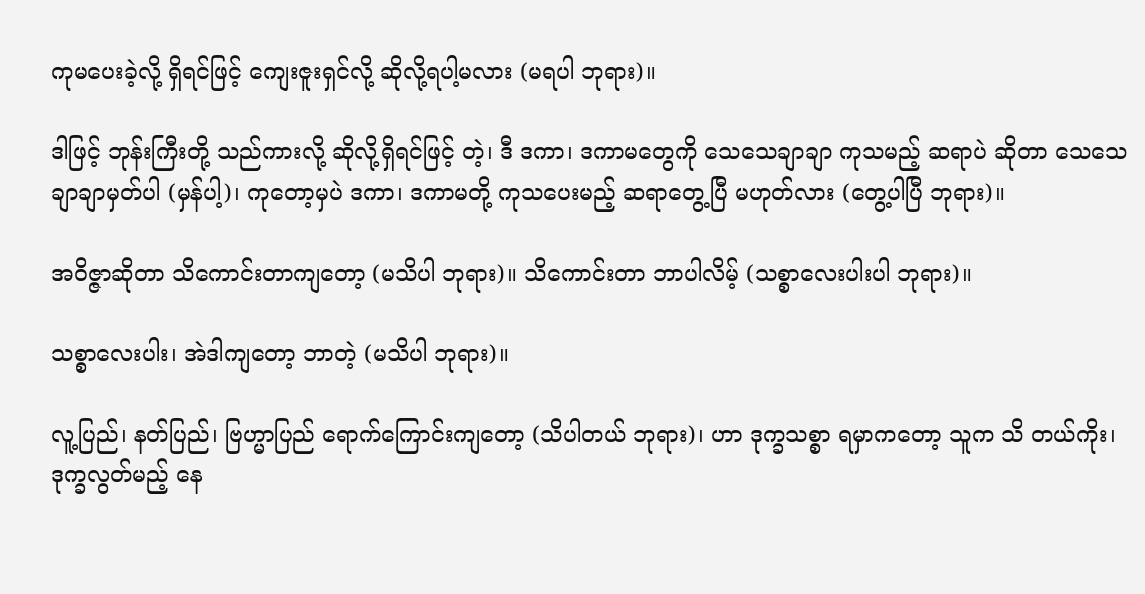ကုမပေးခဲ့လို့ ရှိရင်ဖြင့် ကျေးဇူးရှင်လို့ ဆိုလို့ရပါ့မလား (မရပါ ဘုရား)။

ဒါဖြင့် ဘုန်းကြီးတို့ သည်ကားလို့ ဆိုလို့ရှိရင်ဖြင့် တဲ့၊ ဒီ ဒကာ၊ ဒကာမတွေကို သေသေချာချာ ကုသမည့် ဆရာပဲ ဆိုတာ သေသေချာချာမှတ်ပါ (မှန်ပါ့)၊ ကုတော့မှပဲ ဒကာ၊ ဒကာမတို့ ကုသပေးမည့် ဆရာတွေ့ပြီ မဟုတ်လား (တွေ့ပါပြီ ဘုရား)။

အဝိဇ္ဇာဆိုတာ သိကောင်းတာကျတော့ (မသိပါ ဘုရား)။ သိကောင်းတာ ဘာပါလိမ့် (သစ္စာလေးပါးပါ ဘုရား)။

သစ္စာလေးပါး၊ အဲဒါကျတော့ ဘာတဲ့ (မသိပါ ဘုရား)။

လူ့ပြည်၊ နတ်ပြည်၊ ဗြဟ္မာပြည် ရောက်ကြောင်းကျတော့ (သိပါတယ် ဘုရား)၊ ဟာ ဒုက္ခသစ္စာ ရမှာကတော့ သူက သိ တယ်ကိုး၊ ဒုက္ခလွတ်မည့် နေ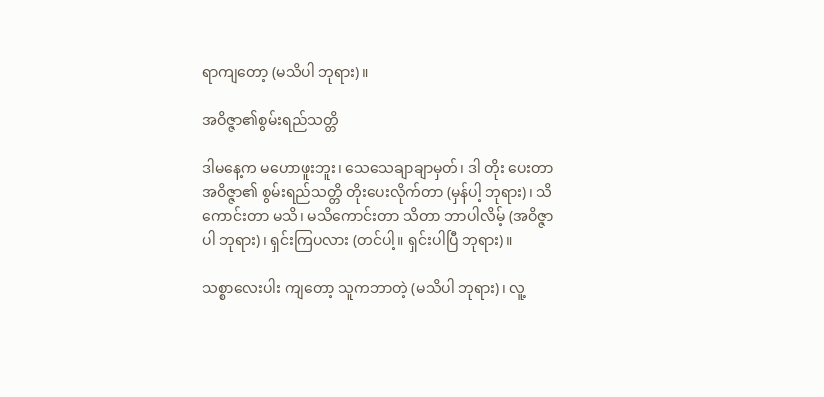ရာကျတော့ (မသိပါ ဘုရား)။

အဝိဇ္ဇာ၏စွမ်းရည်သတ္တိ

ဒါမနေ့က မဟောဖူးဘူး၊ သေသေချာချာမှတ်၊ ဒါ တိုး ပေးတာ အဝိဇ္ဇာ၏ စွမ်းရည်သတ္တိ တိုးပေးလိုက်တာ (မှန်ပါ့ ဘုရား)၊ သိကောင်းတာ မသိ၊ မသိကောင်းတာ သိတာ ဘာပါလိမ့် (အဝိဇ္ဇာပါ ဘုရား)၊ ရှင်းကြပလား (တင်ပါ့။ ရှင်းပါပြီ ဘုရား)။

သစ္စာလေးပါး ကျတော့ သူကဘာတဲ့ (မသိပါ ဘုရား)၊ လူ့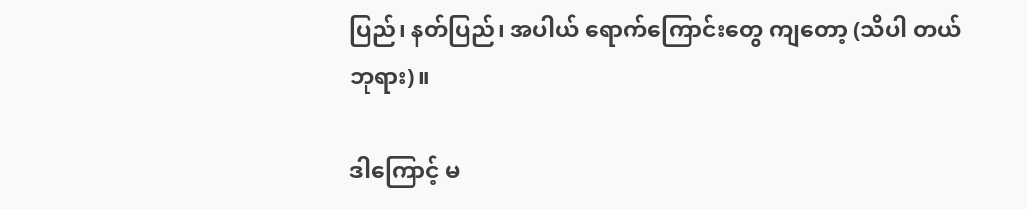ပြည်၊ နတ်ပြည်၊ အပါယ် ရောက်ကြောင်းတွေ ကျတော့ (သိပါ တယ် ဘုရား)။

ဒါကြောင့် မ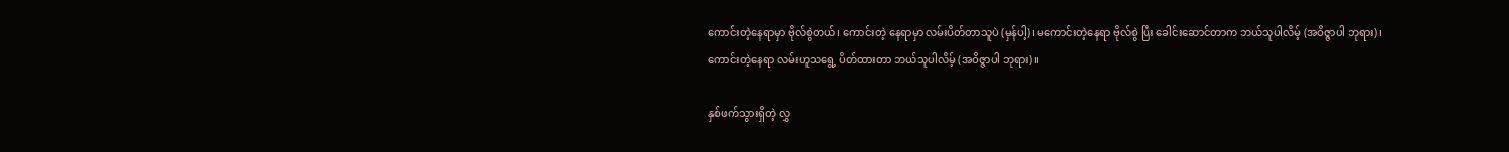ကောင်းတဲ့နေရာမှာ ဗိုလ်စွဲတယ်၊ ကောင်းတဲ့ နေရာမှာ လမ်းပိတ်တာသူပဲ (မှန်ပါ့)၊ မကောင်းတဲ့နေရာ ဗိုလ်စွဲ ပြီး ခေါင်းဆောင်တာက ဘယ်သူပါလိမ့် (အဝိဇ္ဇာပါ ဘုရား)၊ ကောင်းတဲ့နေရာ လမ်းဟူသရွေ့ ပိတ်ထားတာ ဘယ်သူပါလိမ့် (အဝိဇ္ဇာပါ ဘုရား)။

နှစ်ဖက်သွားရှိတဲ့ လွှ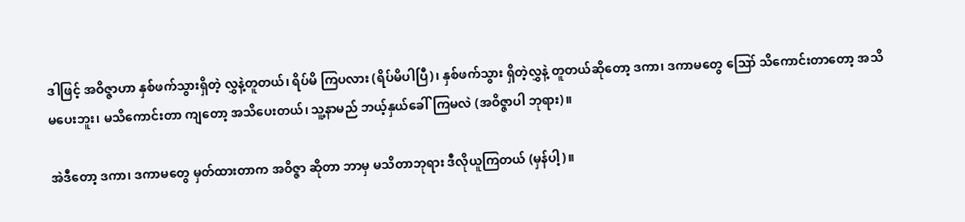ဒါဖြင့် အဝိဇ္ဇာဟာ နှစ်ဖက်သွားရှိတဲ့ လွှနဲ့တူတယ်၊ ရိပ်မိ ကြပလား (ရိပ်မိပါပြီ)၊ နှစ်ဖက်သွား ရှိတဲ့လွှနဲ့ တူတယ်ဆိုတော့ ဒကာ၊ ဒကာမတွေ ဪ သိကောင်းတာတော့ အသိမပေးဘူး၊ မသိကောင်းတာ ကျတော့ အသိပေးတယ်၊ သူ့နာမည် ဘယ့်နှယ်ခေါ်ကြမလဲ (အဝိဇ္ဇာပါ ဘုရား)။

အဲဒီတော့ ဒကာ၊ ဒကာမတွေ မှတ်ထားတာက အဝိဇ္ဇာ ဆိုတာ ဘာမှ မသိတာဘုရား ဒီလိုယူကြတယ် (မှန်ပါ့)။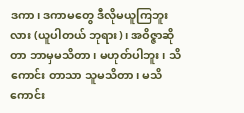ဒကာ၊ ဒကာမတွေ ဒီလိုမယူကြဘူးလား (ယူပါတယ် ဘုရား)၊ အဝိဇ္ဇာဆိုတာ ဘာမှမသိတာ၊ မဟုတ်ပါဘူး၊ သိကောင်း တာသာ သူမသိတာ၊ မသိကောင်း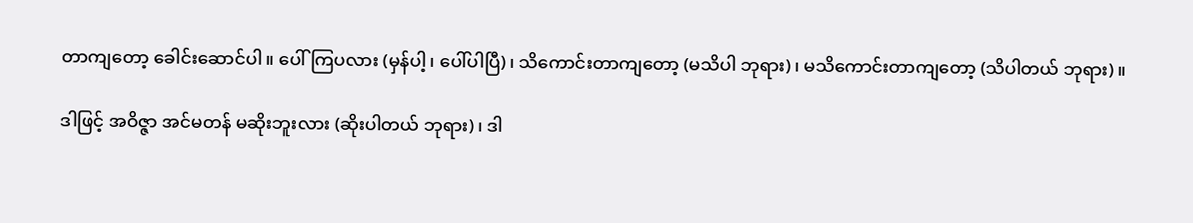တာကျတော့ ခေါင်းဆောင်ပါ။ ပေါ်ကြပလား (မှန်ပါ့၊ ပေါ်ပါပြီ)၊ သိကောင်းတာကျတော့ (မသိပါ ဘုရား)၊ မသိကောင်းတာကျတော့ (သိပါတယ် ဘုရား)။

ဒါဖြင့် အဝိဇ္ဇာ အင်မတန် မဆိုးဘူးလား (ဆိုးပါတယ် ဘုရား)၊ ဒါ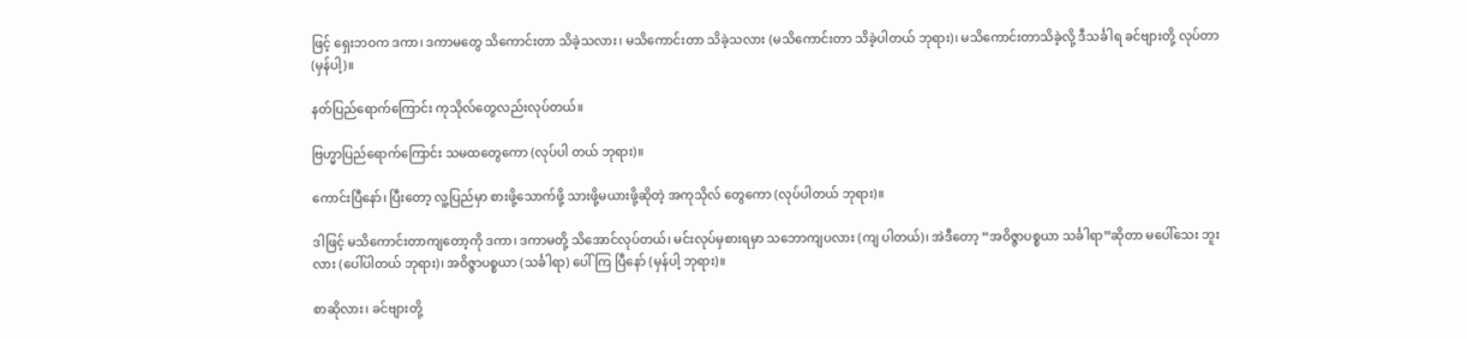ဖြင့် ရှေးဘဝက ဒကာ၊ ဒကာမတွေ သိကောင်းတာ သိခဲ့သလား၊ မသိကောင်းတာ သိခဲ့သလား (မသိကောင်းတာ သိခဲ့ပါတယ် ဘုရား)၊ မသိကောင်းတာသိခဲ့လို့ ဒီသင်္ခါရ ခင်ဗျားတို့ လုပ်တာ (မှန်ပါ့)။

နတ်ပြည်ရောက်ကြောင်း ကုသိုလ်တွေလည်းလုပ်တယ်။

ဗြဟ္မာပြည်ရောက်ကြောင်း သမထတွေကော (လုပ်ပါ တယ် ဘုရား)။

ကောင်းပြီနော်၊ ပြီးတော့ လူ့ပြည်မှာ စားဖို့သောက်ဖို့ သားဖို့မယားဖို့ဆိုတဲ့ အကုသိုလ် တွေကော (လုပ်ပါတယ် ဘုရား)။

ဒါဖြင့် မသိကောင်းတာကျတော့ကို ဒကာ၊ ဒကာမတို့ သိအောင်လုပ်တယ်၊ မင်းလုပ်မှစားရမှာ သဘောကျပလား (ကျ ပါတယ်)၊ အဲဒီတော့ “အဝိဇ္ဇာပစ္စယာ သင်္ခါရာ”ဆိုတာ မပေါ်သေး ဘူးလား (ပေါ်ပါတယ် ဘုရား)၊ အဝိဇ္ဇာပစ္စယာ (သင်္ခါရာ) ပေါ်ကြ ပြီနော် (မှန်ပါ့ ဘုရား)။

စာဆိုလား၊ ခင်ဗျားတို့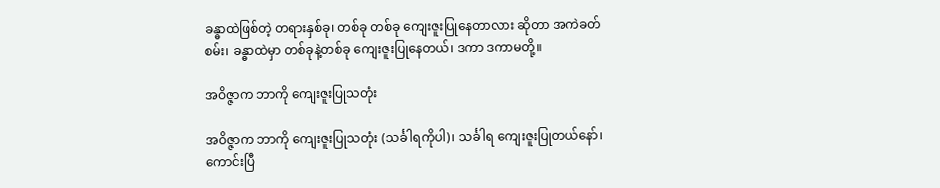ခန္ဓာထဲဖြစ်တဲ့ တရားနှစ်ခု၊ တစ်ခု တစ်ခု ကျေးဇူးပြုနေတာလား ဆိုတာ အကဲခတ်စမ်း၊ ခန္ဓာထဲမှာ တစ်ခုနဲ့တစ်ခု ကျေးဇူးပြုနေတယ်၊ ဒကာ ဒကာမတို့။

အဝိဇ္ဇာက ဘာကို ကျေးဇူးပြုသတုံး

အဝိဇ္ဇာက ဘာကို ကျေးဇူးပြုသတုံး (သင်္ခါရကိုပါ)၊ သင်္ခါရ ကျေးဇူးပြုတယ်နော်၊ ကောင်းပြီ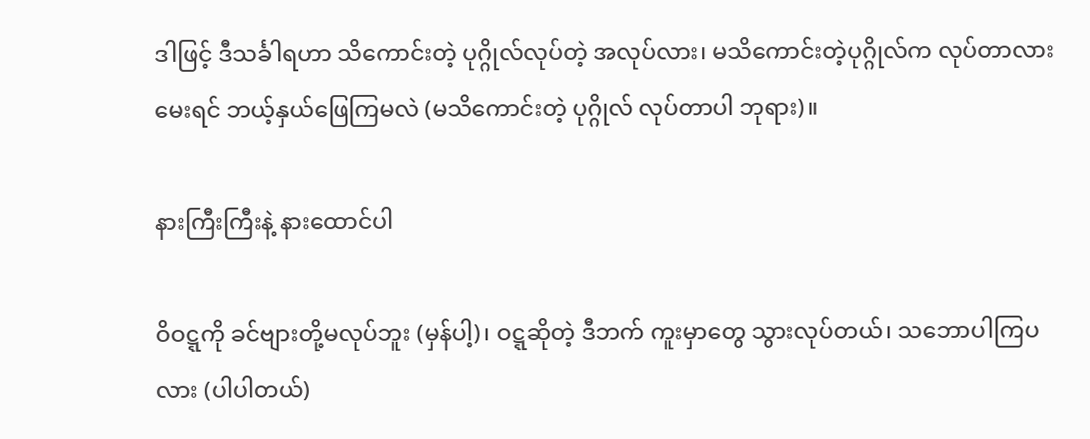ဒါဖြင့် ဒီသင်္ခါရဟာ သိကောင်းတဲ့ ပုဂ္ဂိုလ်လုပ်တဲ့ အလုပ်လား၊ မသိကောင်းတဲ့ပုဂ္ဂိုလ်က လုပ်တာလား မေးရင် ဘယ့်နှယ်ဖြေကြမလဲ (မသိကောင်းတဲ့ ပုဂ္ဂိုလ် လုပ်တာပါ ဘုရား)။

နားကြီးကြီးနဲ့ နားထောင်ပါ

ဝိဝဋ္ဋကို ခင်ဗျားတို့မလုပ်ဘူး (မှန်ပါ့)၊ ဝဋ္ဋဆိုတဲ့ ဒီဘက် ကူးမှာတွေ သွားလုပ်တယ်၊ သဘောပါကြပလား (ပါပါတယ်)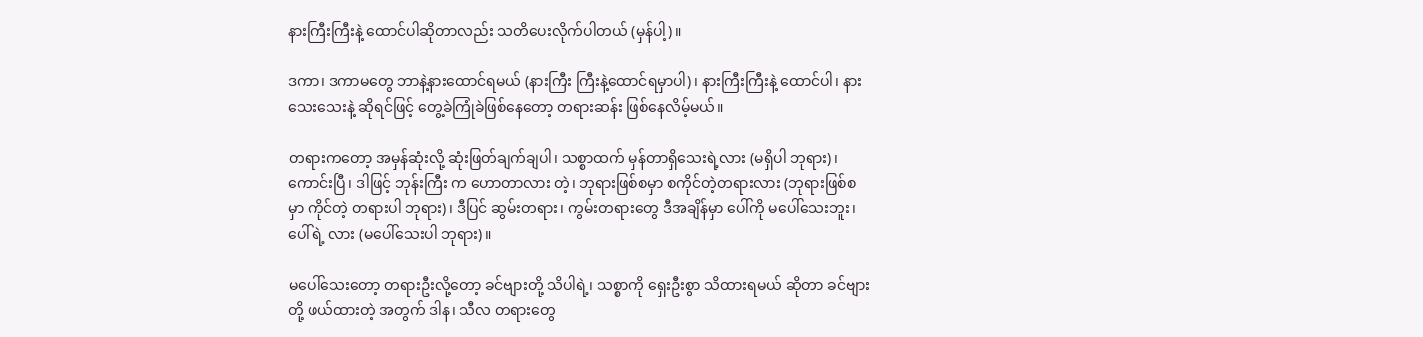နားကြီးကြီးနဲ့ ထောင်ပါဆိုတာလည်း သတိပေးလိုက်ပါတယ် (မှန်ပါ့)။

ဒကာ၊ ဒကာမတွေ ဘာနဲ့နားထောင်ရမယ် (နားကြီး ကြီးနဲ့ထောင်ရမှာပါ)၊ နားကြီးကြီးနဲ့ ထောင်ပါ၊ နားသေးသေးနဲ့ ဆိုရင်ဖြင့် တွေ့ခဲကြုံခဲဖြစ်နေတော့ တရားဆန်း ဖြစ်နေလိမ့်မယ်။

တရားကတော့ အမှန်ဆုံးလို့ ဆုံးဖြတ်ချက်ချပါ၊ သစ္စာထက် မှန်တာရှိသေးရဲ့လား (မရှိပါ ဘုရား)၊ ကောင်းပြီ၊ ဒါဖြင့် ဘုန်းကြီး က ဟောတာလား တဲ့၊ ဘုရားဖြစ်စမှာ စကိုင်တဲ့တရားလား (ဘုရားဖြစ်စမှာ ကိုင်တဲ့ တရားပါ ဘုရား)၊ ဒီပြင် ဆွမ်းတရား၊ ကွမ်းတရားတွေ ဒီအချိန်မှာ ပေါ်ကို မပေါ်သေးဘူး၊ ပေါ်ရဲ့ လား (မပေါ်သေးပါ ဘုရား)။

မပေါ်သေးတော့ တရားဦးလို့တော့ ခင်ဗျားတို့ သိပါရဲ့၊ သစ္စာကို ရှေးဦးစွာ သိထားရမယ် ဆိုတာ ခင်ဗျားတို့ ဖယ်ထားတဲ့ အတွက် ဒါန၊ သီလ တရားတွေ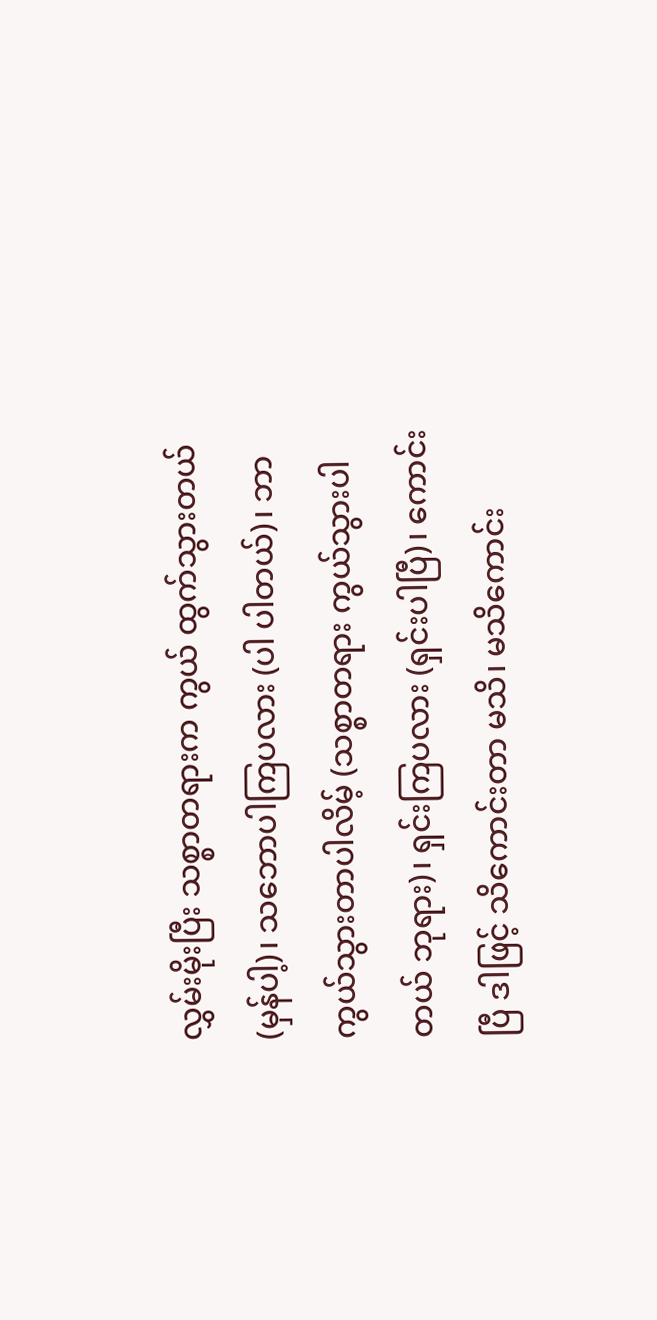လွှမ်းမိုးပြီး သစ္စာတရားက ကွယ် ထွက်သွားတယ် (မှန်ပါ့)၊ သဘောပါကြပလား (ပါ ပါတယ်)၊ ဘာကွယ်သွားတာပါလိမ့် (သစ္စာတရား ကွယ်သွားပါတယ် ဘုရား)၊ ရှင်းကြပလား (ရှင်းပါပြီ)၊ ကောင်းပြီ ဒါဖြင့် သိကောင်းတာ မသိ၊ မသိကောင်း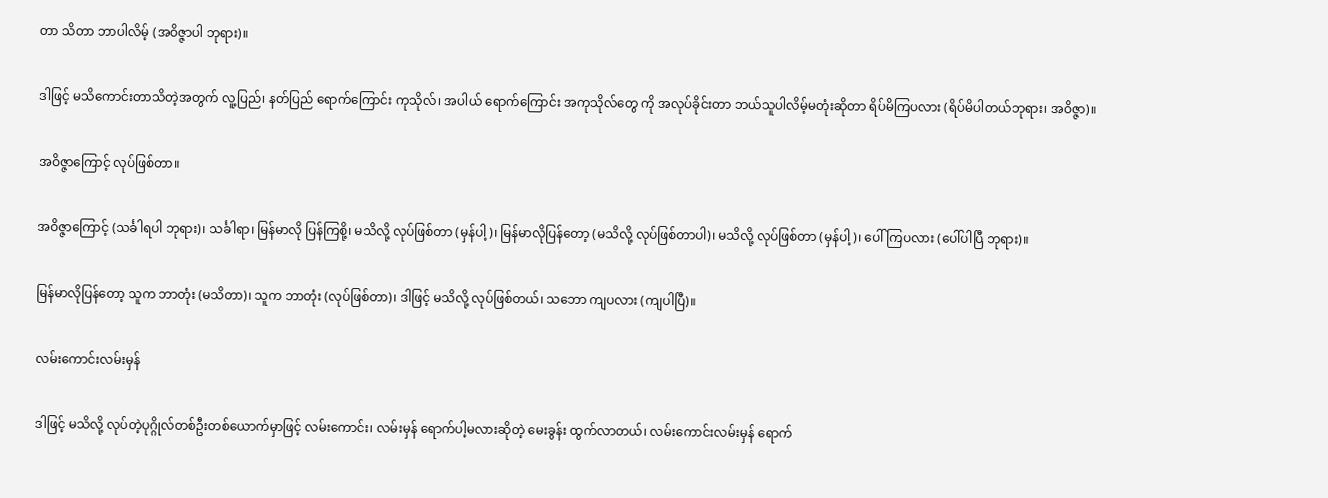တာ သိတာ ဘာပါလိမ့် (အဝိဇ္ဇာပါ ဘုရား)။

ဒါဖြင့် မသိကောင်းတာသိတဲ့အတွက် လူ့ပြည်၊ နတ်ပြည် ရောက်ကြောင်း ကုသိုလ်၊ အပါယ် ရောက်ကြောင်း အကုသိုလ်တွေ ကို အလုပ်ခိုင်းတာ ဘယ်သူပါလိမ့်မတုံးဆိုတာ ရိပ်မိကြပလား (ရိပ်မိပါတယ်ဘုရား၊ အဝိဇ္ဇာ)။

အဝိဇ္ဇာကြောင့် လုပ်ဖြစ်တာ။

အဝိဇ္ဇာကြောင့် (သင်္ခါရပါ ဘုရား)၊ သင်္ခါရာ၊ မြန်မာလို ပြန်ကြစို့၊ မသိလို့ လုပ်ဖြစ်တာ (မှန်ပါ့)၊ မြန်မာလိုပြန်တော့ (မသိလို့ လုပ်ဖြစ်တာပါ)၊ မသိလို့ လုပ်ဖြစ်တာ (မှန်ပါ့)၊ ပေါ်ကြပလား (ပေါ်ပါပြီ ဘုရား)။

မြန်မာလိုပြန်တော့ သူက ဘာတုံး (မသိတာ)၊ သူက ဘာတုံး (လုပ်ဖြစ်တာ)၊ ဒါဖြင့် မသိလို့ လုပ်ဖြစ်တယ်၊ သဘော ကျပလား (ကျပါပြီ)။

လမ်းကောင်းလမ်းမှန်

ဒါဖြင့် မသိလို့ လုပ်တဲ့ပုဂ္ဂိုလ်တစ်ဦးတစ်ယောက်မှာဖြင့် လမ်းကောင်း၊ လမ်းမှန် ရောက်ပါ့မလားဆိုတဲ့ မေးခွန်း ထွက်လာတယ်၊ လမ်းကောင်းလမ်းမှန် ရောက်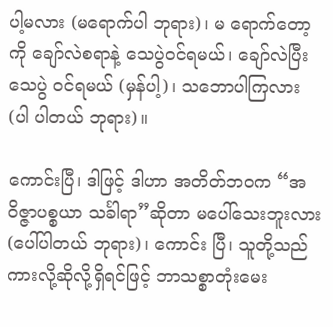ပါ့မလား (မရောက်ပါ ဘုရား)၊ မ ရောက်တော့ကို ချော်လဲစရာနဲ့ သေပွဲဝင်ရမယ်၊ ချော်လဲပြီး သေပွဲ ဝင်ရမယ် (မှန်ပါ့)၊ သဘောပါကြလား (ပါ ပါတယ် ဘုရား)။

ကောင်းပြီ၊ ဒါဖြင့် ဒါဟာ အတိတ်ဘဝက “အဝိဇ္ဇာပစ္စယာ သင်္ခါရာ”ဆိုတာ မပေါ်သေးဘူးလား (ပေါ်ပါတယ် ဘုရား)၊ ကောင်း ပြီ၊ သူတို့သည်ကားလို့ဆိုလို့ရှိရင်ဖြင့် ဘာသစ္စာတုံးမေး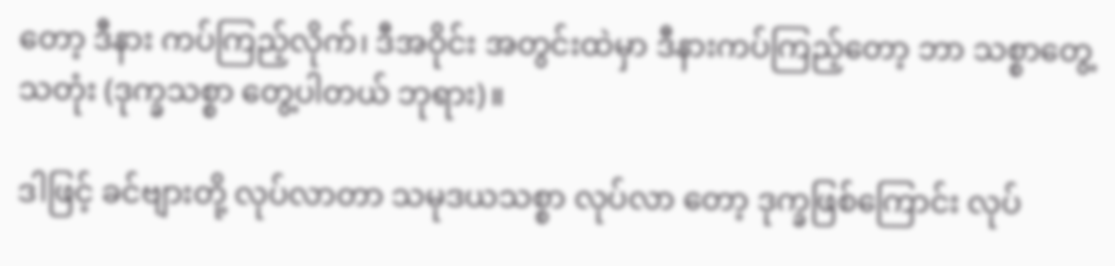တော့ ဒီနား ကပ်ကြည့်လိုက်၊ ဒီအဝိုင်း အတွင်းထဲမှာ ဒီနားကပ်ကြည့်တော့ ဘာ သစ္စာတွေ့ သတုံး (ဒုက္ခသစ္စာ တွေ့ပါတယ် ဘုရား)။

ဒါဖြင့် ခင်ဗျားတို့ လုပ်လာတာ သမုဒယသစ္စာ လုပ်လာ တော့ ဒုက္ခဖြစ်ကြောင်း လုပ်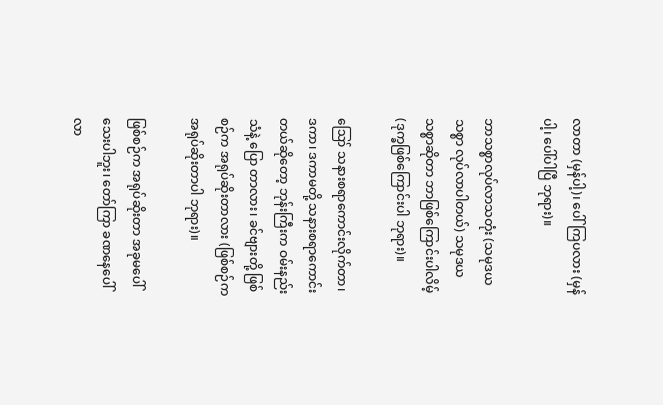လာတာ (မှန်ပါ့)၊ ပေါ်ကြပလား (မှန်ပါ့၊ ပေါ်ပါပြီ ဘုရား)။

ဘာသစ္စာလုပ်လာသတုံး (သမုဒယသစ္စာ လုပ်လာပါတယ်) သမုဒယသစ္စာဆိုတာ ဘာဖြစ်ကြောင်းပါလိမ့် (ဒုက္ခဖြစ်ကြောင်းပါ ဘုရား)။

ဪ သနားစရာကောင်းလိုက်တာ၊ ဒကာ၊ ဒကာမတို့ သနားစရာကောင်းတယ်ဆိုတော့ ဘုန်းကြီးက ဝမ်းနည်းသံနဲ့ ပြော တာလား၊ ခင်ဗျားတို့ ဖြစ်စဉ်က အရုပ်ဆိုးတာလား (ဖြစ်စဉ်က အရုပ်ဆိုးတာပါ ဘုရား)။

ဖြစ်စဉ်က အရုပ်ဆိုးတာ အခုမပေါ်သေးပါဘူး၊ တော်ကြာ ခဏနေပေါ်လာ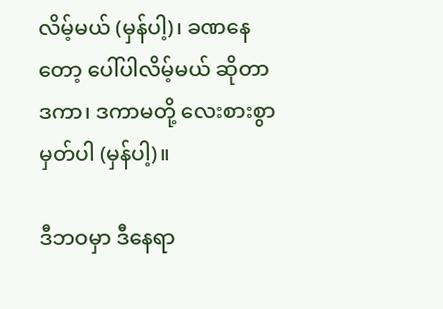လိမ့်မယ် (မှန်ပါ့)၊ ခဏနေတော့ ပေါ်ပါလိမ့်မယ် ဆိုတာ ဒကာ၊ ဒကာမတို့ လေးစားစွာ မှတ်ပါ (မှန်ပါ့)။

ဒီဘဝမှာ ဒီနေရာ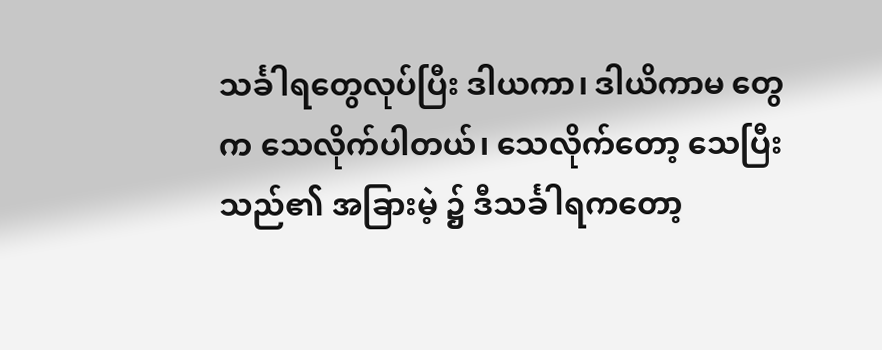သင်္ခါရတွေလုပ်ပြီး ဒါယကာ၊ ဒါယိကာမ တွေက သေလိုက်ပါတယ်၊ သေလိုက်တော့ သေပြီးသည်၏ အခြားမဲ့ ၌ ဒီသင်္ခါရကတော့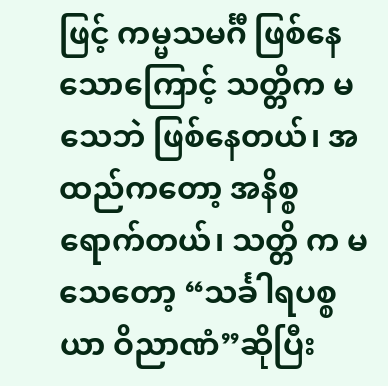ဖြင့် ကမ္မသမင်္ဂီ ဖြစ်နေသောကြောင့် သတ္တိက မသေဘဲ ဖြစ်နေတယ်၊ အထည်ကတော့ အနိစ္စရောက်တယ်၊ သတ္တိ က မသေတော့ “သင်္ခါရပစ္စယာ ဝိညာဏံ”ဆိုပြီး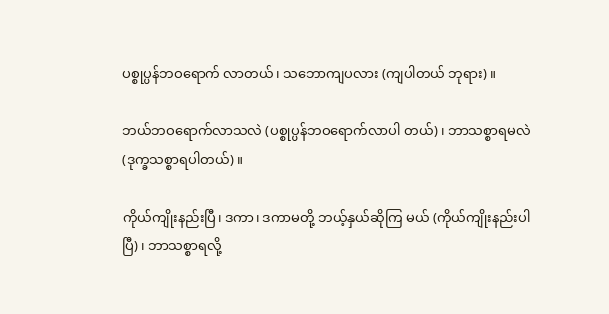ပစ္စုပ္ပန်ဘဝရောက် လာတယ်၊ သဘောကျပလား (ကျပါတယ် ဘုရား)။

ဘယ်ဘဝရောက်လာသလဲ (ပစ္စုပ္ပန်ဘဝရောက်လာပါ တယ်)၊ ဘာသစ္စာရမလဲ (ဒုက္ခသစ္စာရပါတယ်)။

ကိုယ်ကျိုးနည်းပြီ၊ ဒကာ၊ ဒကာမတို့ ဘယ့်နှယ်ဆိုကြ မယ် (ကိုယ်ကျိုးနည်းပါပြီ)၊ ဘာသစ္စာရလို့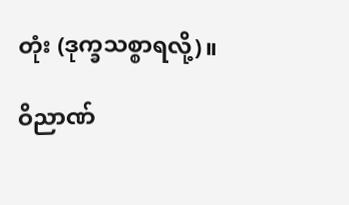တုံး (ဒုက္ခသစ္စာရလို့)။

ဝိညာဏ်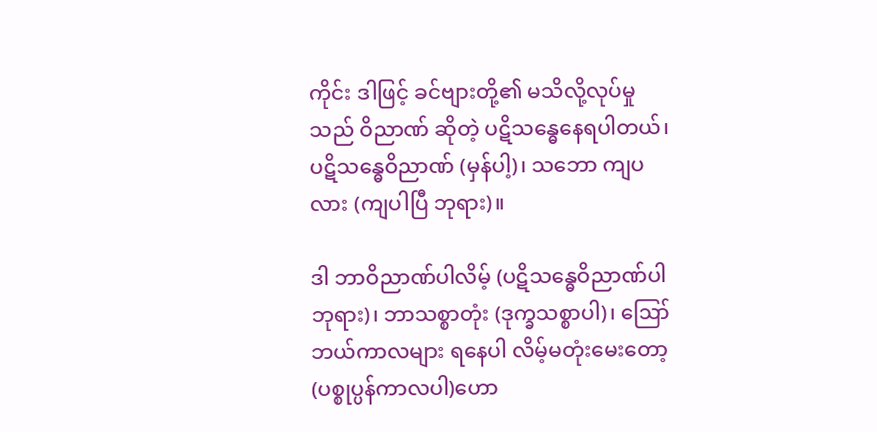ကိုင်း ဒါဖြင့် ခင်ဗျားတို့၏ မသိလို့လုပ်မှုသည် ဝိညာဏ် ဆိုတဲ့ ပဋိသန္ဓေနေရပါတယ်၊ ပဋိသန္ဓေဝိညာဏ် (မှန်ပါ့)၊ သဘော ကျပလား (ကျပါပြီ ဘုရား)။

ဒါ ဘာဝိညာဏ်ပါလိမ့် (ပဋိသန္ဓေဝိညာဏ်ပါ ဘုရား)၊ ဘာသစ္စာတုံး (ဒုက္ခသစ္စာပါ)၊ ဪ ဘယ်ကာလများ ရနေပါ လိမ့်မတုံးမေးတော့ (ပစ္စုပ္ပန်ကာလပါ)ဟော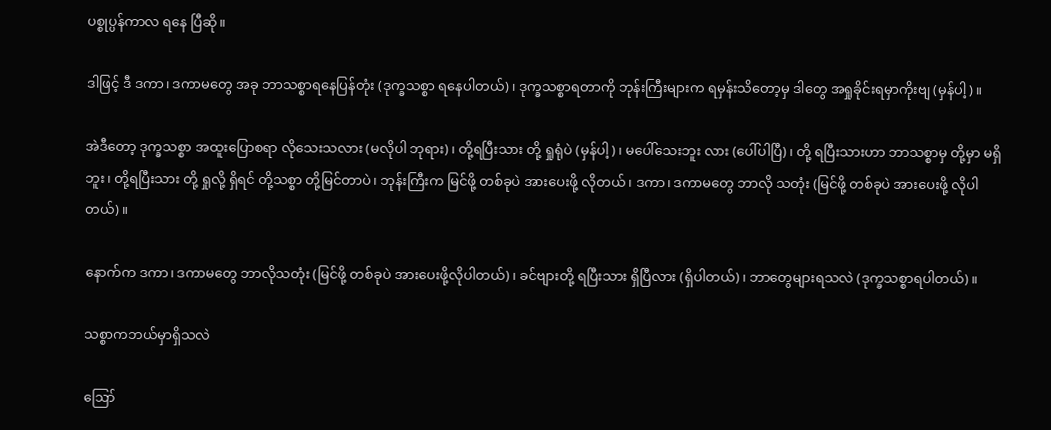ပစ္စုပ္ပန်ကာလ ရနေ ပြီဆို။

ဒါဖြင့် ဒီ ဒကာ၊ ဒကာမတွေ အခု ဘာသစ္စာရနေပြန်တုံး (ဒုက္ခသစ္စာ ရနေပါတယ်)၊ ဒုက္ခသစ္စာရတာကို ဘုန်းကြီးများက ရမှန်းသိတော့မှ ဒါတွေ အရှုခိုင်းရမှာကိုးဗျ (မှန်ပါ့)။

အဲဒီတော့ ဒုက္ခသစ္စာ အထူးပြောစရာ လိုသေးသလား (မလိုပါ ဘုရား)၊ တို့ရပြီးသား တို့ ရှုရုံပဲ (မှန်ပါ့)၊ မပေါ်သေးဘူး လား (ပေါ်ပါပြီ)၊ တို့ ရပြီးသားဟာ ဘာသစ္စာမှ တို့မှာ မရှိဘူး၊ တို့ရပြီးသား တို့ ရှုလို့ ရှိရင် တို့သစ္စာ တို့မြင်တာပဲ၊ ဘုန်းကြီးက မြင်ဖို့ တစ်ခုပဲ အားပေးဖို့ လိုတယ်၊ ဒကာ၊ ဒကာမတွေ ဘာလို သတုံး (မြင်ဖို့ တစ်ခုပဲ အားပေးဖို့ လိုပါတယ်)။

နောက်က ဒကာ၊ ဒကာမတွေ ဘာလိုသတုံး (မြင်ဖို့ တစ်ခုပဲ အားပေးဖို့လိုပါတယ်)၊ ခင်ဗျားတို့ ရပြီးသား ရှိပြီလား (ရှိပါတယ်)၊ ဘာတွေများရသလဲ (ဒုက္ခသစ္စာရပါတယ်)။

သစ္စာကဘယ်မှာရှိသလဲ

ဪ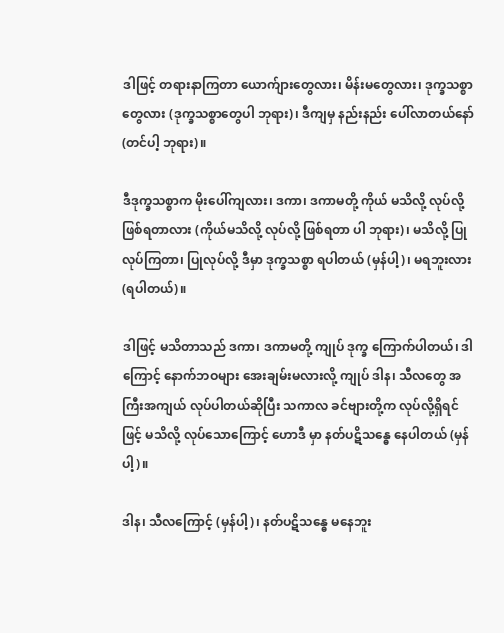ဒါဖြင့် တရားနာကြတာ ယောက်ျားတွေလား၊ မိန်းမတွေလား၊ ဒုက္ခသစ္စာတွေလား (ဒုက္ခသစ္စာတွေပါ ဘုရား)၊ ဒီကျမှ နည်းနည်း ပေါ်လာတယ်နော် (တင်ပါ့ ဘုရား)။

ဒီဒုက္ခသစ္စာက မိုးပေါ်ကျလား၊ ဒကာ၊ ဒကာမတို့ ကိုယ် မသိလို့ လုပ်လို့ ဖြစ်ရတာလား (ကိုယ်မသိလို့ လုပ်လို့ ဖြစ်ရတာ ပါ ဘုရား)၊ မသိလို့ ပြုလုပ်ကြတာ၊ ပြုလုပ်လို့ ဒီမှာ ဒုက္ခသစ္စာ ရပါတယ် (မှန်ပါ့)၊ မရဘူးလား (ရပါတယ်)။

ဒါဖြင့် မသိတာသည် ဒကာ၊ ဒကာမတို့ ကျုပ် ဒုက္ခ ကြောက်ပါတယ်၊ ဒါကြောင့် နောက်ဘဝများ အေးချမ်းမလားလို့ ကျုပ် ဒါန၊ သီလတွေ အကြီးအကျယ် လုပ်ပါတယ်ဆိုပြီး သကာလ ခင်ဗျားတို့က လုပ်လို့ရှိရင်ဖြင့် မသိလို့ လုပ်သောကြောင့် ဟောဒီ မှာ နတ်ပဋိသန္ဓေ နေပါတယ် (မှန်ပါ့)။

ဒါန၊ သီလကြောင့် (မှန်ပါ့)၊ နတ်ပဋိသန္ဓေ မနေဘူး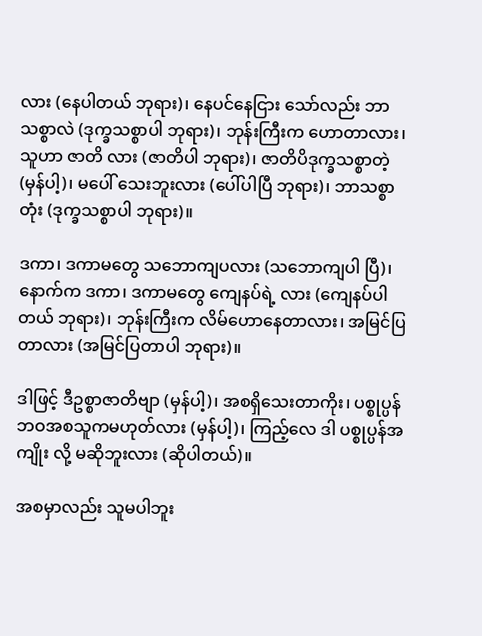လား (နေပါတယ် ဘုရား)၊ နေပင်နေငြား သော်လည်း ဘာသစ္စာလဲ (ဒုက္ခသစ္စာပါ ဘုရား)၊ ဘုန်းကြီးက ဟောတာလား၊ သူဟာ ဇာတိ လား (ဇာတိပါ ဘုရား)၊ ဇာတိပိဒုက္ခသစ္စာတဲ့ (မှန်ပါ့)၊ မပေါ် သေးဘူးလား (ပေါ်ပါပြီ ဘုရား)၊ ဘာသစ္စာတုံး (ဒုက္ခသစ္စာပါ ဘုရား)။

ဒကာ၊ ဒကာမတွေ သဘောကျပလား (သဘောကျပါ ပြီ)၊ နောက်က ဒကာ၊ ဒကာမတွေ ကျေနပ်ရဲ့ လား (ကျေနပ်ပါတယ် ဘုရား)၊ ဘုန်းကြီးက လိမ်ဟောနေတာလား၊ အမြင်ပြတာလား (အမြင်ပြတာပါ ဘုရား)။

ဒါဖြင့် ဒီဥစ္စာဇာတိဗျာ (မှန်ပါ့)၊ အစရှိသေးတာကိုး၊ ပစ္စုပ္ပန် ဘဝအစသူကမဟုတ်လား (မှန်ပါ့)၊ ကြည့်လေ ဒါ ပစ္စုပ္ပန်အကျိုး လို့ မဆိုဘူးလား (ဆိုပါတယ်)။

အစမှာလည်း သူမပါဘူး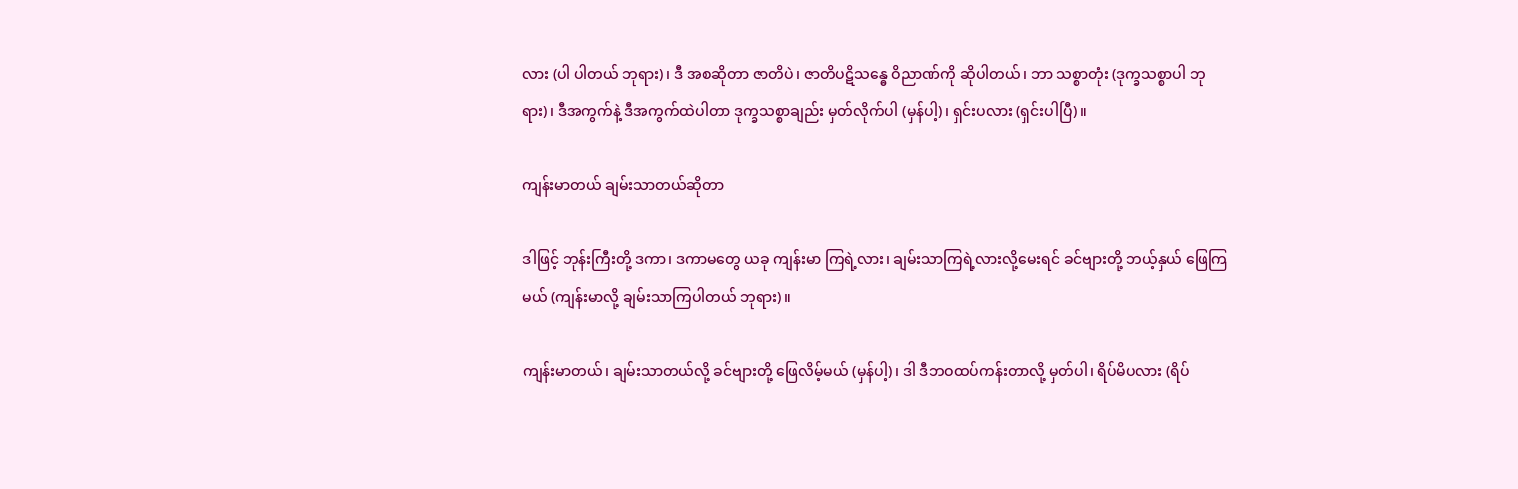လား (ပါ ပါတယ် ဘုရား)၊ ဒီ အစဆိုတာ ဇာတိပဲ၊ ဇာတိပဋိသန္ဓေ ဝိညာဏ်ကို ဆိုပါတယ်၊ ဘာ သစ္စာတုံး (ဒုက္ခသစ္စာပါ ဘုရား)၊ ဒီအကွက်နဲ့ ဒီအကွက်ထဲပါတာ ဒုက္ခသစ္စာချည်း မှတ်လိုက်ပါ (မှန်ပါ့)၊ ရှင်းပလား (ရှင်းပါပြီ)။

ကျန်းမာတယ် ချမ်းသာတယ်ဆိုတာ

ဒါဖြင့် ဘုန်းကြီးတို့ ဒကာ၊ ဒကာမတွေ ယခု ကျန်းမာ ကြရဲ့လား၊ ချမ်းသာကြရဲ့လားလို့မေးရင် ခင်ဗျားတို့ ဘယ့်နှယ် ဖြေကြမယ် (ကျန်းမာလို့ ချမ်းသာကြပါတယ် ဘုရား)။

ကျန်းမာတယ်၊ ချမ်းသာတယ်လို့ ခင်ဗျားတို့ ဖြေလိမ့်မယ် (မှန်ပါ့)၊ ဒါ ဒီဘဝထပ်ကန်းတာလို့ မှတ်ပါ၊ ရိပ်မိပလား (ရိပ်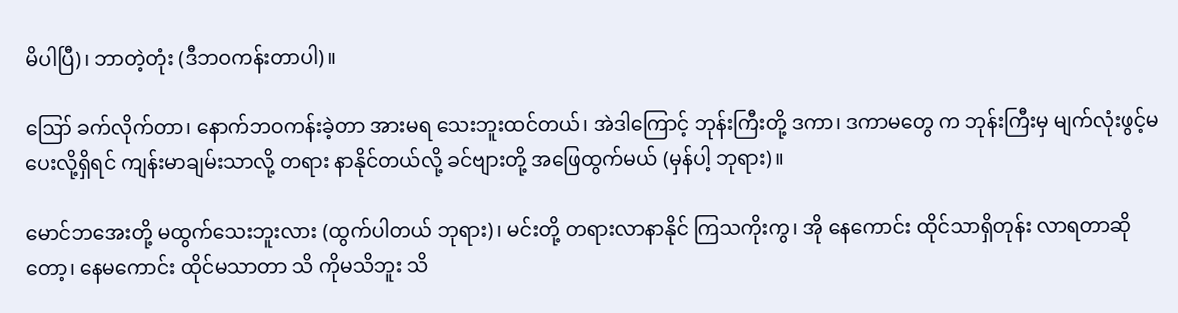မိပါပြီ)၊ ဘာတဲ့တုံး (ဒီဘဝကန်းတာပါ)။

ဪ ခက်လိုက်တာ၊ နောက်ဘဝကန်းခဲ့တာ အားမရ သေးဘူးထင်တယ်၊ အဲဒါကြောင့် ဘုန်းကြီးတို့ ဒကာ၊ ဒကာမတွေ က ဘုန်းကြီးမှ မျက်လုံးဖွင့်မပေးလို့ရှိရင် ကျန်းမာချမ်းသာလို့ တရား နာနိုင်တယ်လို့ ခင်ဗျားတို့ အဖြေထွက်မယ် (မှန်ပါ့ ဘုရား)။

မောင်ဘအေးတို့ မထွက်သေးဘူးလား (ထွက်ပါတယ် ဘုရား)၊ မင်းတို့ တရားလာနာနိုင် ကြသကိုးကွ၊ အို နေကောင်း ထိုင်သာရှိတုန်း လာရတာဆိုတော့၊ နေမကောင်း ထိုင်မသာတာ သိ ကိုမသိဘူး သိ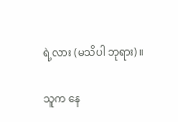ရဲ့လား (မသိပါ ဘုရား)။

သူက နေ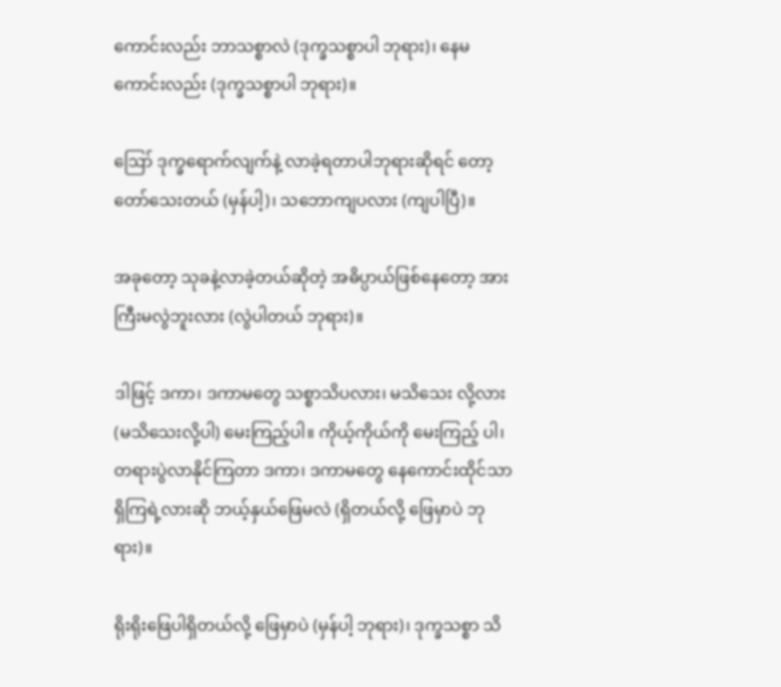ကောင်းလည်း ဘာသစ္စာလဲ (ဒုက္ခသစ္စာပါ ဘုရား)၊ နေမကောင်းလည်း (ဒုက္ခသစ္စာပါ ဘုရား)။

ဪ ဒုက္ခရောက်လျက်နဲ့ လာခဲ့ရတာပါဘုရားဆိုရင် တော့ တော်သေးတယ် (မှန်ပါ့)၊ သဘောကျပလား (ကျပါပြီ)။

အခုတော့ သုခနဲ့လာခဲ့တယ်ဆိုတဲ့ အဓိပ္ပာယ်ဖြစ်နေတော့ အားကြီးမလွဲဘူးလား (လွဲပါတယ် ဘုရား)။

ဒါဖြင့် ဒကာ၊ ဒကာမတွေ သစ္စာသိပလား၊ မသိသေး လို့လား (မသိသေးလို့ပါ) မေးကြည့်ပါ။ ကိုယ့်ကိုယ်ကို မေးကြည့် ပါ၊ တရားပွဲလာနိုင်ကြတာ ဒကာ၊ ဒကာမတွေ နေကောင်းထိုင်သာ ရှိကြရဲ့လားဆို ဘယ့်နှယ်ဖြေမလဲ (ရှိတယ်လို့ ဖြေမှာပဲ ဘုရား)။

ရိုးရိုးဖြေပါရှိတယ်လို့ ဖြေမှာပဲ (မှန်ပါ့ ဘုရား)၊ ဒုက္ခသစ္စာ သိ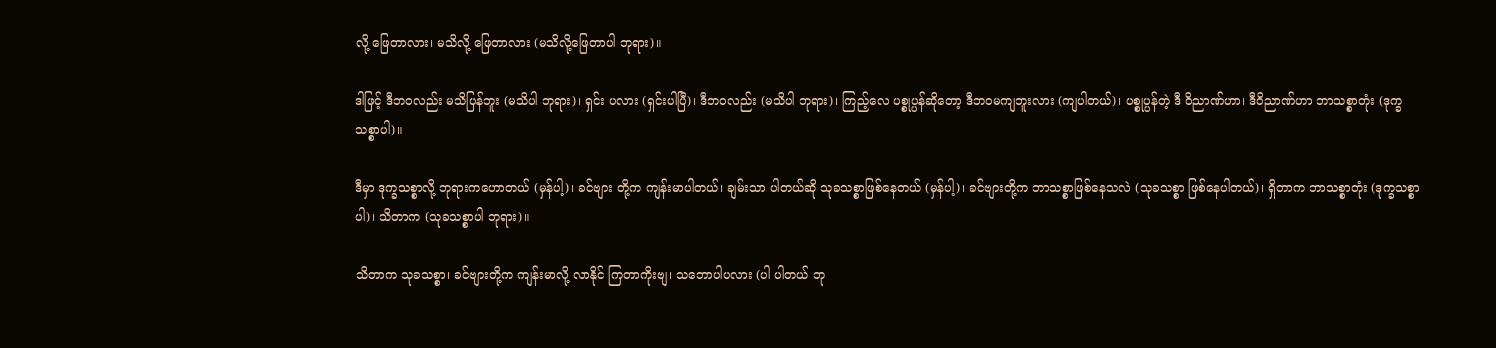လို့ ဖြေတာလား၊ မသိလို့ ဖြေတာလား (မသိလို့ဖြေတာပါ ဘုရား)။

ဒါဖြင့် ဒီဘဝလည်း မသိပြန်ဘူး (မသိပါ ဘုရား)၊ ရှင်း ပလား (ရှင်းပါပြီ)၊ ဒီဘဝလည်း (မသိပါ ဘုရား)၊ ကြည့်လေ ပစ္စုပ္ပန်ဆိုတော့ ဒီဘဝမကျဘူးလား (ကျပါတယ်)၊ ပစ္စုပ္ပန်တဲ့ ဒီ ဝိညာဏ်ဟာ၊ ဒီဝိညာဏ်ဟာ ဘာသစ္စာတုံး (ဒုက္ခသစ္စာပါ)။

ဒီမှာ ဒုက္ခသစ္စာလို့ ဘုရားကဟောတယ် (မှန်ပါ့)၊ ခင်ဗျား တို့က ကျန်းမာပါတယ်၊ ချမ်းသာ ပါတယ်ဆို သုခသစ္စာဖြစ်နေတယ် (မှန်ပါ့)၊ ခင်ဗျားတို့က ဘာသစ္စာဖြစ်နေသလဲ (သုခသစ္စာ ဖြစ်နေပါတယ်)၊ ရှိတာက ဘာသစ္စာတုံး (ဒုက္ခသစ္စာပါ)၊ သိတာက (သုခသစ္စာပါ ဘုရား)။

သိတာက သုခသစ္စာ၊ ခင်ဗျားတို့က ကျန်းမာလို့ လာနိုင် ကြတာကိုးဗျ၊ သဘောပါပလား (ပါ ပါတယ် ဘု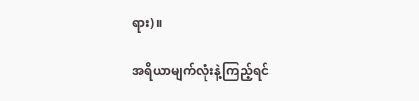ရား)။

အရိယာမျက်လုံးနဲ့ကြည့်ရင်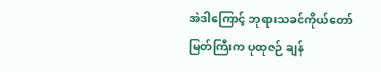အဲဒါကြောင့် ဘုရားသခင်ကိုယ်တော်မြတ်ကြီးက ပုထုဇဉ် ချန်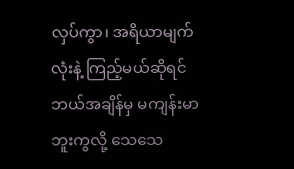လှပ်ကွာ၊ အရိယာမျက်လုံးနဲ့ ကြည့်မယ်ဆိုရင် ဘယ်အချိန်မှ မကျန်းမာဘူးကွလို့ သေသေ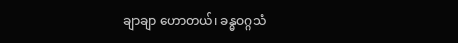ချာချာ ဟောတယ်၊ ခန္ဓဝဂ္ဂသံ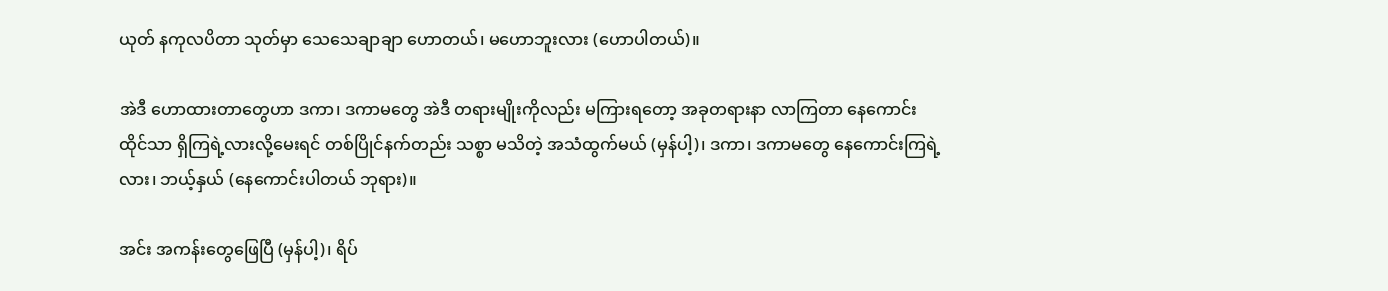ယုတ် နကုလပိတာ သုတ်မှာ သေသေချာချာ ဟောတယ်၊ မဟောဘူးလား (ဟောပါတယ်)။

အဲဒီ ဟောထားတာတွေဟာ ဒကာ၊ ဒကာမတွေ အဲဒီ တရားမျိုးကိုလည်း မကြားရတော့ အခုတရားနာ လာကြတာ နေကောင်းထိုင်သာ ရှိကြရဲ့လားလို့မေးရင် တစ်ပြိုင်နက်တည်း သစ္စာ မသိတဲ့ အသံထွက်မယ် (မှန်ပါ့)၊ ဒကာ၊ ဒကာမတွေ နေကောင်းကြရဲ့ လား၊ ဘယ့်နှယ် (နေကောင်းပါတယ် ဘုရား)။

အင်း အကန်းတွေဖြေပြီ (မှန်ပါ့)၊ ရိပ်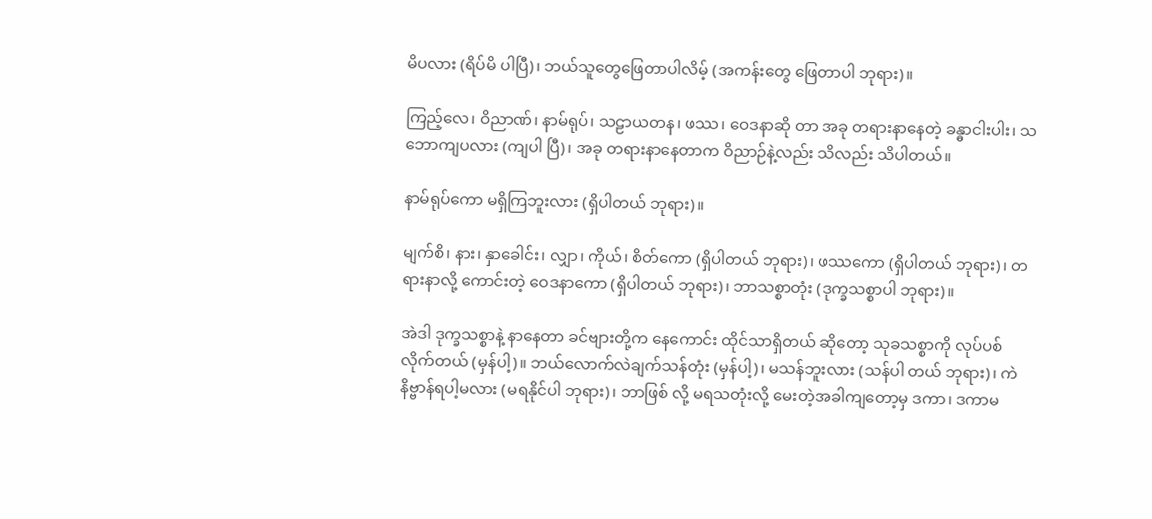မိပလား (ရိပ်မိ ပါပြီ)၊ ဘယ်သူတွေဖြေတာပါလိမ့် (အကန်းတွေ ဖြေတာပါ ဘုရား)။

ကြည့်လေ၊ ဝိညာဏ်၊ နာမ်ရုပ်၊ သဠာယတန၊ ဖဿ၊ ဝေဒနာဆို တာ အခု တရားနာနေတဲ့ ခန္ဓာငါးပါး၊ သဘောကျပလား (ကျပါ ပြီ)၊ အခု တရားနာနေတာက ဝိညာဉ်နဲ့လည်း သိလည်း သိပါတယ်။

နာမ်ရုပ်ကော မရှိကြဘူးလား (ရှိပါတယ် ဘုရား)။

မျက်စိ၊ နား၊ နှာခေါင်း၊ လျှာ၊ ကိုယ်၊ စိတ်ကော (ရှိပါတယ် ဘုရား)၊ ဖဿကော (ရှိပါတယ် ဘုရား)၊ တရားနာလို့ ကောင်းတဲ့ ဝေဒနာကော (ရှိပါတယ် ဘုရား)၊ ဘာသစ္စာတုံး (ဒုက္ခသစ္စာပါ ဘုရား)။

အဲဒါ ဒုက္ခသစ္စာနဲ့ နာနေတာ ခင်ဗျားတို့က နေကောင်း ထိုင်သာရှိတယ် ဆိုတော့ သုခသစ္စာကို လုပ်ပစ်လိုက်တယ် (မှန်ပါ့)။ ဘယ်လောက်လဲချက်သန်တုံး (မှန်ပါ့)၊ မသန်ဘူးလား (သန်ပါ တယ် ဘုရား)၊ ကဲ နိဗ္ဗာန်ရပါ့မလား (မရနိုင်ပါ ဘုရား)၊ ဘာဖြစ် လို့ မရသတုံးလို့ မေးတဲ့အခါကျတော့မှ ဒကာ၊ ဒကာမ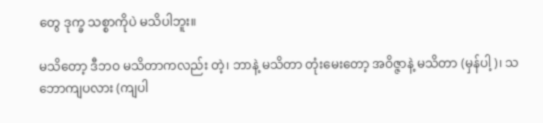တွေ ဒုက္ခ သစ္စာကိုပဲ မသိပါဘူး။

မသိတော့ ဒီဘဝ မသိတာကလည်း တဲ့၊ ဘာနဲ့ မသိတာ တုံးမေးတော့ အဝိဇ္ဇာနဲ့ မသိတာ (မှန်ပါ့)၊ သဘောကျပလား (ကျပါ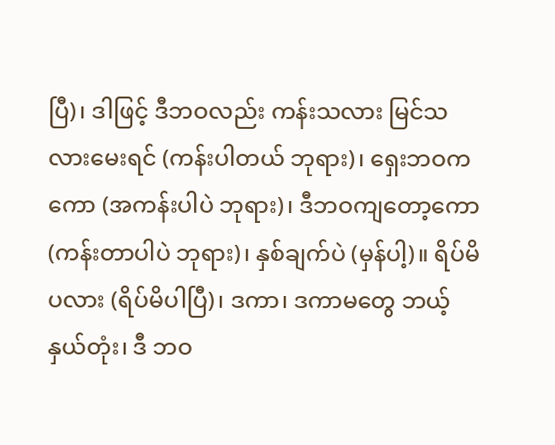ပြီ)၊ ဒါဖြင့် ဒီဘဝလည်း ကန်းသလား မြင်သလားမေးရင် (ကန်းပါတယ် ဘုရား)၊ ရှေးဘဝကကော (အကန်းပါပဲ ဘုရား)၊ ဒီဘဝကျတော့ကော (ကန်းတာပါပဲ ဘုရား)၊ နှစ်ချက်ပဲ (မှန်ပါ့)။ ရိပ်မိပလား (ရိပ်မိပါပြီ)၊ ဒကာ၊ ဒကာမတွေ ဘယ့်နှယ်တုံး၊ ဒီ ဘဝ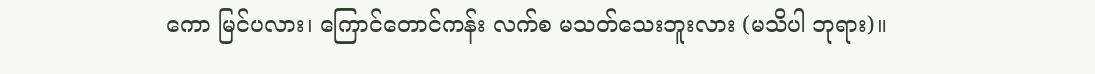ကော မြင်ပလား၊ ကြောင်တောင်ကန်း လက်စ မသတ်သေးဘူးလား (မသိပါ ဘုရား)။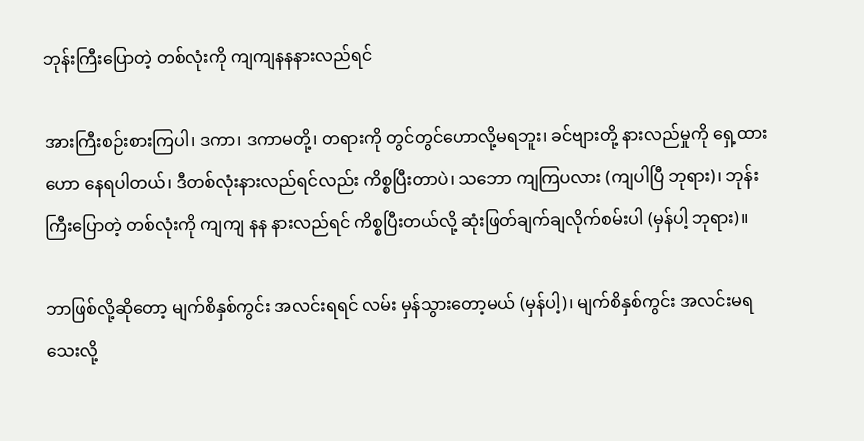ဘုန်းကြီးပြောတဲ့ တစ်လုံးကို ကျကျနနနားလည်ရင်

အားကြီးစဉ်းစားကြပါ၊ ဒကာ၊ ဒကာမတို့၊ တရားကို တွင်တွင်ဟောလို့မရဘူး၊ ခင်ဗျားတို့ နားလည်မှုကို ရှေ့ထားဟော နေရပါတယ်၊ ဒီတစ်လုံးနားလည်ရင်လည်း ကိစ္စပြီးတာပဲ၊ သဘော ကျကြပလား (ကျပါပြီ ဘုရား)၊ ဘုန်းကြီးပြောတဲ့ တစ်လုံးကို ကျကျ နန နားလည်ရင် ကိစ္စပြီးတယ်လို့ ဆုံးဖြတ်ချက်ချလိုက်စမ်းပါ (မှန်ပါ့ ဘုရား)။

ဘာဖြစ်လို့ဆိုတော့ မျက်စိနှစ်ကွင်း အလင်းရရင် လမ်း မှန်သွားတော့မယ် (မှန်ပါ့)၊ မျက်စိနှစ်ကွင်း အလင်းမရသေးလို့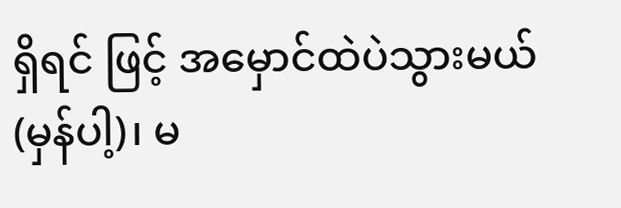ရှိရင် ဖြင့် အမှောင်ထဲပဲသွားမယ် (မှန်ပါ့)၊ မ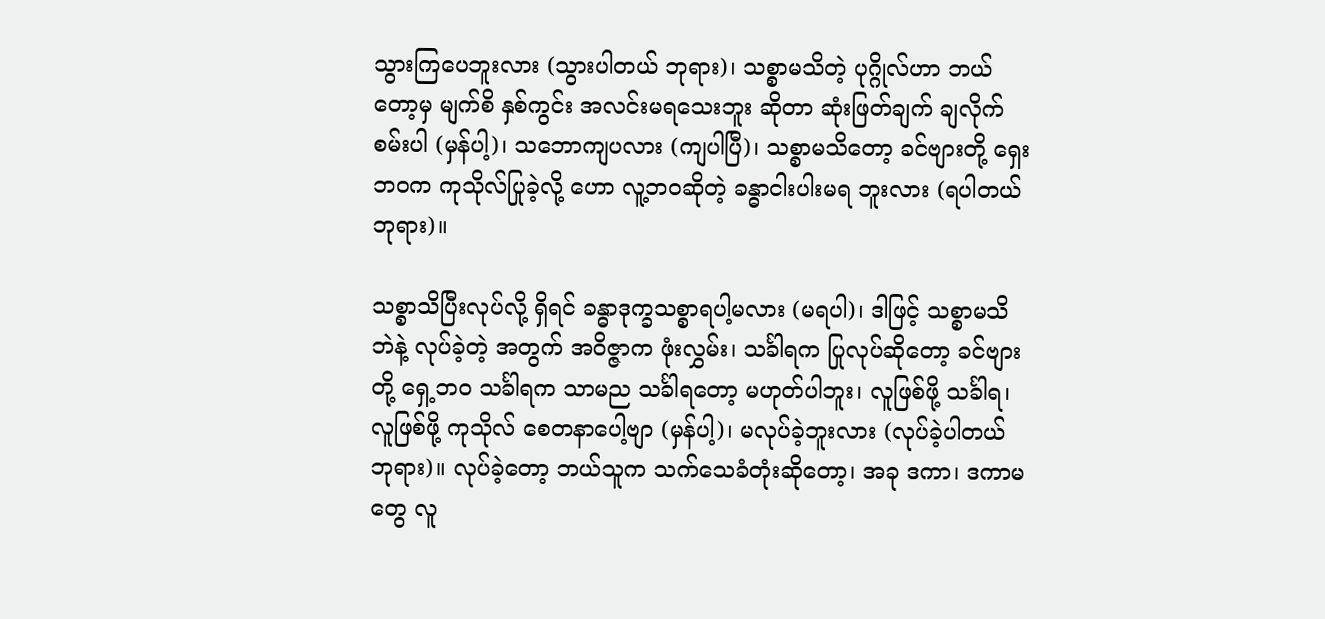သွားကြပေဘူးလား (သွားပါတယ် ဘုရား)၊ သစ္စာမသိတဲ့ ပုဂ္ဂိုလ်ဟာ ဘယ်တော့မှ မျက်စိ နှစ်ကွင်း အလင်းမရသေးဘူး ဆိုတာ ဆုံးဖြတ်ချက် ချလိုက်စမ်းပါ (မှန်ပါ့)၊ သဘောကျပလား (ကျပါပြီ)၊ သစ္စာမသိတော့ ခင်ဗျားတို့ ရှေးဘဝက ကုသိုလ်ပြုခဲ့လို့ ဟော လူ့ဘဝဆိုတဲ့ ခန္ဓာငါးပါးမရ ဘူးလား (ရပါတယ် ဘုရား)။

သစ္စာသိပြီးလုပ်လို့ ရှိရင် ခန္ဓာဒုက္ခသစ္စာရပါ့မလား (မရပါ)၊ ဒါဖြင့် သစ္စာမသိဘဲနဲ့ လုပ်ခဲ့တဲ့ အတွက် အဝိဇ္ဇာက ဖုံးလွှမ်း၊ သင်္ခါရက ပြုလုပ်ဆိုတော့ ခင်ဗျားတို့ ရှေ့ဘဝ သင်္ခါရက သာမည သင်္ခါရတော့ မဟုတ်ပါဘူး၊ လူဖြစ်ဖို့ သင်္ခါရ၊ လူဖြစ်ဖို့ ကုသိုလ် စေတနာပေါ့ဗျာ (မှန်ပါ့)၊ မလုပ်ခဲ့ဘူးလား (လုပ်ခဲ့ပါတယ် ဘုရား)။ လုပ်ခဲ့တော့ ဘယ်သူက သက်သေခံတုံးဆိုတော့၊ အခု ဒကာ၊ ဒကာမတွေ လူ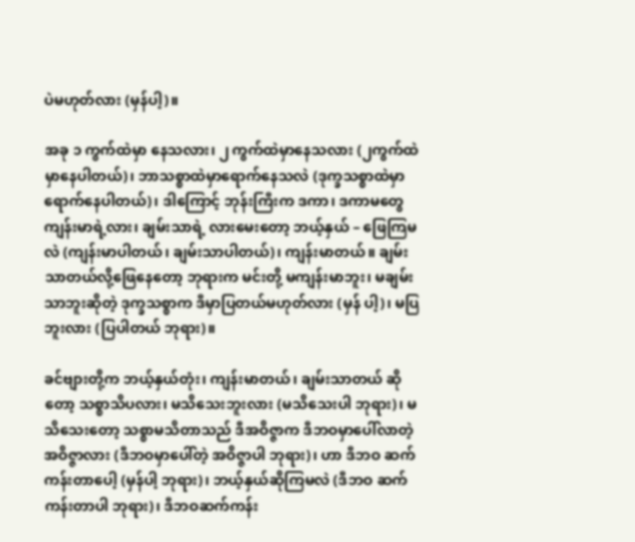ပဲမဟုတ်လား (မှန်ပါ့)။

အခု ၁ ကွက်ထဲမှာ နေသလား၊ ၂ ကွက်ထဲမှာနေသလား (၂ကွက်ထဲမှာနေပါတယ်)၊ ဘာသစ္စာထဲမှာရောက်နေသလဲ (ဒုက္ခသစ္စာထဲမှာရောက်နေပါတယ်)၊ ဒါကြောင့် ဘုန်းကြီးက ဒကာ၊ ဒကာမတွေ ကျန်းမာရဲ့လား၊ ချမ်းသာရဲ့ လားမေးတော့ ဘယ့်နှယ် – ဖြေကြမလဲ (ကျန်းမာပါတယ်၊ ချမ်းသာပါတယ်)၊ ကျန်းမာတယ်။ ချမ်းသာတယ်လို့ဖြေနေတော့ ဘုရားက မင်းတို့ မကျန်းမာဘူး၊ မချမ်းသာဘူးဆိုတဲ့ ဒုက္ခသစ္စာက ဒီမှာပြတယ်မဟုတ်လား (မှန် ပါ့)၊ မပြဘူးလား (ပြပါတယ် ဘုရား)။

ခင်ဗျားတို့က ဘယ့်နှယ်တုံး၊ ကျန်းမာတယ်၊ ချမ်းသာတယ် ဆိုတော့ သစ္စာသိပလား၊ မသိသေးဘူးလား (မသိသေးပါ ဘုရား)၊ မသိသေးတော့ သစ္စာမသိတာသည် ဒီအဝိဇ္ဇာက ဒီဘဝမှာပေါ်လာတဲ့ အဝိဇ္ဇာလား (ဒီဘဝမှာပေါ်တဲ့ အဝိဇ္ဇာပါ ဘုရား)၊ ဟာ ဒီဘဝ ဆက်ကန်းတာပေါ့ (မှန်ပါ့ ဘုရား)၊ ဘယ့်နှယ်ဆိုကြမလဲ (ဒီဘဝ ဆက်ကန်းတာပါ ဘုရား)၊ ဒီဘဝဆက်ကန်း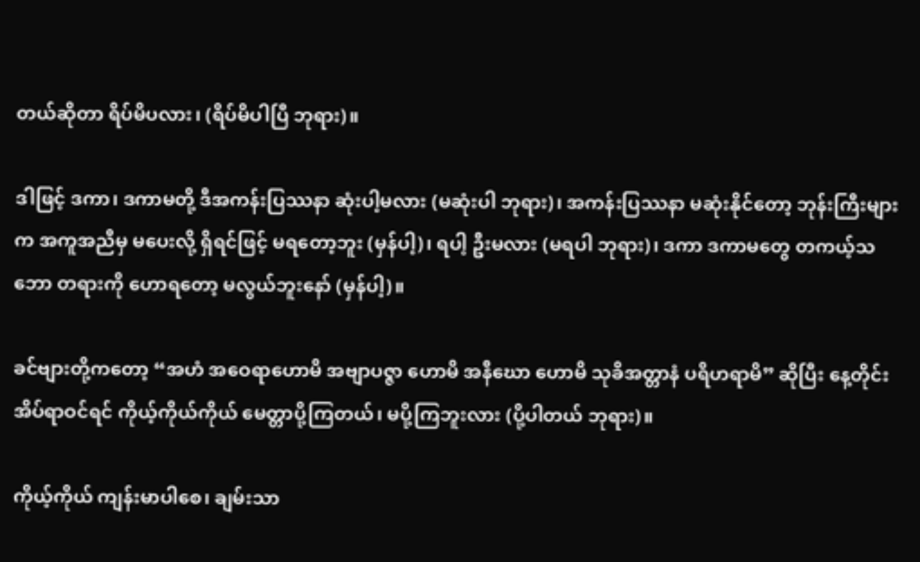တယ်ဆိုတာ ရိပ်မိပလား၊ (ရိပ်မိပါပြီ ဘုရား)။

ဒါဖြင့် ဒကာ၊ ဒကာမတို့ ဒီအကန်းပြဿနာ ဆုံးပါ့မလား (မဆုံးပါ ဘုရား)၊ အကန်းပြဿနာ မဆုံးနိုင်တော့ ဘုန်းကြီးများ က အကူအညီမှ မပေးလို့ ရှိရင်ဖြင့် မရတော့ဘူး (မှန်ပါ့)၊ ရပါ့ ဦးမလား (မရပါ ဘုရား)၊ ဒကာ ဒကာမတွေ တကယ့်သဘော တရားကို ဟောရတော့ မလွယ်ဘူးနော် (မှန်ပါ့)။

ခင်ဗျားတို့ကတော့ “အဟံ အဝေရာဟောမိ အဗျာပဇ္ဇာ ဟောမိ အနီဃော ဟောမိ သုခိအတ္တာနံ ပရိဟရာမိ” ဆိုပြီး နေ့တိုင်း အိပ်ရာဝင်ရင် ကိုယ့်ကိုယ်ကိုယ် မေတ္တာပို့ကြတယ်၊ မပို့ကြဘူးလား (ပို့ပါတယ် ဘုရား)။

ကိုယ့်ကိုယ် ကျန်းမာပါစေ၊ ချမ်းသာ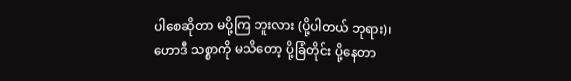ပါစေဆိုတာ မပို့ကြ ဘူးလား (ပို့ပါတယ် ဘုရား)၊ ဟောဒီ သစ္စာကို မသိတော့ ပို့ခြံတိုင်း ပို့နေတာ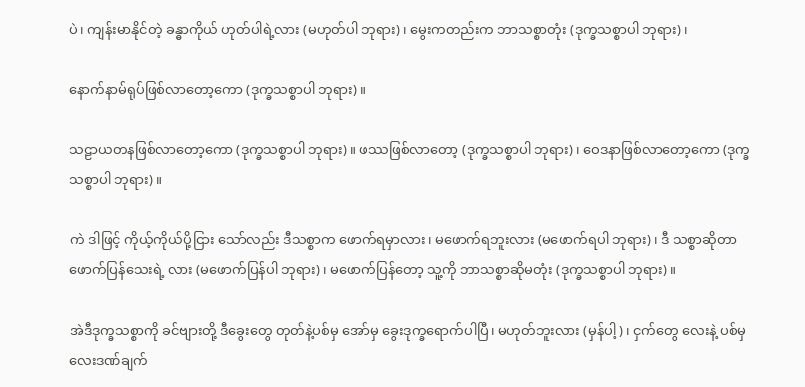ပဲ၊ ကျန်းမာနိုင်တဲ့ ခန္ဓာကိုယ် ဟုတ်ပါရဲ့လား (မဟုတ်ပါ ဘုရား)၊ မွေးကတည်းက ဘာသစ္စာတုံး (ဒုက္ခသစ္စာပါ ဘုရား)၊

နောက်နာမ်ရုပ်ဖြစ်လာတော့ကော (ဒုက္ခသစ္စာပါ ဘုရား)။

သဠာယတနဖြစ်လာတော့ကော (ဒုက္ခသစ္စာပါ ဘုရား)။ ဖဿဖြစ်လာတော့ (ဒုက္ခသစ္စာပါ ဘုရား)၊ ဝေဒနာဖြစ်လာတော့ကော (ဒုက္ခသစ္စာပါ ဘုရား)။

ကဲ ဒါဖြင့် ကိုယ့်ကိုယ်ပို့ငြား သော်လည်း ဒီသစ္စာက ဖောက်ရမှာလား၊ မဖောက်ရဘူးလား (မဖောက်ရပါ ဘုရား)၊ ဒီ သစ္စာဆိုတာ ဖောက်ပြန်သေးရဲ့ လား (မဖောက်ပြန်ပါ ဘုရား)၊ မဖောက်ပြန်တော့ သူ့ကို ဘာသစ္စာဆိုမတုံး (ဒုက္ခသစ္စာပါ ဘုရား)။

အဲဒီဒုက္ခသစ္စာကို ခင်ဗျားတို့ ဒီခွေးတွေ တုတ်နဲ့ပစ်မှ အော်မှ ခွေးဒုက္ခရောက်ပါပြီ၊ မဟုတ်ဘူးလား (မှန်ပါ့)၊ ငှက်တွေ လေးနဲ့ ပစ်မှ လေးဒဏ်ချက်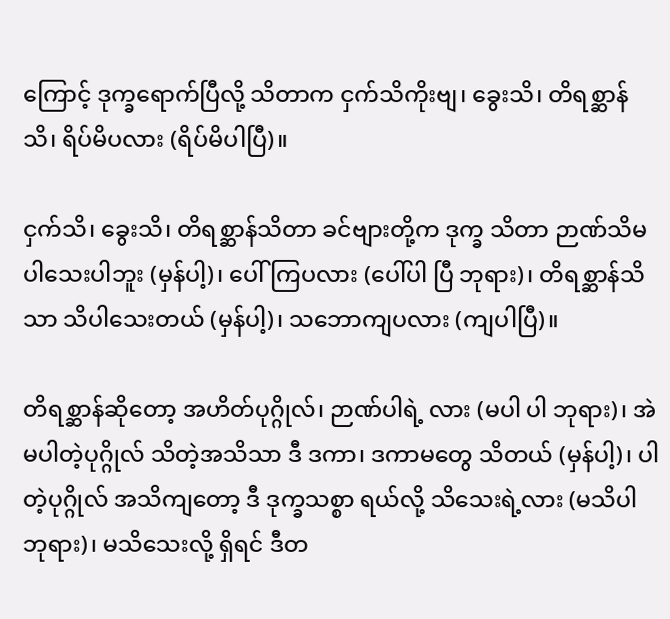ကြောင့် ဒုက္ခရောက်ပြီလို့ သိတာက ငှက်သိကိုးဗျ၊ ခွေးသိ၊ တိရစ္ဆာန်သိ၊ ရိပ်မိပလား (ရိပ်မိပါပြီ)။

ငှက်သိ၊ ခွေးသိ၊ တိရစ္ဆာန်သိတာ ခင်ဗျားတို့က ဒုက္ခ သိတာ ဉာဏ်သိမပါသေးပါဘူး (မှန်ပါ့)၊ ပေါ်ကြပလား (ပေါ်ပါ ပြီ ဘုရား)၊ တိရစ္ဆာန်သိသာ သိပါသေးတယ် (မှန်ပါ့)၊ သဘောကျပလား (ကျပါပြီ)။

တိရစ္ဆာန်ဆိုတော့ အဟိတ်ပုဂ္ဂိုလ်၊ ဉာဏ်ပါရဲ့ လား (မပါ ပါ ဘုရား)၊ အဲ မပါတဲ့ပုဂ္ဂိုလ် သိတဲ့အသိသာ ဒီ ဒကာ၊ ဒကာမတွေ သိတယ် (မှန်ပါ့)၊ ပါတဲ့ပုဂ္ဂိုလ် အသိကျတော့ ဒီ ဒုက္ခသစ္စာ ရယ်လို့ သိသေးရဲ့လား (မသိပါ ဘုရား)၊ မသိသေးလို့ ရှိရင် ဒီတ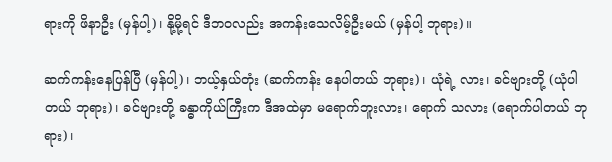ရားကို ဖိနာဦး (မှန်ပါ့)၊ နို့မို့ရင် ဒီဘဝလည်း အကန်းသေလိမ့်ဦးမယ် (မှန်ပါ့ ဘုရား)။

ဆက်ကန်းနေပြန်ပြီ (မှန်ပါ့)၊ ဘယ့်နှယ်တုံး (ဆက်ကန်း နေပါတယ် ဘုရား)၊ ယုံရဲ့ လား၊ ခင်ဗျားတို့ (ယုံပါတယ် ဘုရား)၊ ခင်ဗျားတို့ ခန္ဓာကိုယ်ကြီးက ဒီအထဲမှာ မရောက်ဘူးလား၊ ရောက် သလား (ရောက်ပါတယ် ဘုရား)၊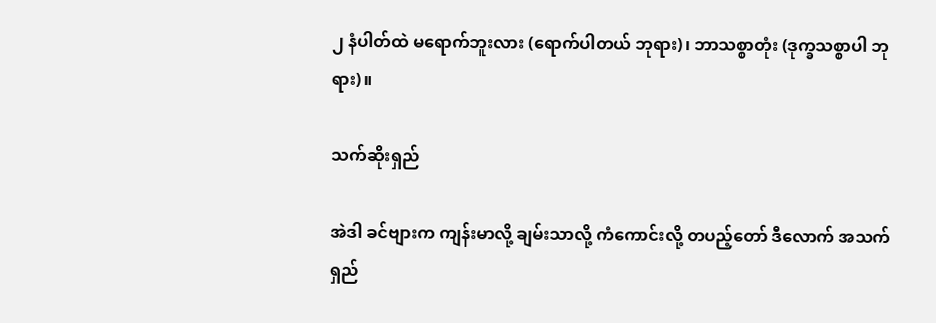၂ နံပါတ်ထဲ မရောက်ဘူးလား (ရောက်ပါတယ် ဘုရား)၊ ဘာသစ္စာတုံး (ဒုက္ခသစ္စာပါ ဘုရား)။

သက်ဆိုးရှည်

အဲဒါ ခင်ဗျားက ကျန်းမာလို့ ချမ်းသာလို့ ကံကောင်းလို့ တပည့်တော် ဒီလောက် အသက်ရှည်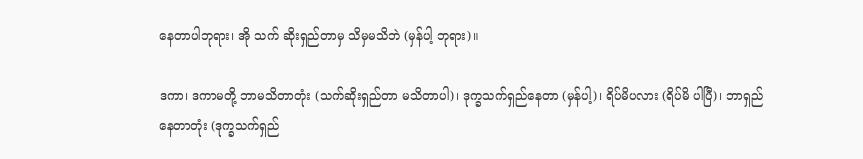နေတာပါဘုရား၊ အို သက် ဆိုးရှည်တာမှ သိမှမသိဘဲ (မှန်ပါ့ ဘုရား)။

ဒကာ၊ ဒကာမတို့ ဘာမသိတာတုံး (သက်ဆိုးရှည်တာ မသိတာပါ)၊ ဒုက္ခသက်ရှည်နေတာ (မှန်ပါ့)၊ ရိပ်မိပလား (ရိပ်မိ ပါပြီ)၊ ဘာရှည်နေတာတုံး (ဒုက္ခသက်ရှည်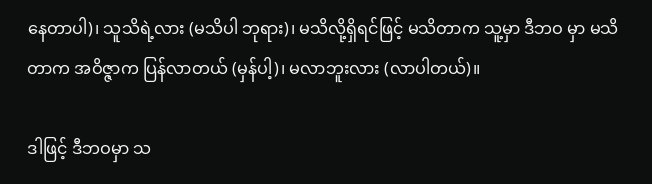နေတာပါ)၊ သူသိရဲ့လား (မသိပါ ဘုရား)၊ မသိလို့ရှိရင်ဖြင့် မသိတာက သူ့မှာ ဒီဘဝ မှာ မသိတာက အဝိဇ္ဇာက ပြန်လာတယ် (မှန်ပါ့)၊ မလာဘူးလား (လာပါတယ်)။

ဒါဖြင့် ဒီဘဝမှာ သ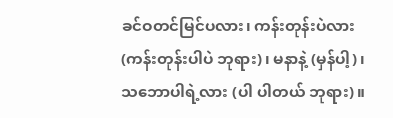ခင်ဝတင်မြင်ပလား၊ ကန်းတုန်းပဲလား (ကန်းတုန်းပါပဲ ဘုရား)၊ မနာနဲ့ (မှန်ပါ့)၊ သဘောပါရဲ့လား (ပါ ပါတယ် ဘုရား)။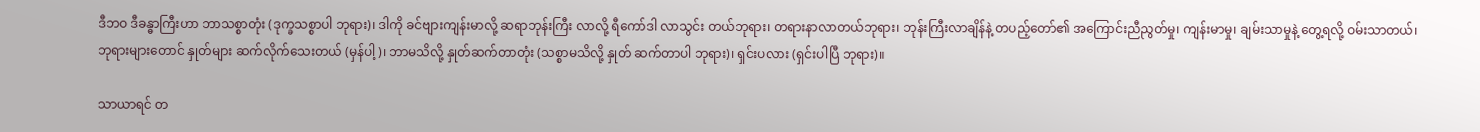ဒီဘဝ ဒီခန္ဓာကြီးဟာ ဘာသစ္စာတုံး (ဒုက္ခသစ္စာပါ ဘုရား)၊ ဒါကို ခင်ဗျားကျန်းမာလို့ ဆရာဘုန်းကြီး လာလို့ ရီကော်ဒါ လာသွင်း တယ်ဘုရား၊ တရားနာလာတယ်ဘုရား၊ ဘုန်းကြီးလာချိန်နဲ့ တပည့်တော်၏ အကြောင်းညီညွတ်မှု၊ ကျန်းမာမှု၊ ချမ်းသာမှုနဲ့ တွေ့ရလို့ ဝမ်းသာတယ်၊ ဘုရားများတောင် နှုတ်များ ဆက်လိုက်သေးတယ် (မှန်ပါ့)၊ ဘာမသိလို့ နှုတ်ဆက်တာတုံး (သစ္စာမသိလို့ နှုတ် ဆက်တာပါ ဘုရား)၊ ရှင်းပလား (ရှင်းပါပြီ ဘုရား)။

သာယာရင် တ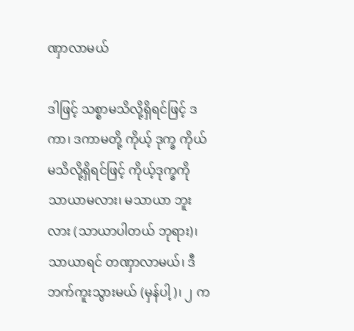ဏှာလာမယ်

ဒါဖြင့် သစ္စာမသိလို့ရှိရင်ဖြင့် ဒကာ၊ ဒကာမတို့ ကိုယ့် ဒုက္ခ ကိုယ်မသိလို့ရှိရင်ဖြင့် ကိုယ့်ဒုက္ခကို သာယာမလား၊ မသာယာ ဘူးလား (သာယာပါတယ် ဘုရား)၊ သာယာရင် တဏှာလာမယ်၊ ဒီဘက်ကူးသွားမယ် (မှန်ပါ့)၊ ၂ က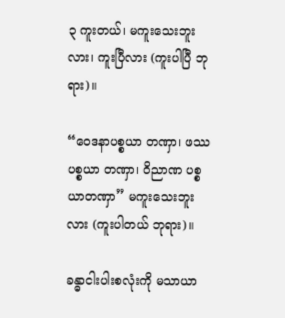၃ ကူးတယ်၊ မကူးသေးဘူးလား၊ ကူးပြီလား (ကူးပါပြီ ဘုရား)။

“ဝေဒနာပစ္စယာ တဏှာ၊ ဖဿပစ္စယာ တဏှာ၊ ဝိညာဏ ပစ္စယာတဏှာ” မကူးသေးဘူးလား (ကူးပါတယ် ဘုရား)။

ခန္ဓာငါးပါးစလုံးကို မသာယာ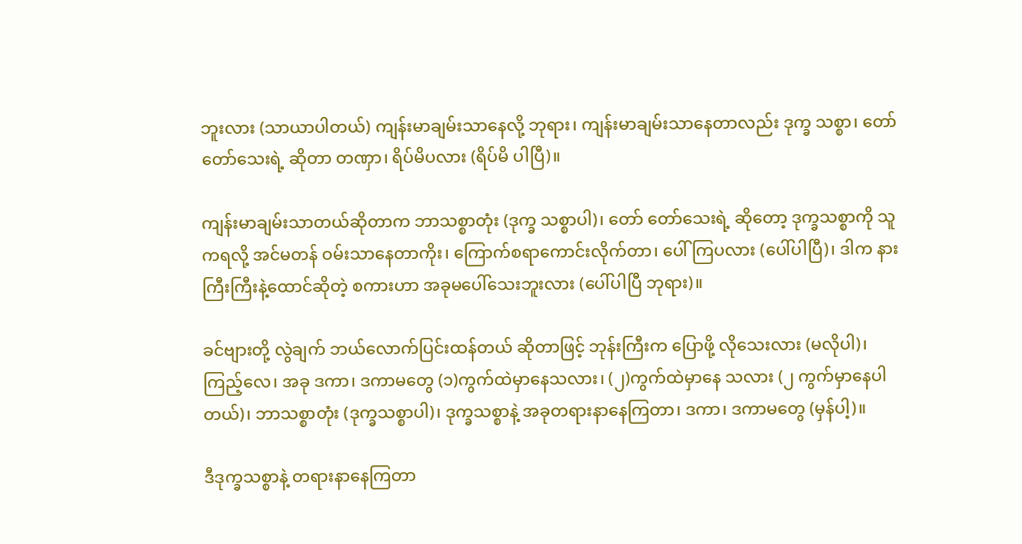ဘူးလား (သာယာပါတယ်) ကျန်းမာချမ်းသာနေလို့ ဘုရား၊ ကျန်းမာချမ်းသာနေတာလည်း ဒုက္ခ သစ္စာ၊ တော် တော်သေးရဲ့ ဆိုတာ တဏှာ၊ ရိပ်မိပလား (ရိပ်မိ ပါပြီ)။

ကျန်းမာချမ်းသာတယ်ဆိုတာက ဘာသစ္စာတုံး (ဒုက္ခ သစ္စာပါ)၊ တော် တော်သေးရဲ့ ဆိုတော့ ဒုက္ခသစ္စာကို သူကရလို့ အင်မတန် ဝမ်းသာနေတာကိုး၊ ကြောက်စရာကောင်းလိုက်တာ၊ ပေါ် ကြပလား (ပေါ်ပါပြီ)၊ ဒါက နားကြီးကြီးနဲ့ထောင်ဆိုတဲ့ စကားဟာ အခုမပေါ်သေးဘူးလား (ပေါ်ပါပြီ ဘုရား)။

ခင်ဗျားတို့ လွဲချက် ဘယ်လောက်ပြင်းထန်တယ် ဆိုတာဖြင့် ဘုန်းကြီးက ပြောဖို့ လိုသေးလား (မလိုပါ)၊ ကြည့်လေ၊ အခု ဒကာ၊ ဒကာမတွေ (၁)ကွက်ထဲမှာနေသလား၊ (၂)ကွက်ထဲမှာနေ သလား (၂ ကွက်မှာနေပါတယ်)၊ ဘာသစ္စာတုံး (ဒုက္ခသစ္စာပါ)၊ ဒုက္ခသစ္စာနဲ့ အခုတရားနာနေကြတာ၊ ဒကာ၊ ဒကာမတွေ (မှန်ပါ့)။

ဒီဒုက္ခသစ္စာနဲ့ တရားနာနေကြတာ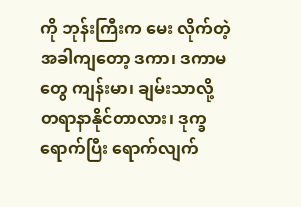ကို ဘုန်းကြီးက မေး လိုက်တဲ့အခါကျတော့ ဒကာ၊ ဒကာမတွေ ကျန်းမာ၊ ချမ်းသာလို့ တရာနာနိုင်တာလား၊ ဒုက္ခရောက်ပြီး ရောက်လျက်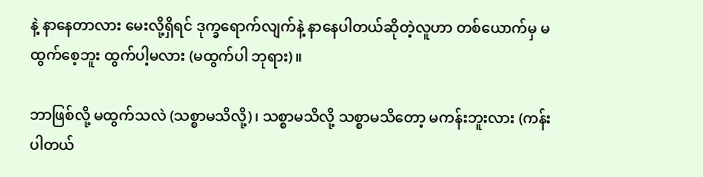နဲ့ နာနေတာလား မေးလို့ရှိရင် ဒုက္ခရောက်လျက်နဲ့ နာနေပါတယ်ဆိုတဲ့လူဟာ တစ်ယောက်မှ မထွက်စေ့ဘူး ထွက်ပါ့မလား (မထွက်ပါ ဘုရား)။

ဘာဖြစ်လို့ မထွက်သလဲ (သစ္စာမသိလို့)၊ သစ္စာမသိလို့ သစ္စာမသိတော့ မကန်းဘူးလား (ကန်းပါတယ်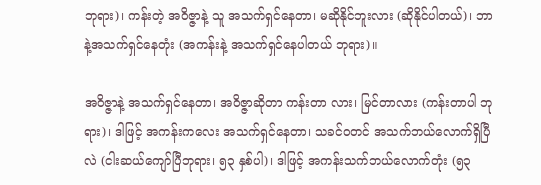ဘုရား)၊ ကန်းတဲ့ အဝိဇ္ဇာနဲ့ သူ အသက်ရှင်နေတာ၊ မဆိုနိုင်ဘူးလား (ဆိုနိုင်ပါတယ်)၊ ဘာနဲ့အသက်ရှင်နေတုံး (အကန်းနဲ့ အသက်ရှင်နေပါတယ် ဘုရား)။

အဝိဇ္ဇာနဲ့ အသက်ရှင်နေတာ၊ အဝိဇ္ဇာဆိုတာ ကန်းတာ လား၊ မြင်တာလား (ကန်းတာပါ ဘုရား)၊ ဒါဖြင့် အကန်းကလေး အသက်ရှင်နေတာ၊ သခင်ဝတင် အသက်ဘယ်လောက်ရှိပြီလဲ (ငါးဆယ်ကျော်ပြီဘုရား၊ ၅၃ နှစ်ပါ)၊ ဒါဖြင့် အကန်းသက်ဘယ်လောက်တုံး (၅၃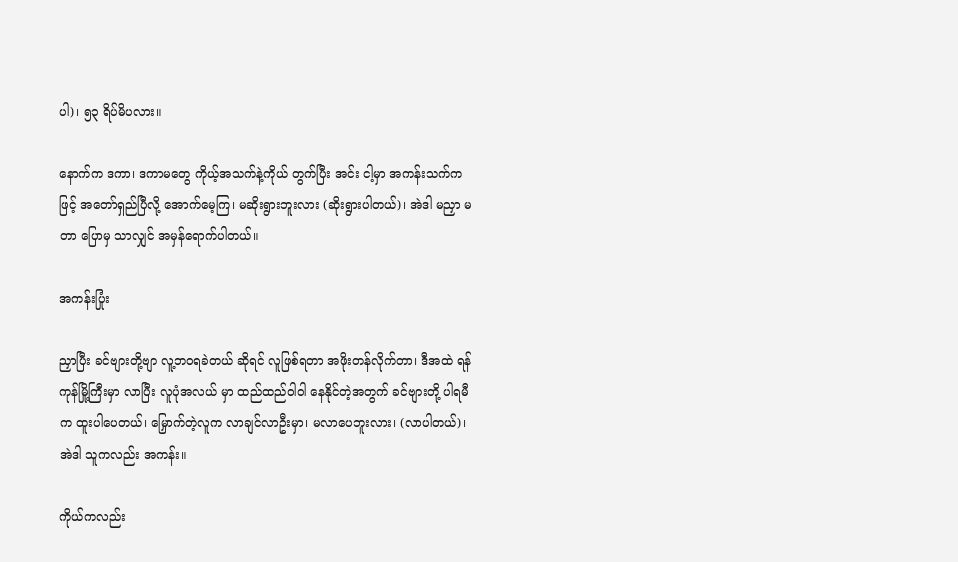ပါ)၊ ၅၃ ရိပ်မိပလား။

နောက်က ဒကာ၊ ဒကာမတွေ ကိုယ့်အသက်နဲ့ကိုယ် တွက်ပြီး အင်း ငါ့မှာ အကန်းသက်ကဖြင့် အတော်ရှည်ပြီလို့ အောက်မေ့ကြ၊ မဆိုးရွားဘူးလား (ဆိုးရွားပါတယ်)၊ အဲဒါ မညှာ မတာ ပြောမှ သာလျှင် အမှန်ရောက်ပါတယ်။

အကန်းပြုံး

ညှာပြီး ခင်ဗျားတို့ဗျာ လူ့ဘဝရခဲတယ် ဆိုရင် လူဖြစ်ရတာ အဖိုးတန်လိုက်တာ၊ ဒီအထဲ ရန်ကုန်မြို့ကြီးမှာ လာပြီး လူပုံအလယ် မှာ ထည်ထည်ဝါဝါ နေနိုင်တဲ့အတွက် ခင်ဗျားတို့ ပါရမီက ထူးပါပေတယ်၊ မြှောက်တဲ့လူက လာချင်လာဦးမှာ၊ မလာပေဘူးလား၊ (လာပါတယ်)၊ အဲဒါ သူကလည်း အကန်း။

ကိုယ်ကလည်း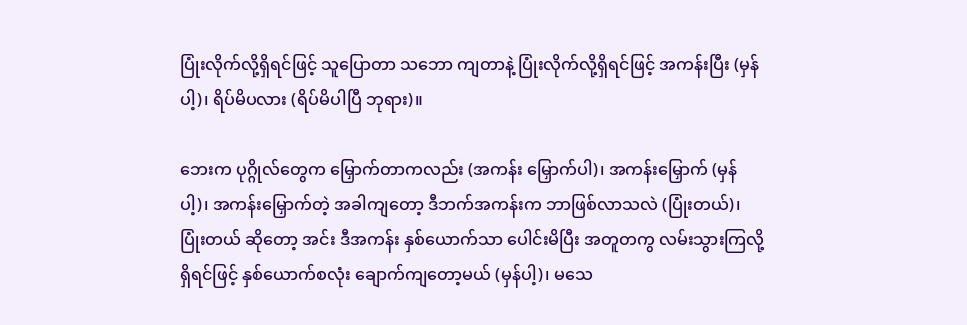ပြုံးလိုက်လို့ရှိရင်ဖြင့် သူပြောတာ သဘော ကျတာနဲ့ ပြုံးလိုက်လို့ရှိရင်ဖြင့် အကန်းပြီး (မှန်ပါ့)၊ ရိပ်မိပလား (ရိပ်မိပါပြီ ဘုရား)။

ဘေးက ပုဂ္ဂိုလ်တွေက မြှောက်တာကလည်း (အကန်း မြှောက်ပါ)၊ အကန်းမြှောက် (မှန်ပါ့)၊ အကန်းမြှောက်တဲ့ အခါကျတော့ ဒီဘက်အကန်းက ဘာဖြစ်လာသလဲ (ပြုံးတယ်)၊ ပြုံးတယ် ဆိုတော့ အင်း ဒီအကန်း နှစ်ယောက်သာ ပေါင်းမိပြီး အတူတကွ လမ်းသွားကြလို့ရှိရင်ဖြင့် နှစ်ယောက်စလုံး ချောက်ကျတော့မယ် (မှန်ပါ့)၊ မသေ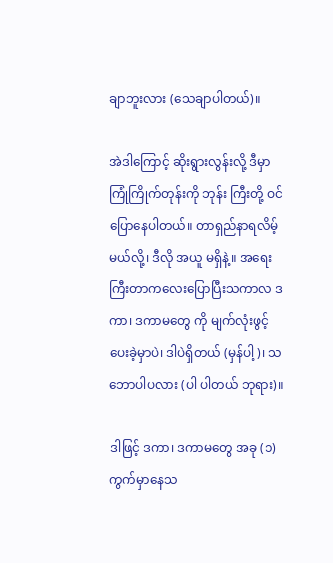ချာဘူးလား (သေချာပါတယ်)။

အဲဒါကြောင့် ဆိုးရွားလွန်းလို့ ဒီမှာကြုံကြိုက်တုန်းကို ဘုန်း ကြီးတို့ ဝင်ပြောနေပါတယ်။ တာရှည်နာရလိမ့်မယ်လို့၊ ဒီလို အယူ မရှိနဲ့။ အရေးကြီးတာကလေးပြောပြီးသကာလ ဒကာ၊ ဒကာမတွေ ကို မျက်လုံးဖွင့်ပေးခဲ့မှာပဲ၊ ဒါပဲရှိတယ် (မှန်ပါ့)၊ သဘောပါပလား (ပါ ပါတယ် ဘုရား)။

ဒါဖြင့် ဒကာ၊ ဒကာမတွေ အခု (၁) ကွက်မှာနေသ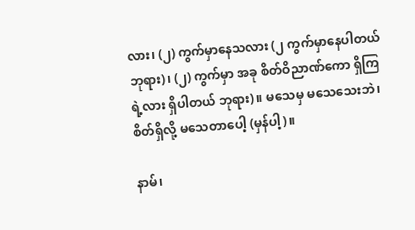လား၊ (၂) ကွက်မှာနေသလား (၂ ကွက်မှာနေပါတယ် ဘုရား)၊ (၂) ကွက်မှာ အခု စိတ်ဝိညာဏ်ကော ရှိကြရဲ့လား ရှိပါတယ် ဘုရား)။ မသေမှ မသေသေးဘဲ၊ စိတ်ရှိလို့ မသေတာပေါ့ (မှန်ပါ့)။

နာမ်၊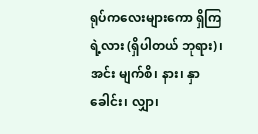ရုပ်ကလေးများကော ရှိကြရဲ့လား (ရှိပါတယ် ဘုရား)၊ အင်း မျက်စိ၊ နား၊ နှာခေါင်း၊ လျှာ၊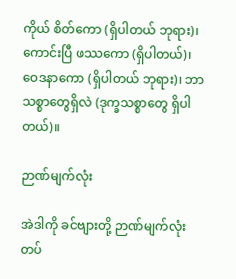ကိုယ် စိတ်ကော (ရှိပါတယ် ဘုရား)၊ ကောင်းပြီ ဖဿကော (ရှိပါတယ်)၊ ဝေဒနာကော (ရှိပါတယ် ဘုရား)၊ ဘာသစ္စာတွေရှိလဲ (ဒုက္ခသစ္စာတွေ ရှိပါတယ်)။

ဉာဏ်မျက်လုံး

အဲဒါကို ခင်ဗျားတို့ ဉာဏ်မျက်လုံးတပ်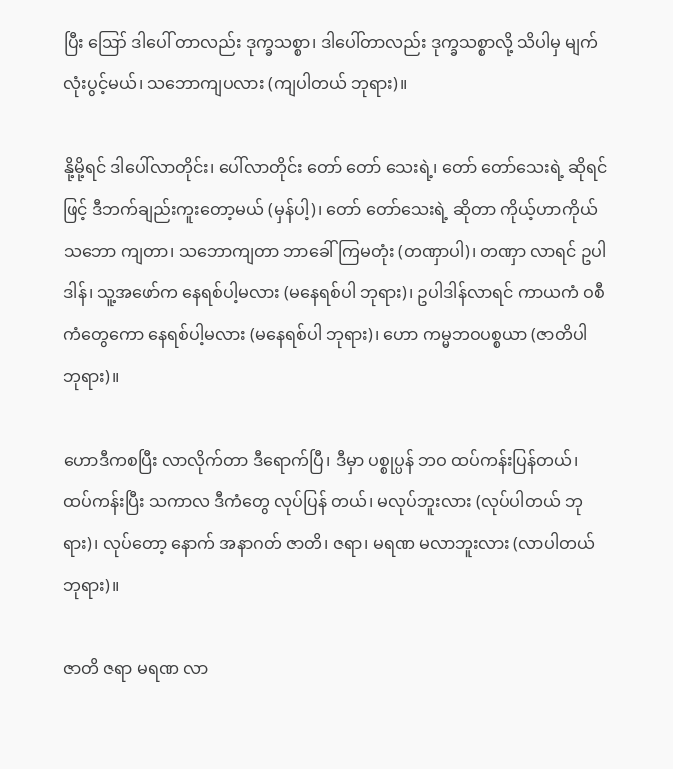ပြီး ဪ ဒါပေါ် တာလည်း ဒုက္ခသစ္စာ၊ ဒါပေါ်တာလည်း ဒုက္ခသစ္စာလို့ သိပါမှ မျက်လုံးပွင့်မယ်၊ သဘောကျပလား (ကျပါတယ် ဘုရား)။

နို့မို့ရင် ဒါပေါ်လာတိုင်း၊ ပေါ်လာတိုင်း တော် တော် သေးရဲ့၊ တော် တော်သေးရဲ့ ဆိုရင်ဖြင့် ဒီဘက်ချည်းကူးတော့မယ် (မှန်ပါ့)၊ တော် တော်သေးရဲ့ ဆိုတာ ကိုယ့်ဟာကိုယ် သဘော ကျတာ၊ သဘောကျတာ ဘာခေါ်ကြမတုံး (တဏှာပါ)၊ တဏှာ လာရင် ဥပါဒါန်၊ သူ့အဖော်က နေရစ်ပါ့မလား (မနေရစ်ပါ ဘုရား)၊ ဥပါဒါန်လာရင် ကာယကံ ဝစီကံတွေကော နေရစ်ပါ့မလား (မနေရစ်ပါ ဘုရား)၊ ဟော ကမ္မဘဝပစ္စယာ (ဇာတိပါ ဘုရား)။

ဟောဒီကစပြီး လာလိုက်တာ ဒီရောက်ပြီ၊ ဒီမှာ ပစ္စုပ္ပန် ဘဝ ထပ်ကန်းပြန်တယ်၊ ထပ်ကန်းပြီး သကာလ ဒီကံတွေ လုပ်ပြန် တယ်၊ မလုပ်ဘူးလား (လုပ်ပါတယ် ဘုရား)၊ လုပ်တော့ နောက် အနာဂတ် ဇာတိ၊ ဇရာ၊ မရဏ မလာဘူးလား (လာပါတယ် ဘုရား)။

ဇာတိ ဇရာ မရဏ လာ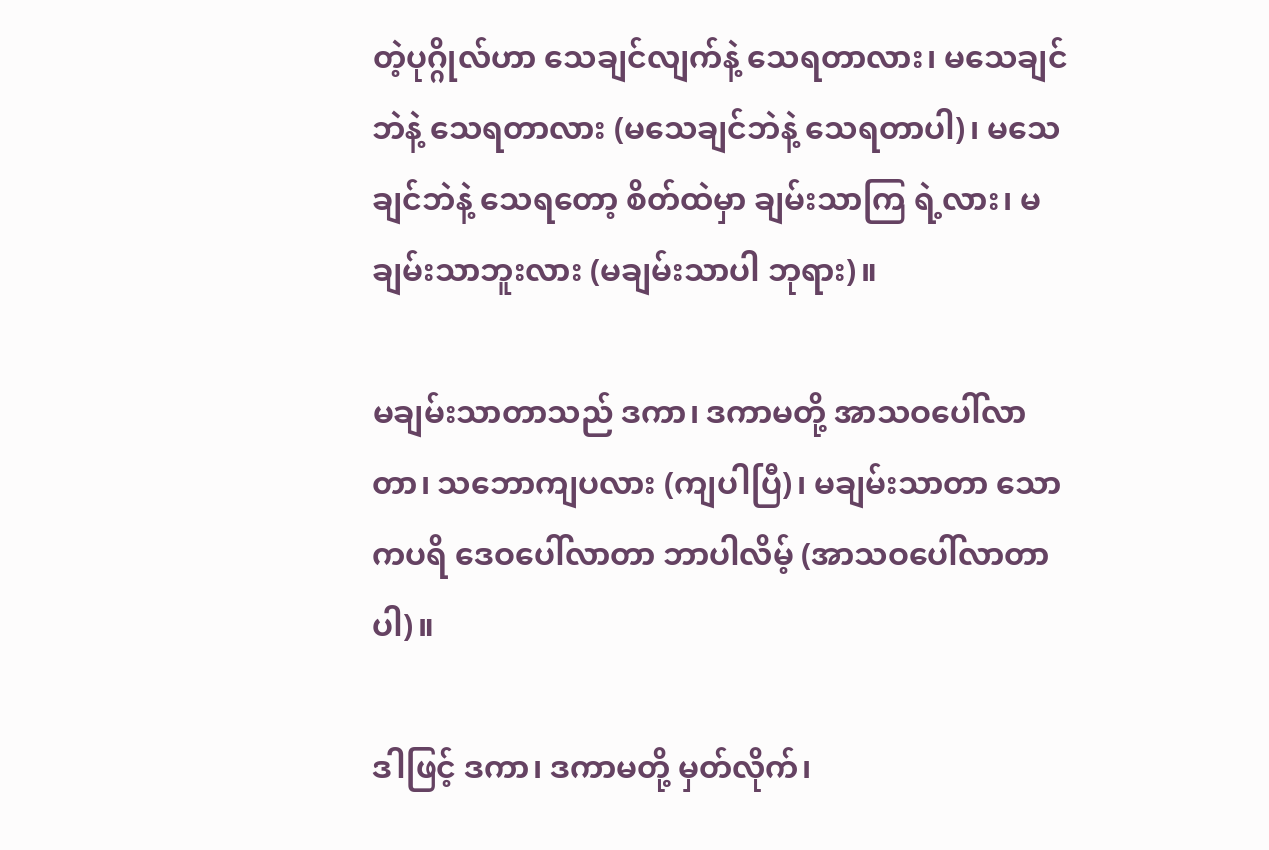တဲ့ပုဂ္ဂိုလ်ဟာ သေချင်လျက်နဲ့ သေရတာလား၊ မသေချင်ဘဲနဲ့ သေရတာလား (မသေချင်ဘဲနဲ့ သေရတာပါ)၊ မသေချင်ဘဲနဲ့ သေရတော့ စိတ်ထဲမှာ ချမ်းသာကြ ရဲ့လား၊ မချမ်းသာဘူးလား (မချမ်းသာပါ ဘုရား)။

မချမ်းသာတာသည် ဒကာ၊ ဒကာမတို့ အာသဝပေါ်လာ တာ၊ သဘောကျပလား (ကျပါပြီ)၊ မချမ်းသာတာ သောကပရိ ဒေဝပေါ်လာတာ ဘာပါလိမ့် (အာသဝပေါ်လာတာပါ)။

ဒါဖြင့် ဒကာ၊ ဒကာမတို့ မှတ်လိုက်၊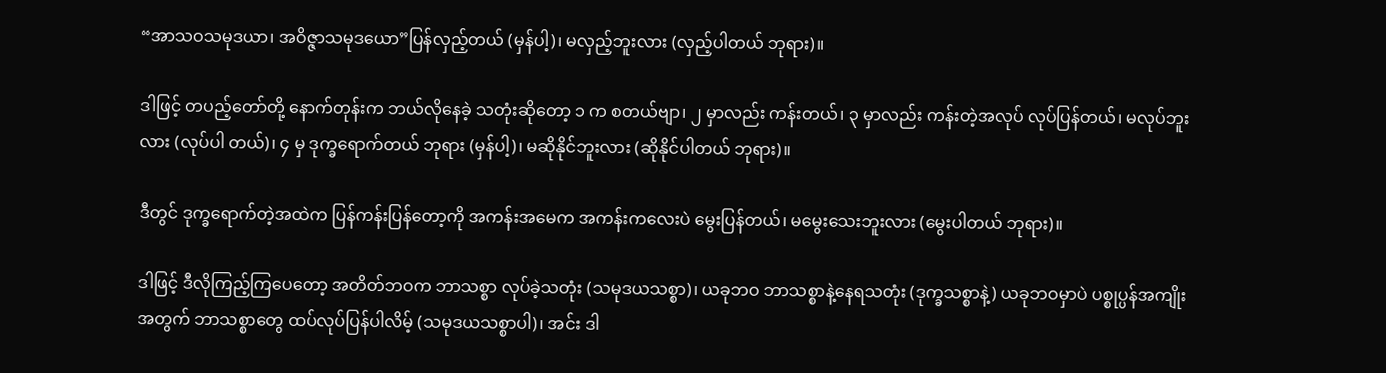“အာသဝသမုဒယာ၊ အဝိဇ္ဇာသမုဒယော”ပြန်လှည့်တယ် (မှန်ပါ့)၊ မလှည့်ဘူးလား (လှည့်ပါတယ် ဘုရား)။

ဒါဖြင့် တပည့်တော်တို့ နောက်တုန်းက ဘယ်လိုနေခဲ့ သတုံးဆိုတော့ ၁ က စတယ်ဗျာ၊ ၂ မှာလည်း ကန်းတယ်၊ ၃ မှာလည်း ကန်းတဲ့အလုပ် လုပ်ပြန်တယ်၊ မလုပ်ဘူးလား (လုပ်ပါ တယ်)၊ ၄ မှ ဒုက္ခရောက်တယ် ဘုရား (မှန်ပါ့)၊ မဆိုနိုင်ဘူးလား (ဆိုနိုင်ပါတယ် ဘုရား)။

ဒီတွင် ဒုက္ခရောက်တဲ့အထဲက ပြန်ကန်းပြန်တော့ကို အကန်းအမေက အကန်းကလေးပဲ မွေးပြန်တယ်၊ မမွေးသေးဘူးလား (မွေးပါတယ် ဘုရား)။

ဒါဖြင့် ဒီလိုကြည့်ကြပေတော့ အတိတ်ဘဝက ဘာသစ္စာ လုပ်ခဲ့သတုံး (သမုဒယသစ္စာ)၊ ယခုဘဝ ဘာသစ္စာနဲ့နေရသတုံး (ဒုက္ခသစ္စာနဲ့) ယခုဘဝမှာပဲ ပစ္စုပ္ပန်အကျိုးအတွက် ဘာသစ္စာတွေ ထပ်လုပ်ပြန်ပါလိမ့် (သမုဒယသစ္စာပါ)၊ အင်း ဒါ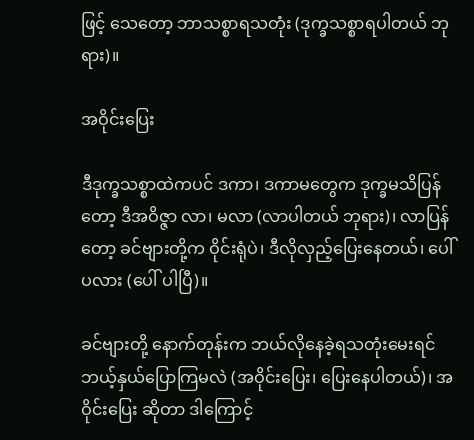ဖြင့် သေတော့ ဘာသစ္စာရသတုံး (ဒုက္ခသစ္စာရပါတယ် ဘုရား)။

အဝိုင်းပြေး

ဒီဒုက္ခသစ္စာထဲကပင် ဒကာ၊ ဒကာမတွေက ဒုက္ခမသိပြန် တော့ ဒီအဝိဇ္ဇာ လာ၊ မလာ (လာပါတယ် ဘုရား)၊ လာပြန်တော့ ခင်ဗျားတို့က ဝိုင်းရုံပဲ၊ ဒီလိုလှည့်ပြေးနေတယ်၊ ပေါ်ပလား (ပေါ် ပါပြီ)။

ခင်ဗျားတို့ နောက်တုန်းက ဘယ်လိုနေခဲ့ရသတုံးမေးရင် ဘယ့်နှယ်ပြောကြမလဲ (အဝိုင်းပြေး၊ ပြေးနေပါတယ်)၊ အဝိုင်းပြေး ဆိုတာ ဒါကြောင့်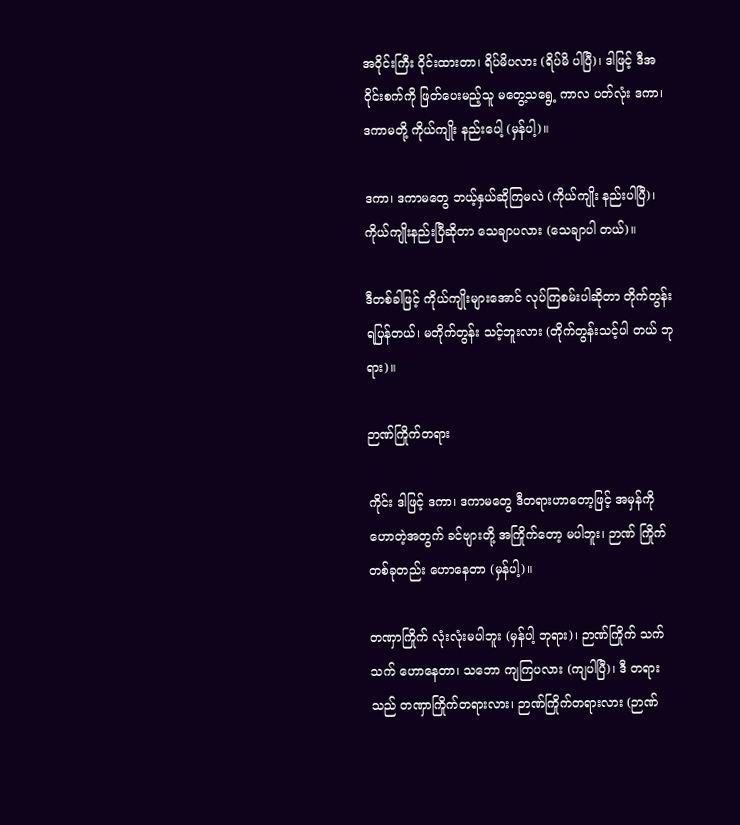အဝိုင်းကြီး ဝိုင်းထားတာ၊ ရိပ်မိပလား (ရိပ်မိ ပါပြီ)၊ ဒါဖြင့် ဒီအဝိုင်းစက်ကို ဖြတ်ပေးမည့်သူ မတွေ့သရွေ့ ကာလ ပတ်လုံး ဒကာ၊ ဒကာမတို့ ကိုယ်ကျိုး နည်းပေါ့ (မှန်ပါ့)။

ဒကာ၊ ဒကာမတွေ ဘယ့်နှယ်ဆိုကြမလဲ (ကိုယ်ကျိုး နည်းပါပြီ)၊ ကိုယ်ကျိုးနည်းပြီဆိုတာ သေချာပလား (သေချာပါ တယ်)။

ဒီတစ်ခါဖြင့် ကိုယ်ကျိုးများအောင် လုပ်ကြစမ်းပါဆိုတာ တိုက်တွန်းရပြန်တယ်၊ မတိုက်တွန်း သင့်ဘူးလား (တိုက်တွန်းသင့်ပါ တယ် ဘုရား)။

ဉာဏ်ကြိုက်တရား

ကိုင်း ဒါဖြင့် ဒကာ၊ ဒကာမတွေ ဒီတရားဟာတော့ဖြင့် အမှန်ကိုဟောတဲ့အတွက် ခင်ဗျားတို့ အကြိုက်တော့ မပါဘူး၊ ဉာဏ် ကြိုက်တစ်ခုတည်း ဟောနေတာ (မှန်ပါ့)။

တဏှာကြိုက် လုံးလုံးမပါဘူး (မှန်ပါ့ ဘုရား)၊ ဉာဏ်ကြိုက် သက်သက် ဟောနေတာ၊ သဘော ကျကြပလား (ကျပါပြီ)၊ ဒီ တရားသည် တဏှာကြိုက်တရားလား၊ ဉာဏ်ကြိုက်တရားလား (ဉာဏ်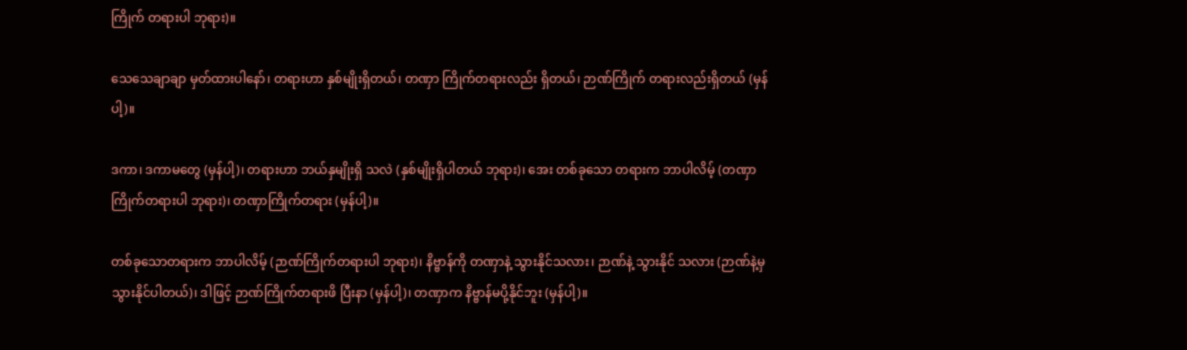ကြိုက် တရားပါ ဘုရား)။

သေသေချာချာ မှတ်ထားပါနော်၊ တရားဟာ နှစ်မျိုးရှိတယ်၊ တဏှာ ကြိုက်တရားလည်း ရှိတယ်၊ ဉာဏ်ကြိုက် တရားလည်းရှိတယ် (မှန်ပါ့)။

ဒကာ၊ ဒကာမတွေ (မှန်ပါ့)၊ တရားဟာ ဘယ်နှမျိုးရှိ သလဲ (နှစ်မျိုးရှိပါတယ် ဘုရား)၊ အေး တစ်ခုသော တရားက ဘာပါလိမ့် (တဏှာကြိုက်တရားပါ ဘုရား)၊ တဏှာကြိုက်တရား (မှန်ပါ့)။

တစ်ခုသောတရားက ဘာပါလိမ့် (ဉာဏ်ကြိုက်တရားပါ ဘုရား)၊ နိဗ္ဗာန်ကို တဏှာနဲ့ သွားနိုင်သလား၊ ဉာဏ်နဲ့ သွားနိုင် သလား (ဉာဏ်နဲ့မှသွားနိုင်ပါတယ်)၊ ဒါဖြင့် ဉာဏ်ကြိုက်တရားဖိ ပြီးနာ (မှန်ပါ့)၊ တဏှာက နိဗ္ဗာန်မပို့နိုင်ဘူး (မှန်ပါ့)။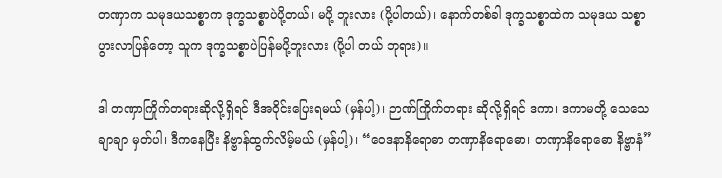တဏှာက သမုဒယသစ္စာက ဒုက္ခသစ္စာပဲပို့တယ်၊ မပို့ ဘူးလား (ပို့ပါတယ်)၊ နောက်တစ်ခါ ဒုက္ခသစ္စာထဲက သမုဒယ သစ္စာပွားလာပြန်တော့ သူက ဒုက္ခသစ္စာပဲပြန်မပို့ဘူးလား (ပို့ပါ တယ် ဘုရား)။

ဒါ တဏှာကြိုက်တရားဆိုလို့ရှိရင် ဒီအဝိုင်းပြေးရမယ် (မှန်ပါ့)၊ ဉာဏ်ကြိုက်တရား ဆိုလို့ရှိရင် ဒကာ၊ ဒကာမတို့ သေသေချာချာ မှတ်ပါ၊ ဒီကနေပြီး နိဗ္ဗာန်ထွက်လိမ့်မယ် (မှန်ပါ့)၊ “ဝေဒနာနိရောဓာ တဏှာနိရောဓော၊ တဏှာနိရောဓော နိဗ္ဗာနံ”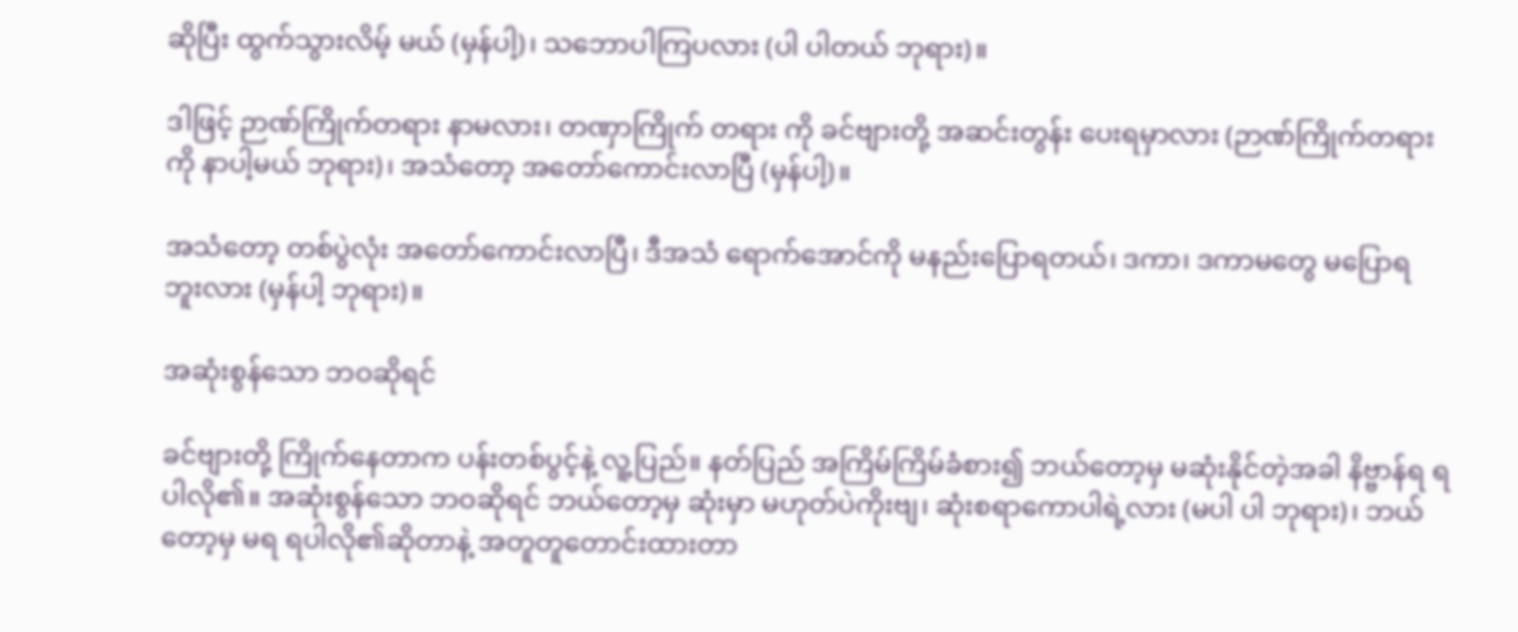ဆိုပြီး ထွက်သွားလိမ့် မယ် (မှန်ပါ့)၊ သဘောပါကြပလား (ပါ ပါတယ် ဘုရား)။

ဒါဖြင့် ဉာဏ်ကြိုက်တရား နာမလား၊ တဏှာကြိုက် တရား ကို ခင်ဗျားတို့ အဆင်းတွန်း ပေးရမှာလား (ဉာဏ်ကြိုက်တရားကို နာပါ့မယ် ဘုရား)၊ အသံတော့ အတော်ကောင်းလာပြီ (မှန်ပါ့)။

အသံတော့ တစ်ပွဲလုံး အတော်ကောင်းလာပြီ၊ ဒီအသံ ရောက်အောင်ကို မနည်းပြောရတယ်၊ ဒကာ၊ ဒကာမတွေ မပြောရ ဘူးလား (မှန်ပါ့ ဘုရား)။

အဆုံးစွန်သော ဘဝဆိုရင်

ခင်ဗျားတို့ ကြိုက်နေတာက ပန်းတစ်ပွင့်နဲ့ လူ့ပြည်။ နတ်ပြည် အကြိမ်ကြိမ်ခံစား၍ ဘယ်တော့မှ မဆုံးနိုင်တဲ့အခါ နိဗ္ဗာန်ရ ရပါလို၏။ အဆုံးစွန်သော ဘဝဆိုရင် ဘယ်တော့မှ ဆုံးမှာ မဟုတ်ပဲကိုးဗျ၊ ဆုံးစရာကောပါရဲ့လား (မပါ ပါ ဘုရား)၊ ဘယ်တော့မှ မရ ရပါလို၏ဆိုတာနဲ့ အတူတူတောင်းထားတာ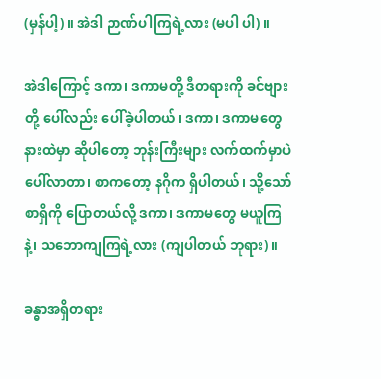(မှန်ပါ့)။ အဲဒါ ဉာဏ်ပါကြရဲ့လား (မပါ ပါ)။

အဲဒါကြောင့် ဒကာ၊ ဒကာမတို့ ဒီတရားကို ခင်ဗျားတို့ ပေါ်လည်း ပေါ်ခဲ့ပါတယ်၊ ဒကာ၊ ဒကာမတွေ နားထဲမှာ ဆိုပါတော့ ဘုန်းကြီးများ လက်ထက်မှာပဲ ပေါ်လာတာ၊ စာကတော့ နဂိုက ရှိပါတယ်၊ သို့သော် စာရှိကို ပြောတယ်လို့ ဒကာ၊ ဒကာမတွေ မယူကြနဲ့၊ သဘောကျကြရဲ့လား (ကျပါတယ် ဘုရား)။

ခန္ဓာအရှိတရား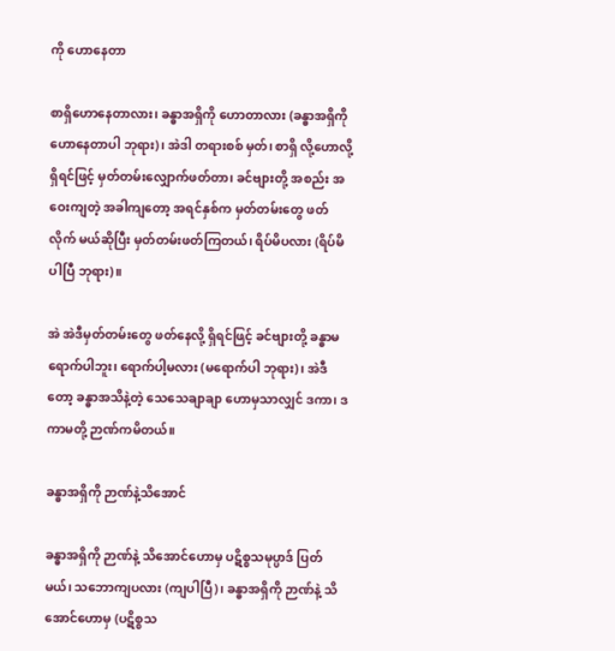ကို ဟောနေတာ

စာရှိဟောနေတာလား၊ ခန္ဓာအရှိကို ဟောတာလား (ခန္ဓာအရှိကို ဟောနေတာပါ ဘုရား)၊ အဲဒါ တရားစစ် မှတ်၊ စာရှိ လို့ဟောလို့ရှိရင်ဖြင့် မှတ်တမ်းလျှောက်ဖတ်တာ၊ ခင်ဗျားတို့ အစည်း အဝေးကျတဲ့ အခါကျတော့ အရင်နှစ်က မှတ်တမ်းတွေ ဖတ်လိုက် မယ်ဆိုပြီး မှတ်တမ်းဖတ်ကြတယ်၊ ရိပ်မိပလား (ရိပ်မိပါပြီ ဘုရား)။

အဲ အဲဒီမှတ်တမ်းတွေ ဖတ်နေလို့ ရှိရင်ဖြင့် ခင်ဗျားတို့ ခန္ဓာမရောက်ပါဘူး၊ ရောက်ပါ့မလား (မရောက်ပါ ဘုရား)၊ အဲဒီတော့ ခန္ဓာအသိနဲ့တဲ့ သေသေချာချာ ဟောမှသာလျှင် ဒကာ၊ ဒကာမတို့ ဉာဏ်ကမိတယ်။

ခန္ဓာအရှိကို ဉာဏ်နဲ့သိအောင်

ခန္ဓာအရှိကို ဉာဏ်နဲ့ သိအောင်ဟောမှ ပဋိစ္စသမုပ္ပာဒ် ပြတ် မယ်၊ သဘောကျပလား (ကျပါပြီ)၊ ခန္ဓာအရှိကို ဉာဏ်နဲ့ သိအောင်ဟောမှ (ပဋိစ္စသ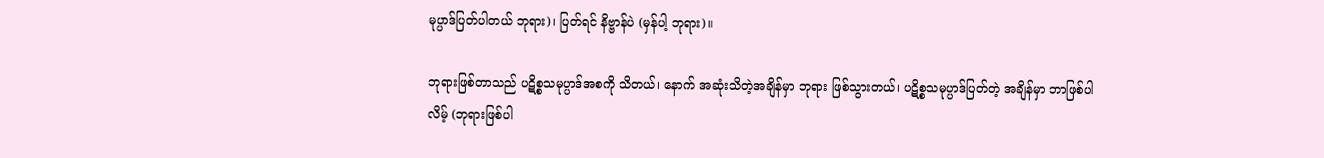မုပ္ပာဒ်ပြတ်ပါတယ် ဘုရား)၊ ပြတ်ရင် နိဗ္ဗာန်ပဲ (မှန်ပါ့ ဘုရား)။

ဘုရားဖြစ်တာသည် ပဋိစ္စသမုပ္ပာဒ်အစကို သိတယ်၊ နောက် အဆုံးသိတဲ့အချိန်မှာ ဘုရား ဖြစ်သွားတယ်၊ ပဋိစ္စသမုပ္ပာဒ်ပြတ်တဲ့ အချိန်မှာ ဘာဖြစ်ပါလိမ့် (ဘုရားဖြစ်ပါ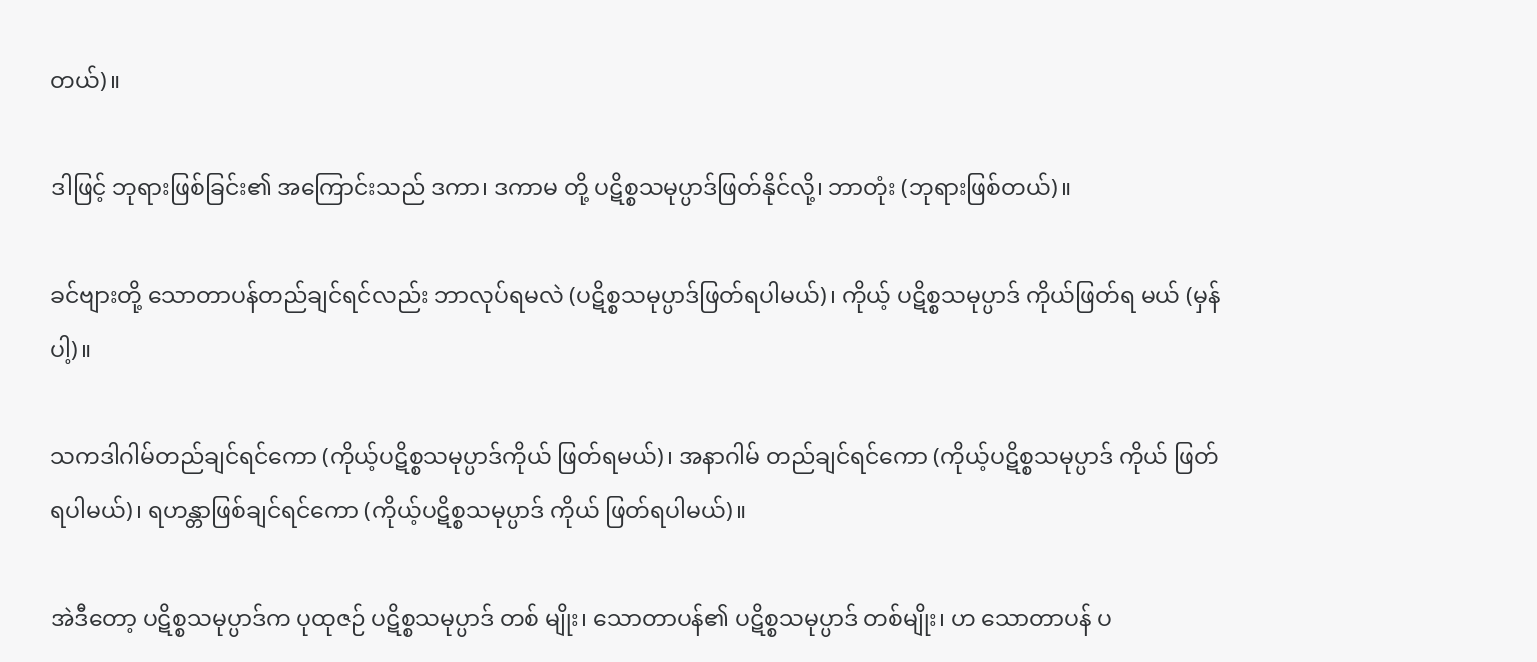တယ်)။

ဒါဖြင့် ဘုရားဖြစ်ခြင်း၏ အကြောင်းသည် ဒကာ၊ ဒကာမ တို့ ပဋိစ္စသမုပ္ပာဒ်ဖြတ်နိုင်လို့၊ ဘာတုံး (ဘုရားဖြစ်တယ်)။

ခင်ဗျားတို့ သောတာပန်တည်ချင်ရင်လည်း ဘာလုပ်ရမလဲ (ပဋိစ္စသမုပ္ပာဒ်ဖြတ်ရပါမယ်)၊ ကိုယ့် ပဋိစ္စသမုပ္ပာဒ် ကိုယ်ဖြတ်ရ မယ် (မှန်ပါ့)။

သကဒါဂါမ်တည်ချင်ရင်ကော (ကိုယ့်ပဋိစ္စသမုပ္ပာဒ်ကိုယ် ဖြတ်ရမယ်)၊ အနာဂါမ် တည်ချင်ရင်ကော (ကိုယ့်ပဋိစ္စသမုပ္ပာဒ် ကိုယ် ဖြတ်ရပါမယ်)၊ ရဟန္တာဖြစ်ချင်ရင်ကော (ကိုယ့်ပဋိစ္စသမုပ္ပာဒ် ကိုယ် ဖြတ်ရပါမယ်)။

အဲဒီတော့ ပဋိစ္စသမုပ္ပာဒ်က ပုထုဇဉ် ပဋိစ္စသမုပ္ပာဒ် တစ် မျိုး၊ သောတာပန်၏ ပဋိစ္စသမုပ္ပာဒ် တစ်မျိုး၊ ဟ သောတာပန် ပ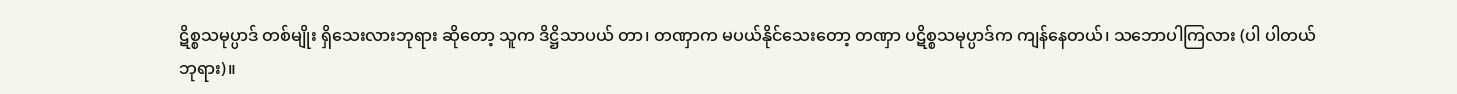ဋိစ္စသမုပ္ပာဒ် တစ်မျိုး ရှိသေးလားဘုရား ဆိုတော့ သူက ဒိဋ္ဌိသာပယ် တာ၊ တဏှာက မပယ်နိုင်သေးတော့ တဏှာ ပဋိစ္စသမုပ္ပာဒ်က ကျန်နေတယ်၊ သဘောပါကြလား (ပါ ပါတယ် ဘုရား)။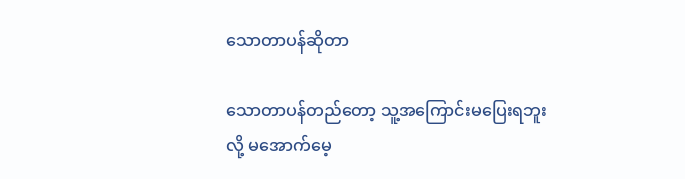သောတာပန်ဆိုတာ

သောတာပန်တည်တော့ သူ့အကြောင်းမပြေးရဘူးလို့ မအောက်မေ့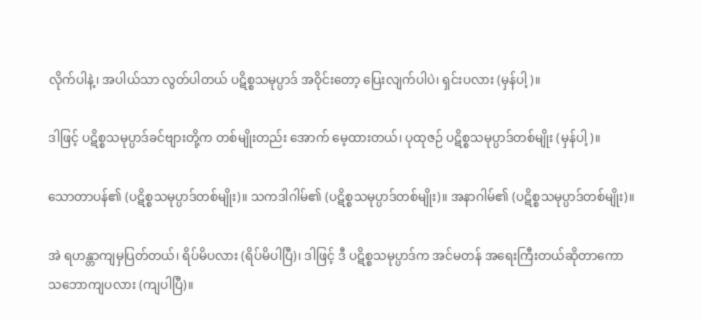လိုက်ပါနဲ့၊ အပါယ်သာ လွတ်ပါတယ် ပဋိစ္စသမုပ္ပာဒ် အဝိုင်းတော့ ပြေးလျက်ပါပဲ၊ ရှင်းပလား (မှန်ပါ့)။

ဒါဖြင့် ပဋိစ္စသမုပ္ပာဒ်ခင်ဗျားတို့က တစ်မျိုးတည်း အောက် မေ့ထားတယ်၊ ပုထုဇဉ် ပဋိစ္စသမုပ္ပာဒ်တစ်မျိုး (မှန်ပါ့)။

သောတာပန်၏ (ပဋိစ္စသမုပ္ပာဒ်တစ်မျိုး)။ သကဒါဂါမ်၏ (ပဋိစ္စသမုပ္ပာဒ်တစ်မျိုး)။ အနာဂါမ်၏ (ပဋိစ္စသမုပ္ပာဒ်တစ်မျိုး)။

အဲ ရဟန္တာကျမှပြတ်တယ်၊ ရိပ်မိပလား (ရိပ်မိပါပြီ)၊ ဒါဖြင့် ဒီ ပဋိစ္စသမုပ္ပာဒ်က အင်မတန် အရေးကြီးတယ်ဆိုတာကော သဘောကျပလား (ကျပါပြီ)။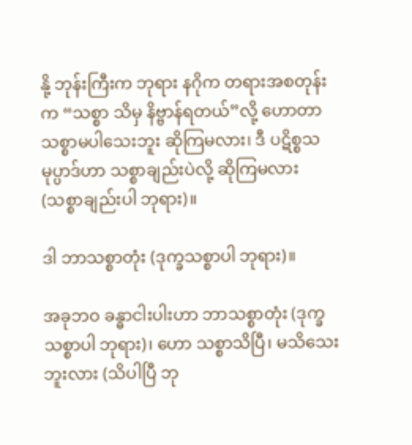နို့ ဘုန်းကြီးက ဘုရား နဂိုက တရားအစတုန်းက “သစ္စာ သိမှ နိဗ္ဗာန်ရတယ်”လို့ ဟောတာ သစ္စာမပါသေးဘူး ဆိုကြမလား၊ ဒီ ပဋိစ္စသမုပ္ပာဒ်ဟာ သစ္စာချည်းပဲလို့ ဆိုကြမလား (သစ္စာချည်းပါ ဘုရား)။

ဒါ ဘာသစ္စာတုံး (ဒုက္ခသစ္စာပါ ဘုရား)။

အခုဘဝ ခန္ဓာငါးပါးဟာ ဘာသစ္စာတုံး (ဒုက္ခသစ္စာပါ ဘုရား)၊ ဟော သစ္စာသိပြီ၊ မသိသေးဘူးလား (သိပါပြီ ဘု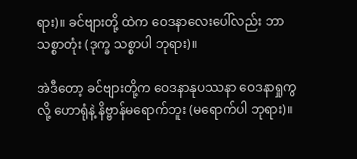ရား)။ ခင်ဗျားတို့ ထဲက ဝေဒနာလေးပေါ်လည်း ဘာသစ္စာတုံး (ဒုက္ခ သစ္စာပါ ဘုရား)။

အဲဒီတော့ ခင်ဗျားတို့က ဝေဒနာနုပဿနာ ဝေဒနာရှုကွ လို့ ဟောရုံနဲ့ နိဗ္ဗာန်မရောက်ဘူး (မရောက်ပါ ဘုရား)။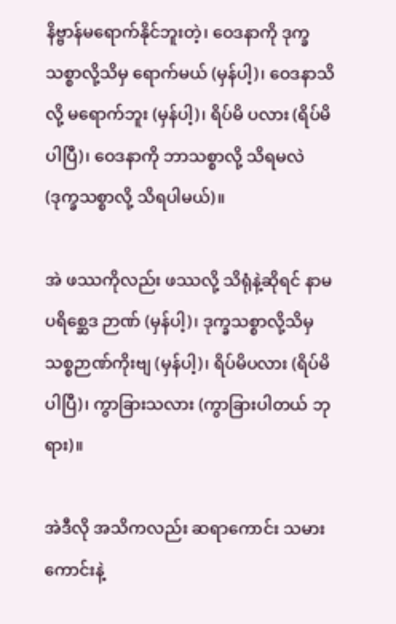နိဗ္ဗာန်မရောက်နိုင်ဘူးတဲ့၊ ဝေဒနာကို ဒုက္ခသစ္စာလို့သိမှ ရောက်မယ် (မှန်ပါ့)၊ ဝေဒနာသိလို့ မရောက်ဘူး (မှန်ပါ့)၊ ရိပ်မိ ပလား (ရိပ်မိပါပြီ)၊ ဝေဒနာကို ဘာသစ္စာလို့ သိရမလဲ (ဒုက္ခသစ္စာလို့ သိရပါမယ်)။

အဲ ဖဿကိုလည်း ဖဿလို့ သိရုံနဲ့ဆိုရင် နာမပရိစ္ဆေဒ ဉာဏ် (မှန်ပါ့)၊ ဒုက္ခသစ္စာလို့သိမှ သစ္စဉာဏ်ကိုးဗျ (မှန်ပါ့)၊ ရိပ်မိပလား (ရိပ်မိပါပြီ)၊ ကွာခြားသလား (ကွာခြားပါတယ် ဘုရား)။

အဲဒီလို အသိကလည်း ဆရာကောင်း သမားကောင်းနဲ့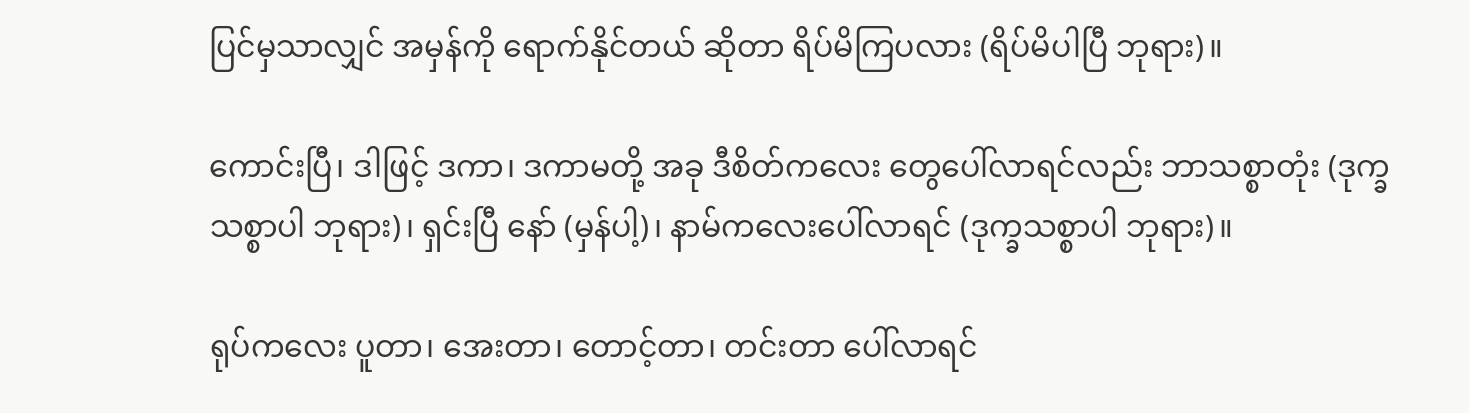ပြင်မှသာလျှင် အမှန်ကို ရောက်နိုင်တယ် ဆိုတာ ရိပ်မိကြပလား (ရိပ်မိပါပြီ ဘုရား)။

ကောင်းပြီ၊ ဒါဖြင့် ဒကာ၊ ဒကာမတို့ အခု ဒီစိတ်ကလေး တွေပေါ်လာရင်လည်း ဘာသစ္စာတုံး (ဒုက္ခသစ္စာပါ ဘုရား)၊ ရှင်းပြီ နော် (မှန်ပါ့)၊ နာမ်ကလေးပေါ်လာရင် (ဒုက္ခသစ္စာပါ ဘုရား)။

ရုပ်ကလေး ပူတာ၊ အေးတာ၊ တောင့်တာ၊ တင်းတာ ပေါ်လာရင်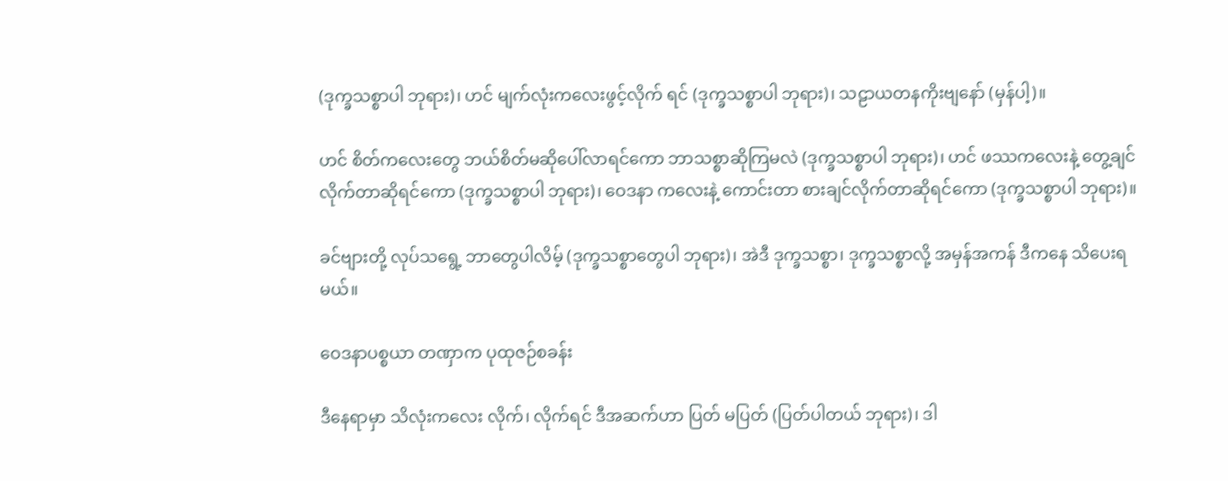(ဒုက္ခသစ္စာပါ ဘုရား)၊ ဟင် မျက်လုံးကလေးဖွင့်လိုက် ရင် (ဒုက္ခသစ္စာပါ ဘုရား)၊ သဠာယတနကိုးဗျနော် (မှန်ပါ့)။

ဟင် စိတ်ကလေးတွေ ဘယ်စိတ်မဆိုပေါ်လာရင်ကော ဘာသစ္စာဆိုကြမလဲ (ဒုက္ခသစ္စာပါ ဘုရား)၊ ဟင် ဖဿကလေးနဲ့ တွေ့ချင်လိုက်တာဆိုရင်ကော (ဒုက္ခသစ္စာပါ ဘုရား)၊ ဝေဒနာ ကလေးနဲ့ ကောင်းတာ စားချင်လိုက်တာဆိုရင်ကော (ဒုက္ခသစ္စာပါ ဘုရား)။

ခင်ဗျားတို့ လုပ်သရွေ့ ဘာတွေပါလိမ့် (ဒုက္ခသစ္စာတွေပါ ဘုရား)၊ အဲဒီ ဒုက္ခသစ္စာ၊ ဒုက္ခသစ္စာလို့ အမှန်အကန် ဒီကနေ သိပေးရမယ်။

ဝေဒနာပစ္စယာ တဏှာက ပုထုဇဉ်စခန်း

ဒီနေရာမှာ သိလုံးကလေး လိုက်၊ လိုက်ရင် ဒီအဆက်ဟာ ပြတ် မပြတ် (ပြတ်ပါတယ် ဘုရား)၊ ဒါ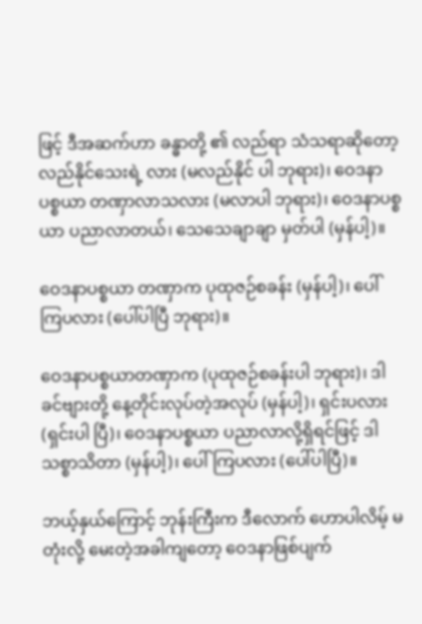ဖြင့် ဒီအဆက်ဟာ ခန္ဓာတို့ ၏ လည်ရာ သံသရာဆိုတော့ လည်နိုင်သေးရဲ့ လား (မလည်နိုင် ပါ ဘုရား)၊ ဝေဒနာပစ္စယာ တဏှာလာသလား (မလာပါ ဘုရား)၊ ဝေဒနာပစ္စယာ ပညာလာတယ်၊ သေသေချာချာ မှတ်ပါ (မှန်ပါ့)။

ဝေဒနာပစ္စယာ တဏှာက ပုထုဇဉ်စခန်း (မှန်ပါ့)၊ ပေါ် ကြပလား (ပေါ်ပါပြီ ဘုရား)။

ဝေဒနာပစ္စယာတဏှာက (ပုထုဇဉ်စခန်းပါ ဘုရား)၊ ဒါ ခင်ဗျားတို့ နေ့တိုင်းလုပ်တဲ့အလုပ် (မှန်ပါ့)၊ ရှင်းပလား (ရှင်းပါ ပြီ)၊ ဝေဒနာပစ္စယာ ပညာလာလို့ရှိရင်ဖြင့် ဒါ သစ္စာသိတာ (မှန်ပါ့)၊ ပေါ်ကြပလား (ပေါ်ပါပြီ)။

ဘယ့်နှယ်ကြောင့် ဘုန်းကြီးက ဒီလောက် ဟောပါလိမ့် မတုံးလို့ မေးတဲ့အခါကျတော့ ဝေဒနာဖြစ်ပျက်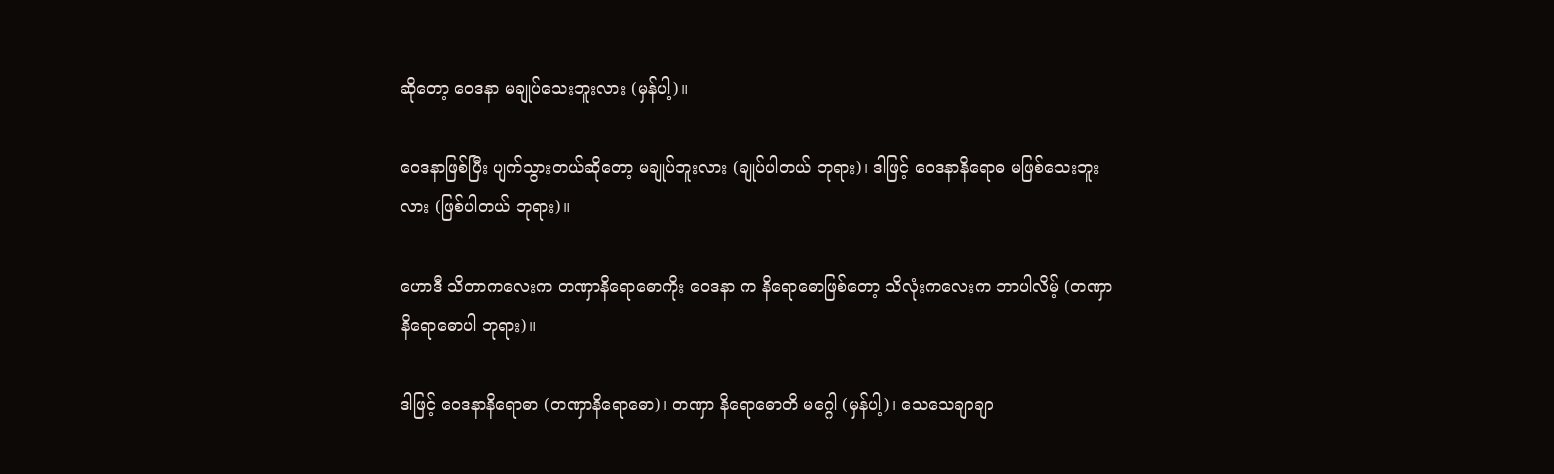ဆိုတော့ ဝေဒနာ မချုပ်သေးဘူးလား (မှန်ပါ့)။

ဝေဒနာဖြစ်ပြီး ပျက်သွားတယ်ဆိုတော့ မချုပ်ဘူးလား (ချုပ်ပါတယ် ဘုရား)၊ ဒါဖြင့် ဝေဒနာနိရောဓ မဖြစ်သေးဘူးလား (ဖြစ်ပါတယ် ဘုရား)။

ဟောဒီ သိတာကလေးက တဏှာနိရောဓောကိုး ဝေဒနာ က နိရောဓောဖြစ်တော့ သိလုံးကလေးက ဘာပါလိမ့် (တဏှာ နိရောဓောပါ ဘုရား)။

ဒါဖြင့် ဝေဒနာနိရောဓာ (တဏှာနိရောဓော)၊ တဏှာ နိရောဓောတိ မဂ္ဂေါ (မှန်ပါ့)၊ သေသေချာချာ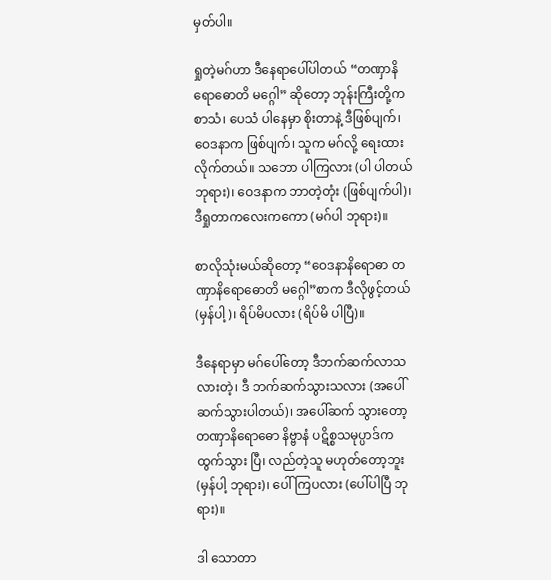မှတ်ပါ။

ရှုတဲ့မဂ်ဟာ ဒီနေရာပေါ်ပါတယ် “တဏှာနိရောဓောတိ မဂ္ဂေါ” ဆိုတော့ ဘုန်းကြီးတို့က စာသံ၊ ပေသံ ပါနေမှာ စိုးတာနဲ့ ဒီဖြစ်ပျက်၊ ဝေဒနာက ဖြစ်ပျက်၊ သူက မဂ်လို့ ရေးထားလိုက်တယ်။ သဘော ပါကြလား (ပါ ပါတယ် ဘုရား)၊ ဝေဒနာက ဘာတဲ့တုံး (ဖြစ်ပျက်ပါ)၊ ဒီရှုတာကလေးကကော (မဂ်ပါ ဘုရား)။

စာလိုသုံးမယ်ဆိုတော့ “ဝေဒနာနိရောဓာ တဏှာနိရောဓောတိ မဂ္ဂေါ”စာက ဒီလိုဖွင့်တယ် (မှန်ပါ့)၊ ရိပ်မိပလား (ရိပ်မိ ပါပြီ)။

ဒီနေရာမှာ မဂ်ပေါ်တော့ ဒီဘက်ဆက်လာသလားတဲ့၊ ဒီ ဘက်ဆက်သွားသလား (အပေါ်ဆက်သွားပါတယ်)၊ အပေါ်ဆက် သွားတော့ တဏှာနိရောဓော နိဗ္ဗာနံ ပဋိစ္စသမုပ္ပာဒ်က ထွက်သွား ပြီ၊ လည်တဲ့သူ မဟုတ်တော့ဘူး (မှန်ပါ့ ဘုရား)၊ ပေါ်ကြပလား (ပေါ်ပါပြီ ဘုရား)။

ဒါ သောတာ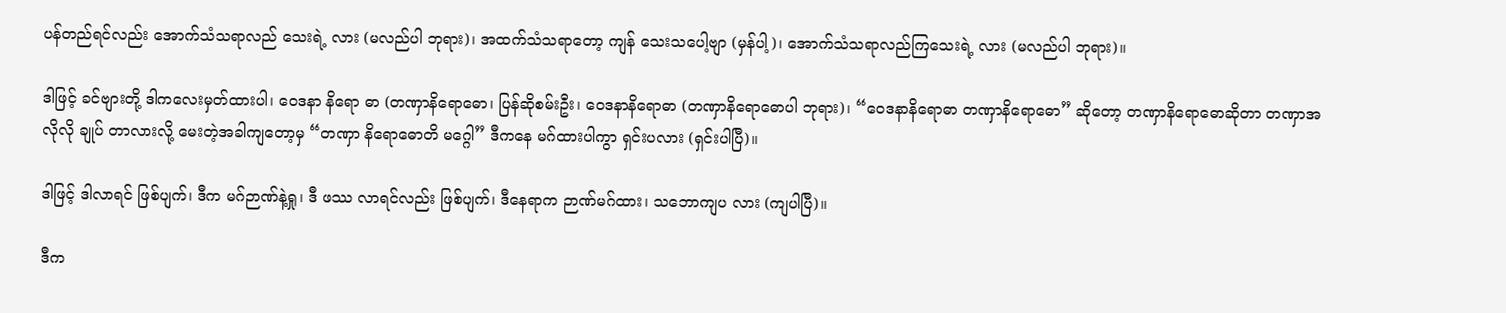ပန်တည်ရင်လည်း အောက်သံသရာလည် သေးရဲ့ လား (မလည်ပါ ဘုရား)၊ အထက်သံသရာတော့ ကျန် သေးသပေါ့ဗျာ (မှန်ပါ့)၊ အောက်သံသရာလည်ကြသေးရဲ့ လား (မလည်ပါ ဘုရား)။

ဒါဖြင့် ခင်ဗျားတို့ ဒါကလေးမှတ်ထားပါ၊ ဝေဒနာ နိရော ဓာ (တဏှာနိရောဓော၊ ပြန်ဆိုစမ်းဦး၊ ဝေဒနာနိရောဓာ (တဏှာနိရောဓောပါ ဘုရား)၊ “ဝေဒနာနိရောဓာ တဏှာနိရောဓော” ဆိုတော့ တဏှာနိရောဓောဆိုတာ တဏှာအလိုလို ချုပ် တာလားလို့ မေးတဲ့အခါကျတော့မှ “တဏှာ နိရောဓောတိ မဂ္ဂေါ” ဒီကနေ မဂ်ထားပါကွာ ရှင်းပလား (ရှင်းပါပြီ)။

ဒါဖြင့် ဒါလာရင် ဖြစ်ပျက်၊ ဒီက မဂ်ဉာဏ်နဲ့ရှု၊ ဒီ ဖဿ လာရင်လည်း ဖြစ်ပျက်၊ ဒီနေရာက ဉာဏ်မဂ်ထား၊ သဘောကျပ လား (ကျပါပြီ)။

ဒီက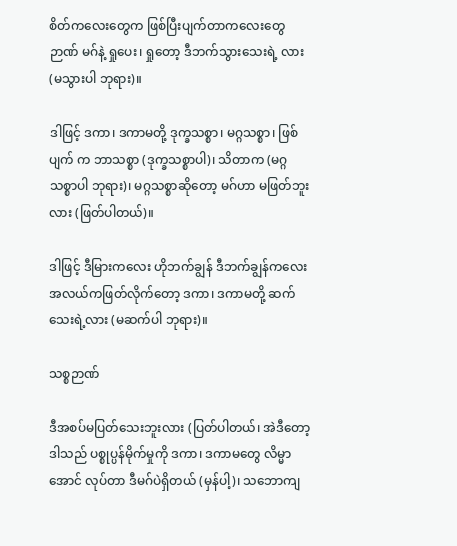စိတ်ကလေးတွေက ဖြစ်ပြီးပျက်တာကလေးတွေ ဉာဏ် မဂ်နဲ့ ရှုပေး၊ ရှုတော့ ဒီဘက်သွားသေးရဲ့ လား (မသွားပါ ဘုရား)။

ဒါဖြင့် ဒကာ၊ ဒကာမတို့ ဒုက္ခသစ္စာ၊ မဂ္ဂသစ္စာ၊ ဖြစ်ပျက် က ဘာသစ္စာ (ဒုက္ခသစ္စာပါ)၊ သိတာက (မဂ္ဂသစ္စာပါ ဘုရား)၊ မဂ္ဂသစ္စာဆိုတော့ မဂ်ဟာ မဖြတ်ဘူးလား (ဖြတ်ပါတယ်)။

ဒါဖြင့် ဒီမြားကလေး ဟိုဘက်ချွန် ဒီဘက်ချွန်ကလေး အလယ်ကဖြတ်လိုက်တော့ ဒကာ၊ ဒကာမတို့ ဆက်သေးရဲ့လား (မဆက်ပါ ဘုရား)။

သစ္စဉာဏ်

ဒီအစပ်မပြတ်သေးဘူးလား (ပြတ်ပါတယ်၊ အဲဒီတော့ ဒါသည် ပစ္စုပ္ပန်မိုက်မှုကို ဒကာ၊ ဒကာမတွေ လိမ္မာအောင် လုပ်တာ ဒီမဂ်ပဲရှိတယ် (မှန်ပါ့)၊ သဘောကျ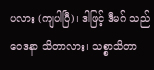ပလား (ကျပါပြီ)၊ ဒါဖြင့် ဒီမဂ် သည် ဝေဒနာ သိတာလား၊ သစ္စာသိတာ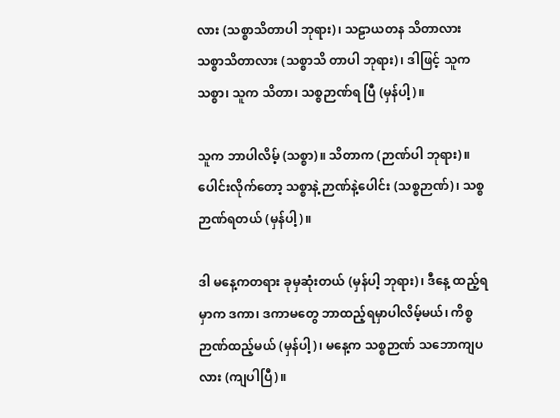လား (သစ္စာသိတာပါ ဘုရား)၊ သဠာယတန သိတာလား သစ္စာသိတာလား (သစ္စာသိ တာပါ ဘုရား)၊ ဒါဖြင့် သူက သစ္စာ၊ သူက သိတာ၊ သစ္စဉာဏ်ရ ပြီ (မှန်ပါ့)။

သူက ဘာပါလိမ့် (သစ္စာ)။ သိတာက (ဉာဏ်ပါ ဘုရား)။ ပေါင်းလိုက်တော့ သစ္စာနဲ့ ဉာဏ်နဲ့ပေါင်း (သစ္စဉာဏ်)၊ သစ္စဉာဏ်ရတယ် (မှန်ပါ့)။

ဒါ မနေ့ကတရား ခုမှဆုံးတယ် (မှန်ပါ့ ဘုရား)၊ ဒီနေ့ ထည့်ရမှာက ဒကာ၊ ဒကာမတွေ ဘာထည့်ရမှာပါလိမ့်မယ်၊ ကိစ္စ ဉာဏ်ထည့်မယ် (မှန်ပါ့)၊ မနေ့က သစ္စဉာဏ် သဘောကျပလား (ကျပါပြီ)။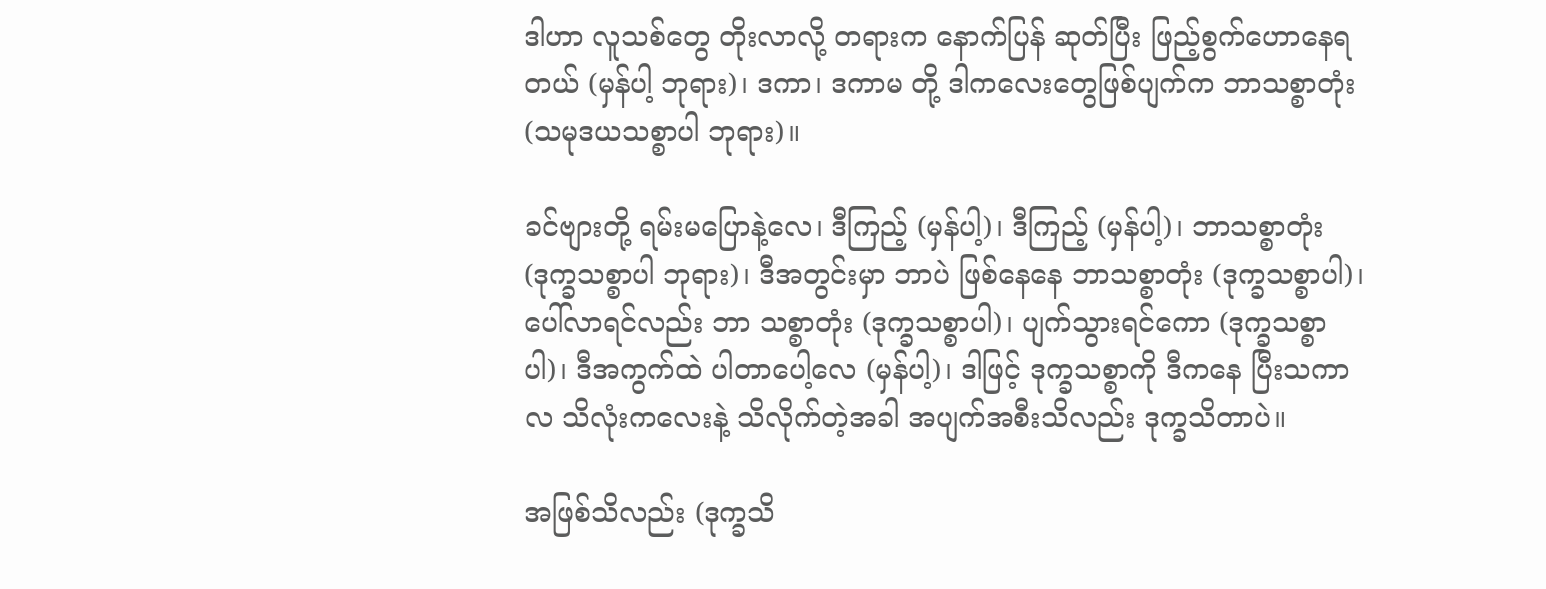ဒါဟာ လူသစ်တွေ တိုးလာလို့ တရားက နောက်ပြန် ဆုတ်ပြီး ဖြည့်စွက်ဟောနေရတယ် (မှန်ပါ့ ဘုရား)၊ ဒကာ၊ ဒကာမ တို့ ဒါကလေးတွေဖြစ်ပျက်က ဘာသစ္စာတုံး (သမုဒယသစ္စာပါ ဘုရား)။

ခင်ဗျားတို့ ရမ်းမပြောနဲ့လေ၊ ဒီကြည့် (မှန်ပါ့)၊ ဒီကြည့် (မှန်ပါ့)၊ ဘာသစ္စာတုံး (ဒုက္ခသစ္စာပါ ဘုရား)၊ ဒီအတွင်းမှာ ဘာပဲ ဖြစ်နေနေ ဘာသစ္စာတုံး (ဒုက္ခသစ္စာပါ)၊ ပေါ်လာရင်လည်း ဘာ သစ္စာတုံး (ဒုက္ခသစ္စာပါ)၊ ပျက်သွားရင်ကော (ဒုက္ခသစ္စာပါ)၊ ဒီအကွက်ထဲ ပါတာပေါ့လေ (မှန်ပါ့)၊ ဒါဖြင့် ဒုက္ခသစ္စာကို ဒီကနေ ပြီးသကာလ သိလုံးကလေးနဲ့ သိလိုက်တဲ့အခါ အပျက်အစီးသိလည်း ဒုက္ခသိတာပဲ။

အဖြစ်သိလည်း (ဒုက္ခသိ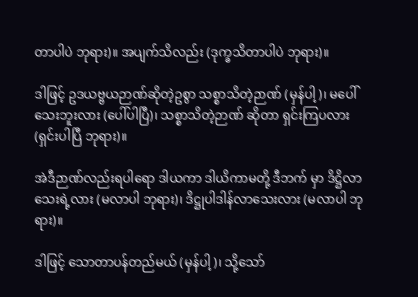တာပါပဲ ဘုရား)။ အပျက်သိလည်း (ဒုက္ခသိတာပါပဲ ဘုရား)။

ဒါဖြင့် ဥဒယဗ္ဗယဉာဏ်ဆိုတဲ့ဥစွာ သစ္စာသိတဲ့ဉာဏ် (မှန်ပါ့)၊ မပေါ်သေးဘူးလား (ပေါ်ပါပြီ)၊ သစ္စာသိတဲ့ဉာဏ် ဆိုတာ ရှင်းကြပလား (ရှင်းပါပြီ ဘုရား)။

အဲဒီဉာဏ်လည်းရပါရော ဒါယကာ ဒါယိကာမတို့ ဒီဘက် မှာ ဒိဋ္ဌိလာသေးရဲ့လား (မလာပါ ဘုရား)၊ ဒိဋ္ဌုပါဒါန်လာသေးလား (မလာပါ ဘုရား)။

ဒါဖြင့် သောတာပန်တည်မယ် (မှန်ပါ့)၊ သို့သော်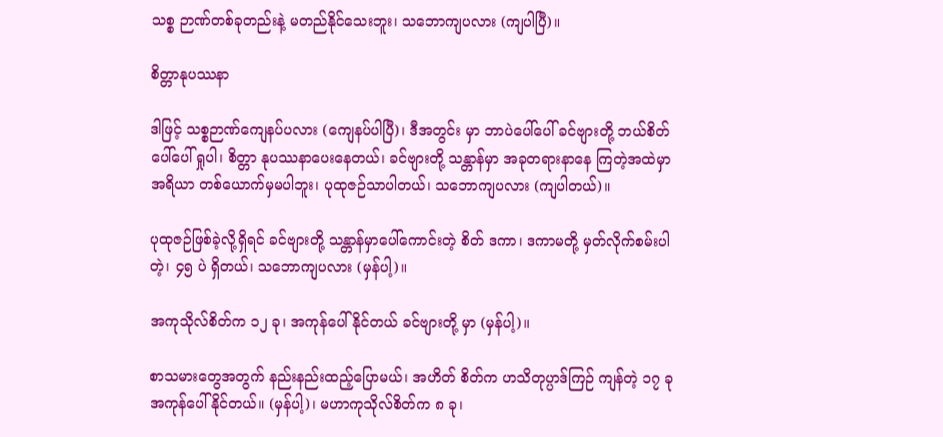သစ္စ ဉာဏ်တစ်ခုတည်းနဲ့ မတည်နိုင်သေးဘူး၊ သဘောကျပလား (ကျပါပြီ)။

စိတ္တာနုပဿနာ

ဒါဖြင့် သစ္စဉာဏ်ကျေနပ်ပလား (ကျေနပ်ပါပြီ)၊ ဒီအတွင်း မှာ ဘာပဲပေါ်ပေါ် ခင်ဗျားတို့ ဘယ်စိတ်ပေါ်ပေါ် ရှုပါ၊ စိတ္တာ နုပဿနာပေးနေတယ်၊ ခင်ဗျားတို့ သန္တာန်မှာ အခုတရားနာနေ ကြတဲ့အထဲမှာ အရိယာ တစ်ယောက်မှမပါဘူး၊ ပုထုဇဉ်သာပါတယ်၊ သဘောကျပလား (ကျပါတယ်)။

ပုထုဇဉ်ဖြစ်ခဲ့လို့ရှိရင် ခင်ဗျားတို့ သန္တာန်မှာပေါ်ကောင်းတဲ့ စိတ် ဒကာ၊ ဒကာမတို့ မှတ်လိုက်စမ်းပါတဲ့၊ ၄၅ ပဲ ရှိတယ်၊ သဘောကျပလား (မှန်ပါ့)။

အကုသိုလ်စိတ်က ၁၂ ခု၊ အကုန်ပေါ်နိုင်တယ် ခင်ဗျားတို့ မှာ (မှန်ပါ့)။

စာသမားတွေအတွက် နည်းနည်းထည့်ပြောမယ်၊ အဟိတ် စိတ်က ဟသိတုပ္ပာဒ်ကြဉ် ကျန်တဲ့ ၁၇ ခု အကုန်ပေါ်နိုင်တယ်။ (မှန်ပါ့)၊ မဟာကုသိုလ်စိတ်က ၈ ခု၊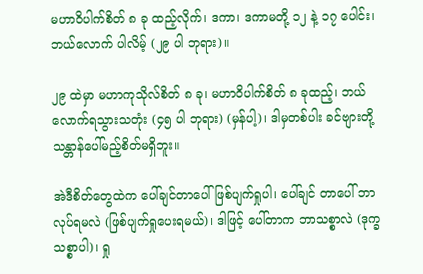မဟာဝိပါက်စိတ် ၈ ခု ထည့်လိုက်၊ ဒကာ၊ ဒကာမတို့ ၁၂ နဲ့ ၁၇ ပေါင်း၊ ဘယ်လောက် ပါလိမ့် (၂၉ ပါ ဘုရား)။

၂၉ ထဲမှာ မဟာကုသိုလ်စိတ် ၈ ခု၊ မဟာဝိပါက်စိတ် ၈ ခုထည့်၊ ဘယ်လောက်ရသွားသတုံး (၄၅ ပါ ဘုရား) (မှန်ပါ့)၊ ဒါမှတစ်ပါး ခင်ဗျားတို့ သန္တာန်ပေါ်မည့်စိတ်မရှိဘူး။

အဲဒီစိတ်တွေထဲက ပေါ်ချင်တာပေါ် ဖြစ်ပျက်ရှုပါ၊ ပေါ်ချင် တာပေါ် ဘာလုပ်ရမလဲ (ဖြစ်ပျက်ရှုပေးရမယ်)၊ ဒါဖြင့် ပေါ်တာက ဘာသစ္စာလဲ (ဒုက္ခသစ္စာပါ)၊ ရှု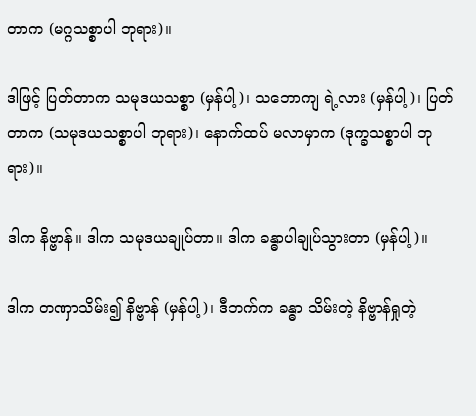တာက (မဂ္ဂသစ္စာပါ ဘုရား)။

ဒါဖြင့် ပြတ်တာက သမုဒယသစ္စာ (မှန်ပါ့)၊ သဘောကျ ရဲ့လား (မှန်ပါ့)၊ ပြတ်တာက (သမုဒယသစ္စာပါ ဘုရား)၊ နောက်ထပ် မလာမှာက (ဒုက္ခသစ္စာပါ ဘုရား)။

ဒါက နိဗ္ဗာန်။ ဒါက သမုဒယချုပ်တာ။ ဒါက ခန္ဓာပါချုပ်သွားတာ (မှန်ပါ့)။

ဒါက တဏှာသိမ်း၍ နိဗ္ဗာန် (မှန်ပါ့)၊ ဒီဘက်က ခန္ဓာ သိမ်းတဲ့ နိဗ္ဗာန်ရှုတဲ့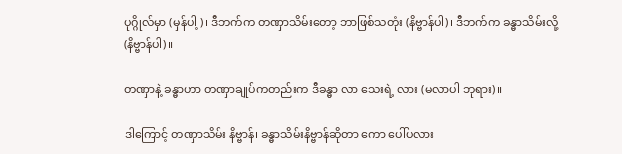ပုဂ္ဂိုလ်မှာ (မှန်ပါ့)၊ ဒီဘက်က တဏှာသိမ်းတော့ ဘာဖြစ်သတုံး (နိဗ္ဗာန်ပါ)၊ ဒီဘက်က ခန္ဓာသိမ်းလို့ (နိဗ္ဗာန်ပါ)။

တဏှာနဲ့ ခန္ဓာဟာ တဏှာချုပ်ကတည်းက ဒီခန္ဓာ လာ သေးရဲ့ လား (မလာပါ ဘုရား)။

ဒါကြောင့် တဏှာသိမ်း နိဗ္ဗာန်၊ ခန္ဓာသိမ်းနိဗ္ဗာန်ဆိုတာ ကော ပေါ်ပလား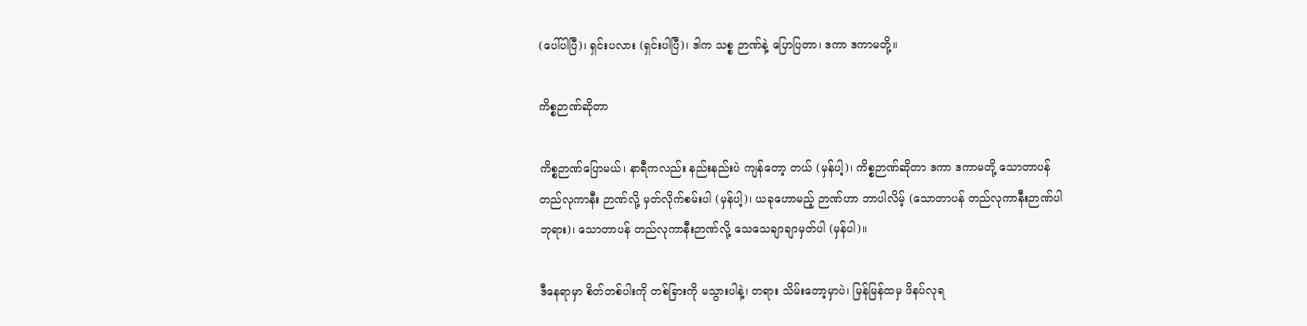(ပေါ်ပါပြီ)၊ ရှင်းပလား (ရှင်းပါပြီ)၊ ဒါက သစ္စ ဉာဏ်နဲ့ ပြောပြတာ၊ ဒကာ ဒကာမတို့။

ကိစ္စဉာဏ်ဆိုတာ

ကိစ္စဉာဏ်ပြောမယ်၊ နာရီကလည်း နည်းနည်းပဲ ကျန်တော့ တယ် (မှန်ပါ့)၊ ကိစ္စဉာဏ်ဆိုတာ ဒကာ ဒကာမတို့ သောတာပန် တည်လုကာနီး ဉာဏ်လို့ မှတ်လိုက်စမ်းပါ (မှန်ပါ့)၊ ယခုဟောမည့် ဉာဏ်ဟာ ဘာပါလိမ့် (သောတာပန် တည်လုကာနီးဉာဏ်ပါ ဘုရား)၊ သောတာပန် တည်လုကာနီးဉာဏ်လို့ သေသေချာချာမှတ်ပါ (မှန်ပါ)။

ဒီနေရာမှာ စိတ်တစ်ပါးကို တစ်ခြားကို မသွားပါနဲ့၊ တရား သိမ်းတော့မှာပဲ၊ မြန်မြန်ထမှ ဖိနပ်လုရ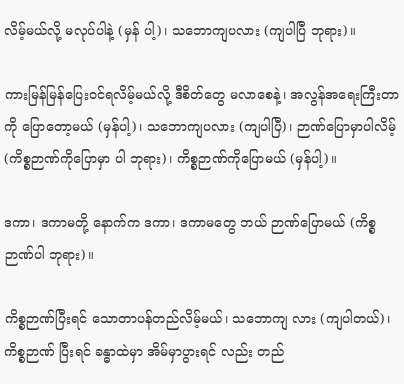လိမ့်မယ်လို့ မလုပ်ပါနဲ့ (မှန် ပါ့)၊ သဘောကျပလား (ကျပါပြီ ဘုရား)။

ကားမြန်မြန်ပြေးဝင်ရလိမ့်မယ်လို့ ဒီစိတ်တွေ မလာစေနဲ့၊ အလွန်အရေးကြီးတာကို ပြောတော့မယ် (မှန်ပါ့)၊ သဘောကျပလား (ကျပါပြီ)၊ ဉာဏ်ပြောမှာပါလိမ့် (ကိစ္စဉာဏ်ကိုပြောမှာ ပါ ဘုရား)၊ ကိစ္စဉာဏ်ကိုပြောမယ် (မှန်ပါ့)။

ဒကာ၊ ဒကာမတို့ နောက်က ဒကာ၊ ဒကာမတွေ ဘယ် ဉာဏ်ပြောမယ် (ကိစ္စဉာဏ်ပါ ဘုရား)။

ကိစ္စဉာဏ်ပြီးရင် သောတာပန်တည်လိမ့်မယ်၊ သဘောကျ လား (ကျပါတယ်)၊ ကိစ္စဉာဏ် ပြီးရင် ခန္ဓာထဲမှာ အိမ်မှာပွားရင် လည်း တည်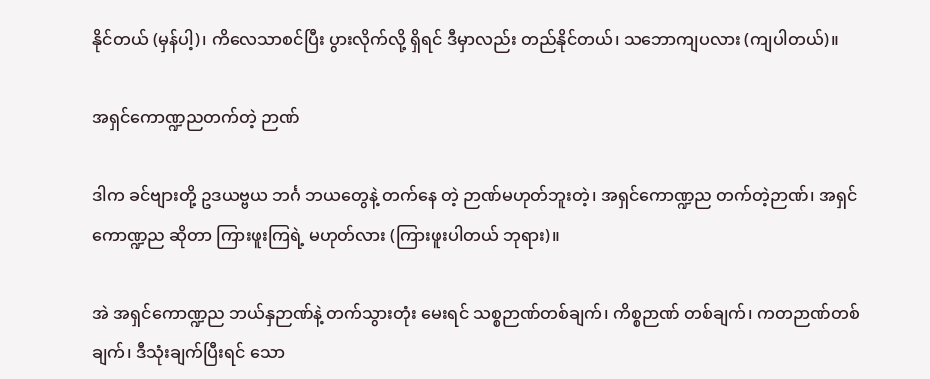နိုင်တယ် (မှန်ပါ့)၊ ကိလေသာစင်ပြီး ပွားလိုက်လို့ ရှိရင် ဒီမှာလည်း တည်နိုင်တယ်၊ သဘောကျပလား (ကျပါတယ်)။

အရှင်ကောဏ္ဍညတက်တဲ့ ဉာဏ်

ဒါက ခင်ဗျားတို့ ဥဒယဗ္ဗယ ဘင်္ဂ ဘယတွေနဲ့ တက်နေ တဲ့ ဉာဏ်မဟုတ်ဘူးတဲ့၊ အရှင်ကောဏ္ဍည တက်တဲ့ဉာဏ်၊ အရှင်ကောဏ္ဍည ဆိုတာ ကြားဖူးကြရဲ့ မဟုတ်လား (ကြားဖူးပါတယ် ဘုရား)။

အဲ အရှင်ကောဏ္ဍည ဘယ်နှဉာဏ်နဲ့ တက်သွားတုံး မေးရင် သစ္စဉာဏ်တစ်ချက်၊ ကိစ္စဉာဏ် တစ်ချက်၊ ကတဉာဏ်တစ် ချက်၊ ဒီသုံးချက်ပြီးရင် သော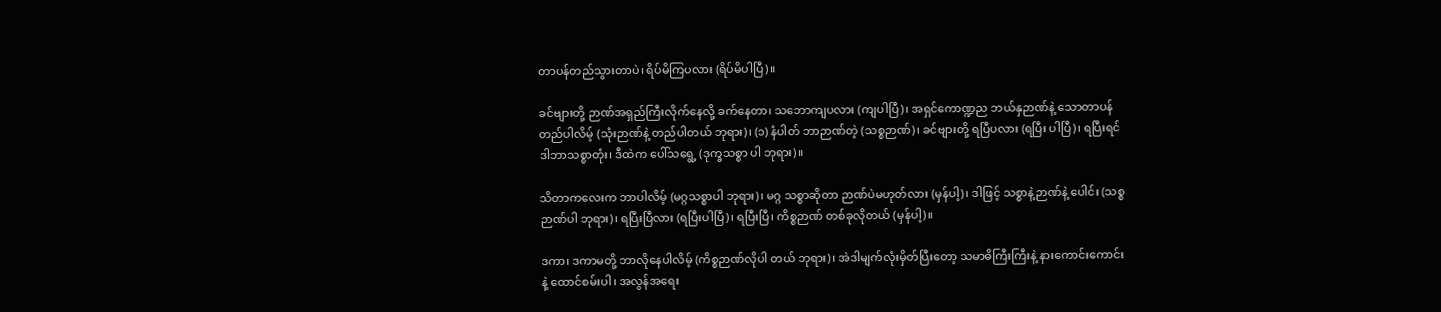တာပန်တည်သွားတာပဲ၊ ရိပ်မိကြပလား (ရိပ်မိပါပြီ)။

ခင်ဗျားတို့ ဉာဏ်အရှည်ကြီးလိုက်နေလို့ ခက်နေတာ၊ သဘောကျပလား (ကျပါပြီ)၊ အရှင်ကောဏ္ဍည ဘယ်နှဉာဏ်နဲ့ သောတာပန် တည်ပါလိမ့် (သုံးဉာဏ်နဲ့ တည်ပါတယ် ဘုရား)၊ (၁) နံပါတ် ဘာဉာဏ်တဲ့ (သစ္စဉာဏ်)၊ ခင်ဗျားတို့ ရပြီပလား (ရပြီး ပါပြီ)၊ ရပြီးရင် ဒါဘာသစ္စာတုံး၊ ဒီထဲက ပေါ်သရွေ့ (ဒုက္ခသစ္စာ ပါ ဘုရား)။

သိတာကလေးက ဘာပါလိမ့် (မဂ္ဂသစ္စာပါ ဘုရား)၊ မဂ္ဂ သစ္စာဆိုတာ ဉာဏ်ပဲမဟုတ်လား (မှန်ပါ့)၊ ဒါဖြင့် သစ္စာနဲ့ဉာဏ်နဲ့ ပေါင်း (သစ္စဉာဏ်ပါ ဘုရား)၊ ရပြီးပြီလား (ရပြီးပါပြီ)၊ ရပြီးပြီ၊ ကိစ္စဉာဏ် တစ်ခုလိုတယ် (မှန်ပါ့)။

ဒကာ၊ ဒကာမတို့ ဘာလိုနေပါလိမ့် (ကိစ္စဉာဏ်လိုပါ တယ် ဘုရား)၊ အဲဒါမျက်လုံးမှိတ်ပြီးတော့ သမာဓိကြီးကြီးနဲ့ နားကောင်းကောင်းနဲ့ ထောင်စမ်းပါ၊ အလွန်အရေး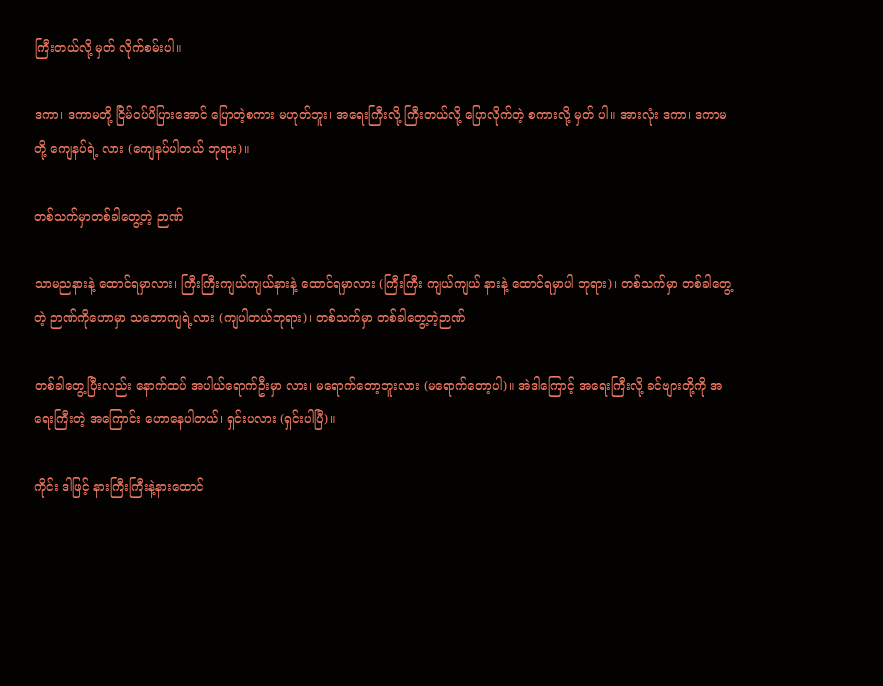ကြီးတယ်လို့ မှတ် လိုက်စမ်းပါ။

ဒကာ၊ ဒကာမတို့ ငြိမ်ဝပ်ပိပြားအောင် ပြောတဲ့စကား မဟုတ်ဘူး၊ အရေးကြီးလို့ ကြီးတယ်လို့ ပြောလိုက်တဲ့ စကားလို့ မှတ် ပါ။ အားလုံး ဒကာ၊ ဒကာမတို့ ကျေနပ်ရဲ့ လား (ကျေနပ်ပါတယ် ဘုရား)။

တစ်သက်မှာတစ်ခါတွေ့တဲ့ ဉာဏ်

သာမညနားနဲ့ ထောင်ရမှာလား၊ ကြီးကြီးကျယ်ကျယ်နားနဲ့ ထောင်ရမှာလား (ကြီးကြီး ကျယ်ကျယ် နားနဲ့ ထောင်ရမှာပါ ဘုရား)၊ တစ်သက်မှာ တစ်ခါတွေ့တဲ့ ဉာဏ်ကိုဟောမှာ သဘောကျရဲ့လား (ကျပါတယ်ဘုရား)၊ တစ်သက်မှာ တစ်ခါတွေ့တဲ့ဉာဏ်

တစ်ခါတွေ့ပြီးလည်း နောက်ထပ် အပါယ်ရောက်ဦးမှာ လား၊ မရောက်တော့ဘူးလား (မရောက်တော့ပါ)။ အဲဒါကြောင့် အရေးကြီးလို့ ခင်ဗျားတို့ကို အရေးကြီးတဲ့ အကြောင်း ဟောနေပါတယ်၊ ရှင်းပလား (ရှင်းပါပြီ)။

ကိုင်း ဒါဖြင့် နားကြီးကြီးနဲ့နားထောင်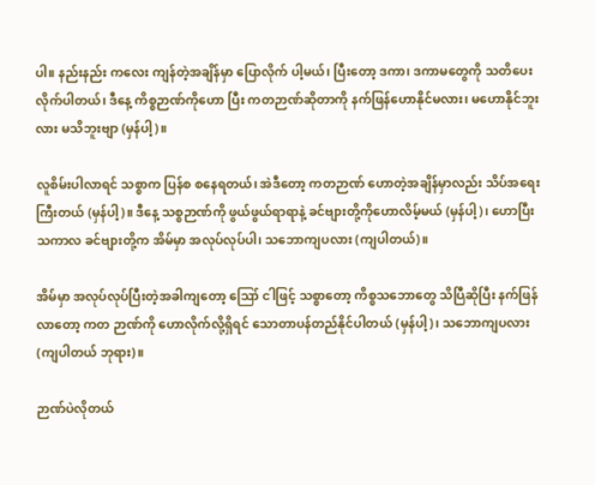ပါ။ နည်းနည်း ကလေး ကျန်တဲ့အချိန်မှာ ပြောလိုက် ပါ့မယ်၊ ပြီးတော့ ဒကာ၊ ဒကာမတွေကို သတိပေးလိုက်ပါတယ်၊ ဒီနေ့ ကိစ္စဉာဏ်ကိုဟော ပြီး ကတဉာဏ်ဆိုတာကို နက်ဖြန်ဟောနိုင်မလား၊ မဟောနိုင်ဘူးလား မသိဘူးဗျာ (မှန်ပါ့)။

လူစိမ်းပါလာရင် သစ္စာက ပြန်စ စနေရတယ်၊ အဲဒီတော့ ကတဉာဏ် ဟောတဲ့အချိန်မှာလည်း သိပ်အရေးကြီးတယ် (မှန်ပါ့)။ ဒီနေ့ သစ္စဉာဏ်ကို ဖွယ်ဖွယ်ရာရာနဲ့ ခင်ဗျားတို့ကိုဟောလိမ့်မယ် (မှန်ပါ့)၊ ဟောပြီးသကာလ ခင်ဗျားတို့က အိမ်မှာ အလုပ်လုပ်ပါ၊ သဘောကျပလား (ကျပါတယ်)။

အိမ်မှာ အလုပ်လုပ်ပြီးတဲ့အခါကျတော့ ဪ ငါဖြင့် သစ္စာတော့ ကိစ္စသဘောတွေ သိပြီဆိုပြီး နက်ဖြန်လာတော့ ကတ ဉာဏ်ကို ဟောလိုက်လို့ရှိရင် သောတာပန်တည်နိုင်ပါတယ် (မှန်ပါ့)၊ သဘောကျပလား (ကျပါတယ် ဘုရား)။

ဉာဏ်ပဲလိုတယ်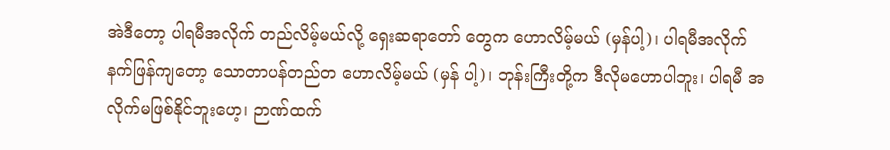အဲဒီတော့ ပါရမီအလိုက် တည်လိမ့်မယ်လို့ ရှေးဆရာတော် တွေက ဟောလိမ့်မယ် (မှန်ပါ့)၊ ပါရမီအလိုက် နက်ဖြန်ကျတော့ သောတာပန်တည်တ ဟောလိမ့်မယ် (မှန် ပါ့)၊ ဘုန်းကြီးတို့က ဒီလိုမဟောပါဘူး၊ ပါရမီ အလိုက်မဖြစ်နိုင်ဘူးဟေ့၊ ဉာဏ်ထက်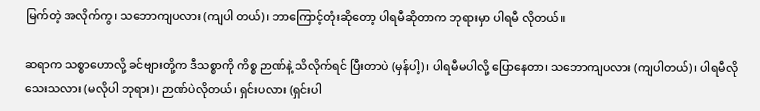မြက်တဲ့ အလိုက်ကွ၊ သဘောကျပလား (ကျပါ တယ်)၊ ဘာကြောင့်တုံးဆိုတော့ ပါရမီဆိုတာက ဘုရားမှာ ပါရမီ လိုတယ်။

ဆရာက သစ္စာဟောလို့ ခင်ဗျားတို့က ဒီသစ္စာကို ကိစ္စ ဉာဏ်နဲ့ သိလိုက်ရင် ပြီးတာပဲ (မှန်ပါ့)၊ ပါရမီမပါလို့ ပြောနေတာ၊ သဘောကျပလား (ကျပါတယ်)၊ ပါရမီလိုသေးသလား (မလိုပါ ဘုရား)၊ ဉာဏ်ပဲလိုတယ်၊ ရှင်းပလား (ရှင်းပါ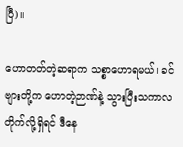ပြီ)။

ဟောတတ်တဲ့ဆရာက သစ္စာဟောရမယ်၊ ခင်ဗျားတို့က ဟောတဲ့ဉာဏ်နဲ့ သွားပြီးသကာလ တိုက်လို့ရှိရင် ဒီနေ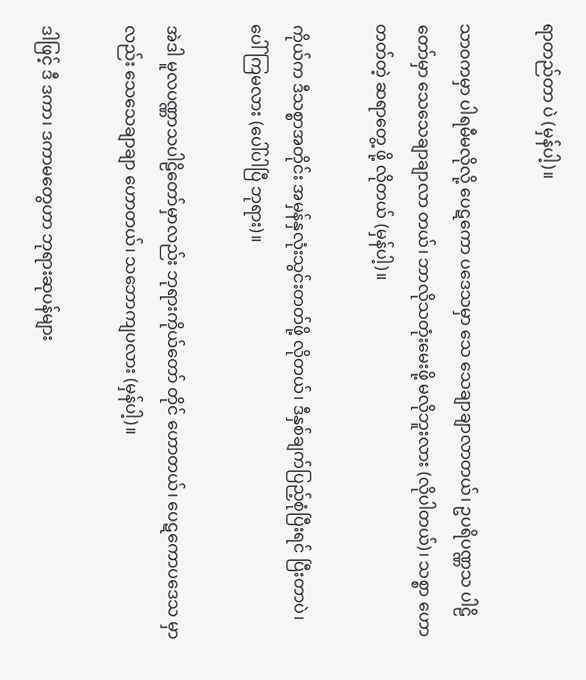ရာတည်တာ ပဲ (မှန်ပါ့)။

သာဝကမှာ ပါရမီမလိုလို့ ပေဋကော ပဒေသမှာ သေ သေချာချာလာတယ်၊ ဥပရိပဏ္ဏသ ပါဠိတော်မှာ သေသေချာချာလာ တယ်၊ ဘာလိုသတုံးမေးဖို့ မလိုဘူးလား (လိုပါတယ်)၊ သစ္စာ ဟောတတ်တဲ့ ဆရာတွေ့ ဖို့ လိုတယ် (မှန်ပါ့)။

ကိုယ်က ဒီသစ္စာအတိုင်း အမှန်နှလုံးသွင်းတတ်ဖို့ လိုတယ်၊ ဒီနှစ်ချက်ပြည့်စုံပြီးရင် ပြီးတာပဲ၊ ပေါ်ကြမလား (ပေါ်ပါပြီ ဘုရား)။

အဲဒါ မူလပဏ္ဏာသပါဠိတော်မှာလည်း ဘုရားကိုယ်တော် တိုင် ဟောတယ်၊ ပေဋကောပဒေသ မှာလည်း သေသေချာချာ ဟောတယ်၊ သဘောကျပလား (မှန်ပါ့)။

ဒါဖြင့် ဒီ ဒကာ၊ ဒကာမတွေဟာ ဘုရားဆုပန်များ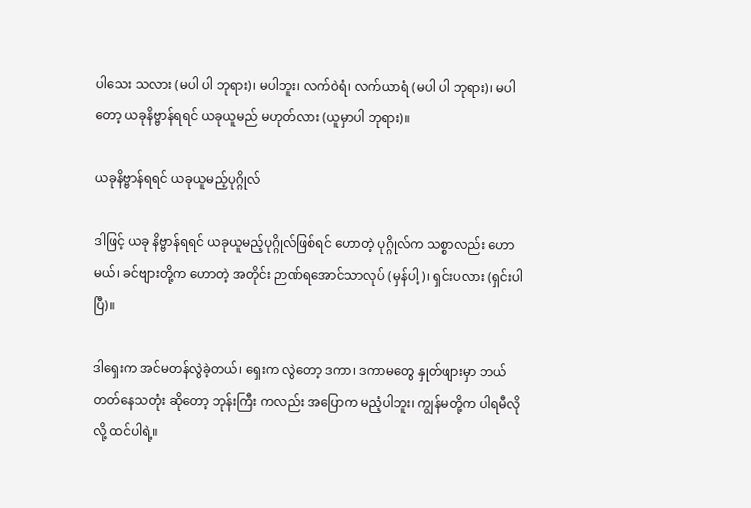ပါသေး သလား (မပါ ပါ ဘုရား)၊ မပါဘူး၊ လက်ဝဲရံ၊ လက်ယာရံ (မပါ ပါ ဘုရား)၊ မပါတော့ ယခုနိဗ္ဗာန်ရရင် ယခုယူမည် မဟုတ်လား (ယူမှာပါ ဘုရား)။

ယခုနိဗ္ဗာန်ရရင် ယခုယူမည့်ပုဂ္ဂိုလ်

ဒါဖြင့် ယခု နိဗ္ဗာန်ရရင် ယခုယူမည့်ပုဂ္ဂိုလ်ဖြစ်ရင် ဟောတဲ့ ပုဂ္ဂိုလ်က သစ္စာလည်း ဟောမယ်၊ ခင်ဗျားတို့က ဟောတဲ့ အတိုင်း ဉာဏ်ရအောင်သာလုပ် (မှန်ပါ့)၊ ရှင်းပလား (ရှင်းပါပြီ)။

ဒါရှေးက အင်မတန်လွဲခဲ့တယ်၊ ရှေးက လွဲတော့ ဒကာ၊ ဒကာမတွေ နှုတ်ဖျားမှာ ဘယ်တတ်နေသတုံး ဆိုတော့ ဘုန်းကြီး ကလည်း အပြောက မညံ့ပါဘူး၊ ကျွန်မတို့က ပါရမီလိုလို့ ထင်ပါရဲ့။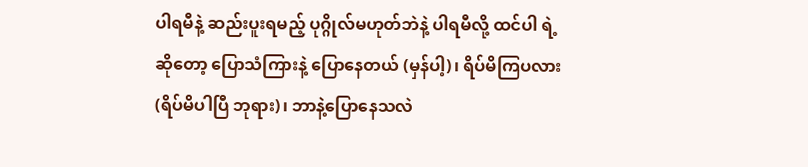ပါရမီနဲ့ ဆည်းပူးရမည့် ပုဂ္ဂိုလ်မဟုတ်ဘဲနဲ့ ပါရမီလို့ ထင်ပါ ရဲ့ဆိုတော့ ပြောသံကြားနဲ့ ပြောနေတယ် (မှန်ပါ့)၊ ရိပ်မိကြပလား (ရိပ်မိပါပြီ ဘုရား)၊ ဘာနဲ့ပြောနေသလဲ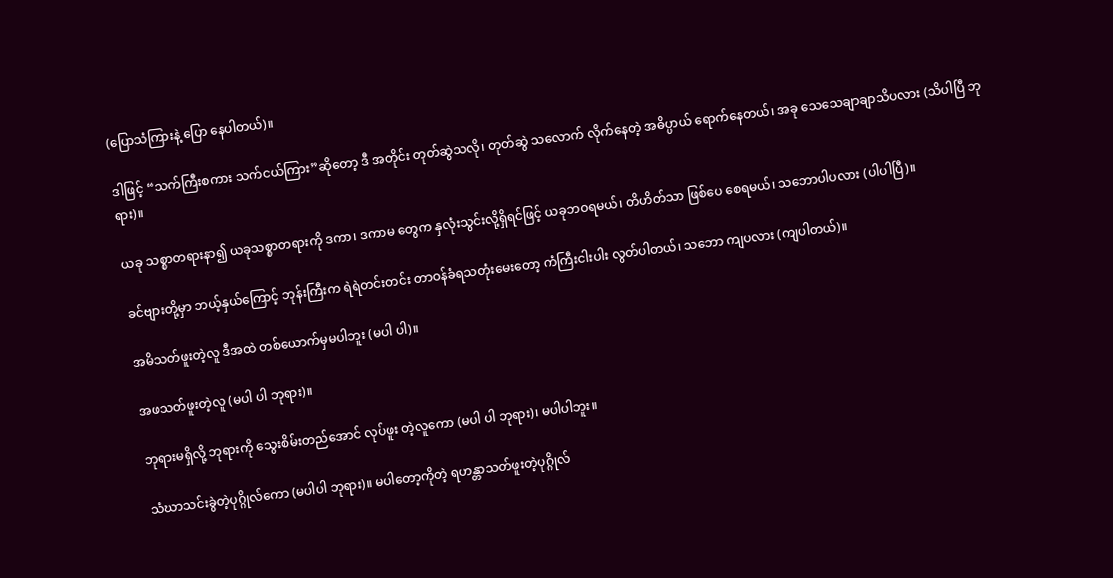(ပြောသံကြားနဲ့ ပြော နေပါတယ်)။

ဒါဖြင့် “သက်ကြီးစကား သက်ငယ်ကြား”ဆိုတော့ ဒီ အတိုင်း တုတ်ဆွဲသလို၊ တုတ်ဆွဲ သလောက် လိုက်နေတဲ့ အဓိပ္ပာယ် ရောက်နေတယ်၊ အခု သေသေချာချာသိပလား (သိပါပြီ ဘုရား)။

ယခု သစ္စာတရားနာ၍ ယခုသစ္စာတရားကို ဒကာ၊ ဒကာမ တွေက နှလုံးသွင်းလို့ရှိရင်ဖြင့် ယခုဘဝရမယ်၊ တိဟိတ်သာ ဖြစ်ပေ စေရမယ်၊ သဘောပါပလား (ပါပါပြီ)။

ခင်ဗျားတို့မှာ ဘယ့်နှယ်ကြောင့် ဘုန်းကြီးက ရဲရဲတင်းတင်း တာဝန်ခံရသတုံးမေးတော့ ကံကြီးငါးပါး လွတ်ပါတယ်၊ သဘော ကျပလား (ကျပါတယ်)။

အမိသတ်ဖူးတဲ့လူ ဒီအထဲ တစ်ယောက်မှမပါဘူး (မပါ ပါ)။

အဖသတ်ဖူးတဲ့လူ (မပါ ပါ ဘုရား)။

ဘုရားမရှိလို့ ဘုရားကို သွေးစိမ်းတည်အောင် လုပ်ဖူး တဲ့လူကော (မပါ ပါ ဘုရား)၊ မပါပါဘူး။

သံဃာသင်းခွဲတဲ့ပုဂ္ဂိုလ်ကော (မပါပါ ဘုရား)။ မပါတော့ကိုတဲ့ ရဟန္တာသတ်ဖူးတဲ့ပုဂ္ဂိုလ်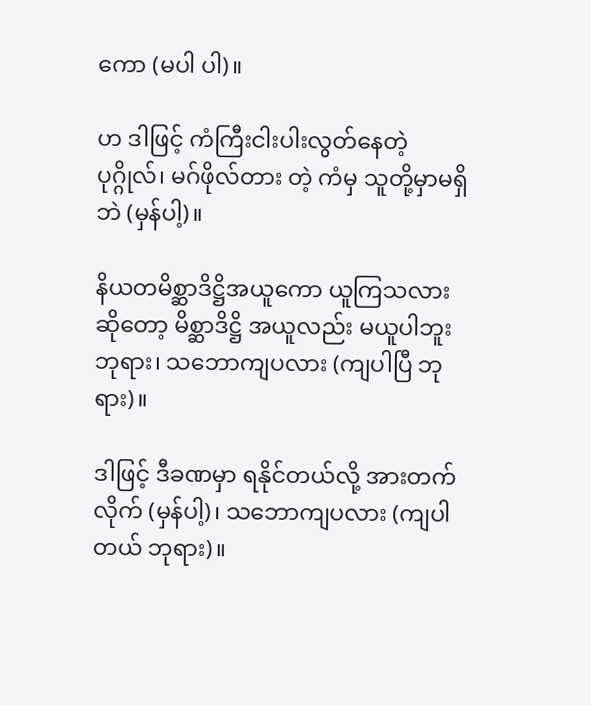ကော (မပါ ပါ)။

ဟ ဒါဖြင့် ကံကြီးငါးပါးလွတ်နေတဲ့ ပုဂ္ဂိုလ်၊ မဂ်ဖိုလ်တား တဲ့ ကံမှ သူတို့မှာမရှိဘဲ (မှန်ပါ့)။

နိယတမိစ္ဆာဒိဋ္ဌိအယူကော ယူကြသလားဆိုတော့ မိစ္ဆာဒိဋ္ဌိ အယူလည်း မယူပါဘူးဘုရား၊ သဘောကျပလား (ကျပါပြီ ဘုရား)။

ဒါဖြင့် ဒီခဏမှာ ရနိုင်တယ်လို့ အားတက်လိုက် (မှန်ပါ့)၊ သဘောကျပလား (ကျပါတယ် ဘုရား)။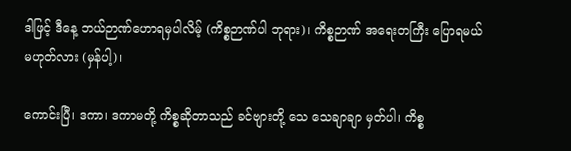ဒါဖြင့် ဒီနေ့ ဘယ်ဉာဏ်ဟောရမှပါလိမ့် (ကိစ္စဉာဏ်ပါ ဘုရား)၊ ကိစ္စဉာဏ် အရေးတကြီး ပြောရမယ် မဟုတ်လား (မှန်ပါ့)၊

ကောင်းပြီ၊ ဒကာ၊ ဒကာမတို့ ကိစ္စဆိုတာသည် ခင်ဗျားတို့ သေ သေချာချာ မှတ်ပါ၊ ကိစ္စ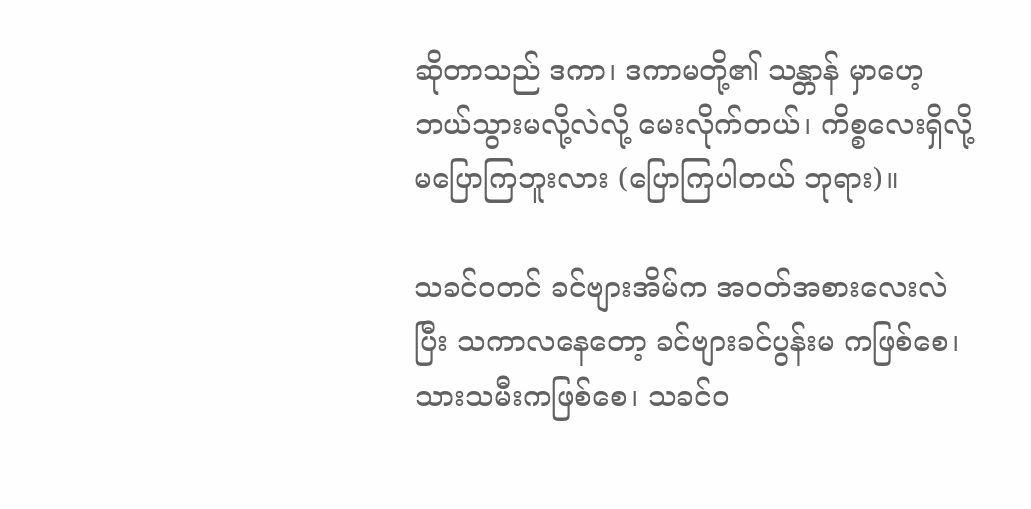ဆိုတာသည် ဒကာ၊ ဒကာမတို့၏ သန္တာန် မှာဟေ့ ဘယ်သွားမလို့လဲလို့ မေးလိုက်တယ်၊ ကိစ္စလေးရှိလို့ မပြောကြဘူးလား (ပြောကြပါတယ် ဘုရား)။

သခင်ဝတင် ခင်ဗျားအိမ်က အဝတ်အစားလေးလဲပြီး သကာလနေတော့ ခင်ဗျားခင်ပွန်းမ ကဖြစ်စေ၊ သားသမီးကဖြစ်စေ၊ သခင်ဝ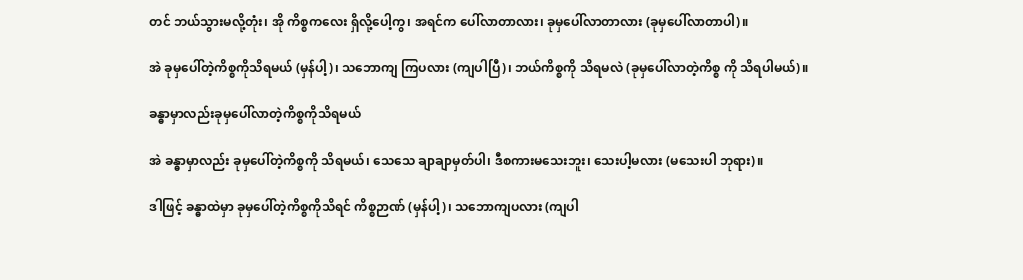တင် ဘယ်သွားမလို့တုံး၊ အို ကိစ္စကလေး ရှိလို့ပေါ့ကွ၊ အရင်က ပေါ်လာတာလား၊ ခုမှပေါ်လာတာလား (ခုမှပေါ်လာတာပါ)။

အဲ ခုမှပေါ်တဲ့ကိစ္စကိုသိရမယ် (မှန်ပါ့)၊ သဘောကျ ကြပလား (ကျပါပြီ)၊ ဘယ်ကိစ္စကို သိရမလဲ (ခုမှပေါ်လာတဲ့ကိစ္စ ကို သိရပါမယ်)။

ခန္ဓာမှာလည်းခုမှပေါ်လာတဲ့ကိစ္စကိုသိရမယ်

အဲ ခန္ဓာမှာလည်း ခုမှပေါ်တဲ့ကိစ္စကို သိရမယ်၊ သေသေ ချာချာမှတ်ပါ၊ ဒီစကားမသေးဘူး၊ သေးပါ့မလား (မသေးပါ ဘုရား)။

ဒါဖြင့် ခန္ဓာထဲမှာ ခုမှပေါ်တဲ့ကိစ္စကိုသိရင် ကိစ္စဉာဏ် (မှန်ပါ့)၊ သဘောကျပလား (ကျပါ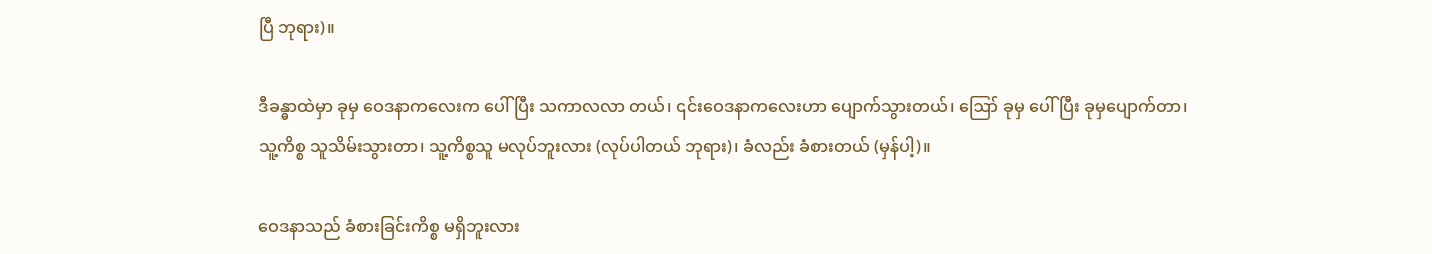ပြီ ဘုရား)။

ဒီခန္ဓာထဲမှာ ခုမှ ဝေဒနာကလေးက ပေါ်ပြီး သကာလလာ တယ်၊ ၎င်းဝေဒနာကလေးဟာ ပျောက်သွားတယ်၊ ဪ ခုမှ ပေါ်ပြီး ခုမှပျောက်တာ၊ သူ့ကိစ္စ သူသိမ်းသွားတာ၊ သူ့ကိစ္စသူ မလုပ်ဘူးလား (လုပ်ပါတယ် ဘုရား)၊ ခံလည်း ခံစားတယ် (မှန်ပါ့)။

ဝေဒနာသည် ခံစားခြင်းကိစ္စ မရှိဘူးလား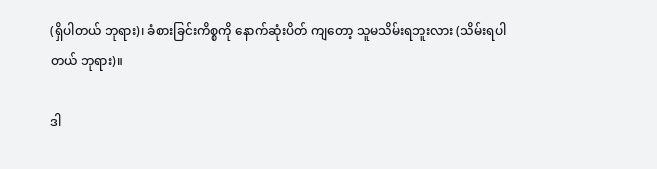(ရှိပါတယ် ဘုရား)၊ ခံစားခြင်းကိစ္စကို နောက်ဆုံးပိတ် ကျတော့ သူမသိမ်းရဘူးလား (သိမ်းရပါတယ် ဘုရား)။

ဒါ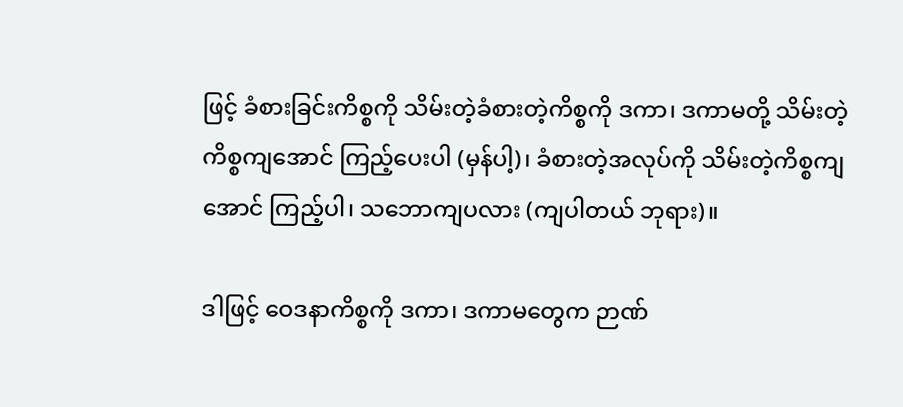ဖြင့် ခံစားခြင်းကိစ္စကို သိမ်းတဲ့ခံစားတဲ့ကိစ္စကို ဒကာ၊ ဒကာမတို့ သိမ်းတဲ့ကိစ္စကျအောင် ကြည့်ပေးပါ (မှန်ပါ့)၊ ခံစားတဲ့အလုပ်ကို သိမ်းတဲ့ကိစ္စကျအောင် ကြည့်ပါ၊ သဘောကျပလား (ကျပါတယ် ဘုရား)။

ဒါဖြင့် ဝေဒနာကိစ္စကို ဒကာ၊ ဒကာမတွေက ဉာဏ်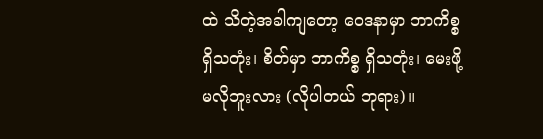ထဲ သိတဲ့အခါကျတော့ ဝေဒနာမှာ ဘာကိစ္စရှိသတုံး၊ စိတ်မှာ ဘာကိစ္စ ရှိသတုံး၊ မေးဖို့မလိုဘူးလား (လိုပါတယ် ဘုရား)။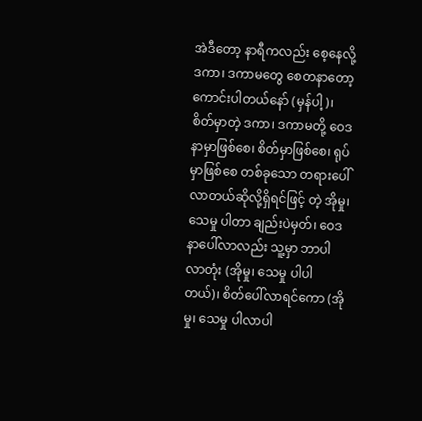အဲဒီတော့ နာရီကလည်း စေ့နေလို့ ဒကာ၊ ဒကာမတွေ စေတနာတော့ကောင်းပါတယ်နော် (မှန်ပါ့)၊ စိတ်မှာတဲ့ ဒကာ၊ ဒကာမတို့ ဝေဒနာမှာဖြစ်စေ၊ စိတ်မှာဖြစ်စေ၊ ရုပ်မှာဖြစ်စေ တစ်ခုသော တရားပေါ်လာတယ်ဆိုလို့ရှိရင်ဖြင့် တဲ့ အိုမှု၊ သေမှု ပါတာ ချည်းပဲမှတ်၊ ဝေဒနာပေါ်လာလည်း သူ့မှာ ဘာပါလာတုံး (အိုမှု၊ သေမှု ပါပါတယ်)၊ စိတ်ပေါ်လာရင်ကော (အိုမှု၊ သေမှု ပါလာပါ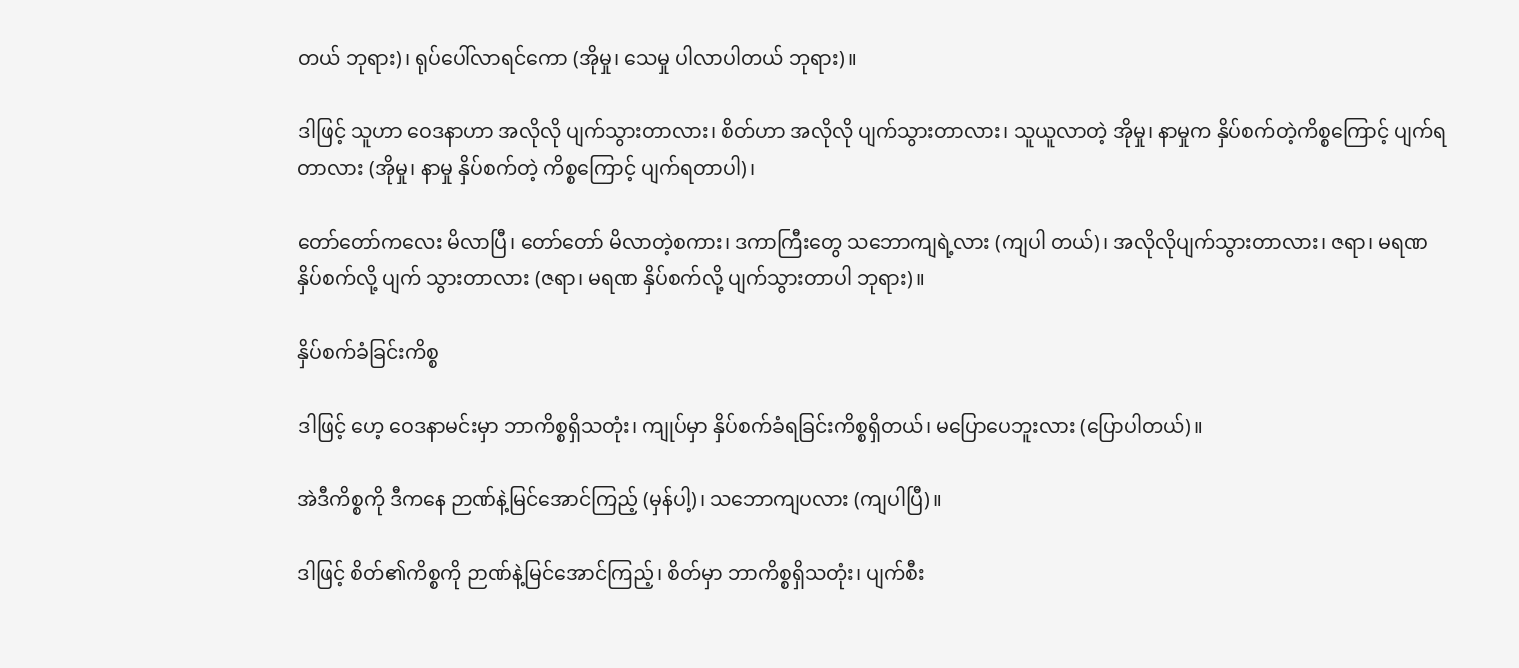တယ် ဘုရား)၊ ရုပ်ပေါ်လာရင်ကော (အိုမှု၊ သေမှု ပါလာပါတယ် ဘုရား)။

ဒါဖြင့် သူဟာ ဝေဒနာဟာ အလိုလို ပျက်သွားတာလား၊ စိတ်ဟာ အလိုလို ပျက်သွားတာလား၊ သူယူလာတဲ့ အိုမှု၊ နာမှုက နှိပ်စက်တဲ့ကိစ္စကြောင့် ပျက်ရတာလား (အိုမှု၊ နာမှု နှိပ်စက်တဲ့ ကိစ္စကြောင့် ပျက်ရတာပါ)၊

တော်တော်ကလေး မိလာပြီ၊ တော်တော် မိလာတဲ့စကား၊ ဒကာကြီးတွေ သဘောကျရဲ့လား (ကျပါ တယ်)၊ အလိုလိုပျက်သွားတာလား၊ ဇရာ၊ မရဏနှိပ်စက်လို့ ပျက် သွားတာလား (ဇရာ၊ မရဏ နှိပ်စက်လို့ ပျက်သွားတာပါ ဘုရား)။

နှိပ်စက်ခံခြင်းကိစ္စ

ဒါဖြင့် ဟေ့ ဝေဒနာမင်းမှာ ဘာကိစ္စရှိသတုံး၊ ကျုပ်မှာ နှိပ်စက်ခံရခြင်းကိစ္စရှိတယ်၊ မပြောပေဘူးလား (ပြောပါတယ်)။

အဲဒီကိစ္စကို ဒီကနေ ဉာဏ်နဲ့မြင်အောင်ကြည့် (မှန်ပါ့)၊ သဘောကျပလား (ကျပါပြီ)။

ဒါဖြင့် စိတ်၏ကိစ္စကို ဉာဏ်နဲ့မြင်အောင်ကြည့်၊ စိတ်မှာ ဘာကိစ္စရှိသတုံး၊ ပျက်စီး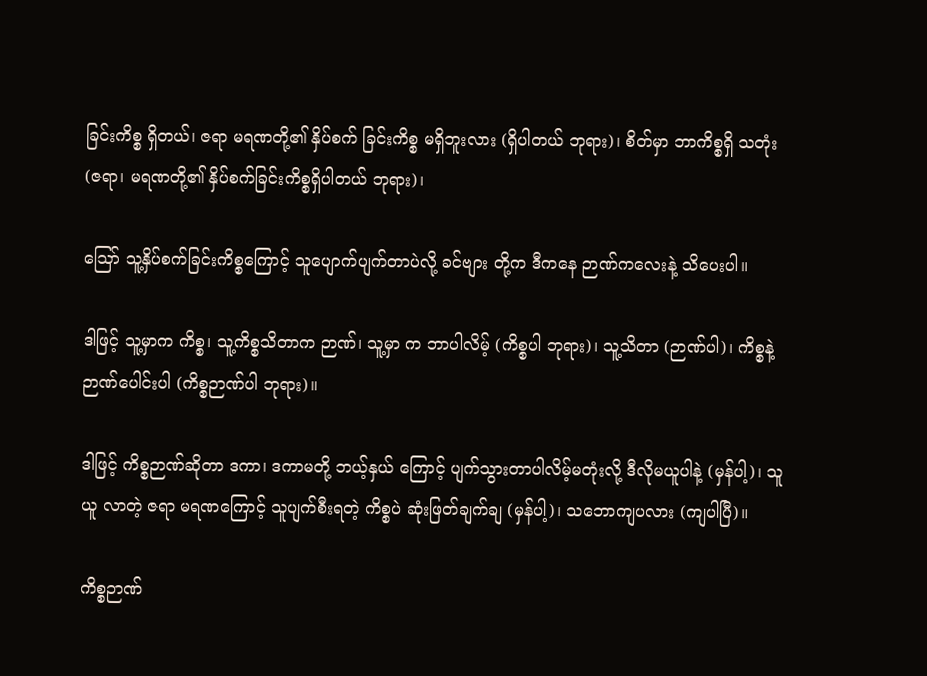ခြင်းကိစ္စ ရှိတယ်၊ ဇရာ မရဏတို့၏ နှိပ်စက် ခြင်းကိစ္စ မရှိဘူးလား (ရှိပါတယ် ဘုရား)၊ စိတ်မှာ ဘာကိစ္စရှိ သတုံး (ဇရာ၊ မရဏတို့၏ နှိပ်စက်ခြင်းကိစ္စရှိပါတယ် ဘုရား)၊

ဪ သူ့နှိပ်စက်ခြင်းကိစ္စကြောင့် သူပျောက်ပျက်တာပဲလို့ ခင်ဗျား တို့က ဒီကနေ ဉာဏ်ကလေးနဲ့ သိပေးပါ။

ဒါဖြင့် သူ့မှာက ကိစ္စ၊ သူ့ကိစ္စသိတာက ဉာဏ်၊ သူ့မှာ က ဘာပါလိမ့် (ကိစ္စပါ ဘုရား)၊ သူ့သိတာ (ဉာဏ်ပါ)၊ ကိစ္စနဲ့ ဉာဏ်ပေါင်းပါ (ကိစ္စဉာဏ်ပါ ဘုရား)။

ဒါဖြင့် ကိစ္စဉာဏ်ဆိုတာ ဒကာ၊ ဒကာမတို့ ဘယ့်နှယ် ကြောင့် ပျက်သွားတာပါလိမ့်မတုံးလို့ ဒီလိုမယူပါနဲ့ (မှန်ပါ့)၊ သူယူ လာတဲ့ ဇရာ မရဏကြောင့် သူပျက်စီးရတဲ့ ကိစ္စပဲ ဆုံးဖြတ်ချက်ချ (မှန်ပါ့)၊ သဘောကျပလား (ကျပါပြီ)။

ကိစ္စဉာဏ်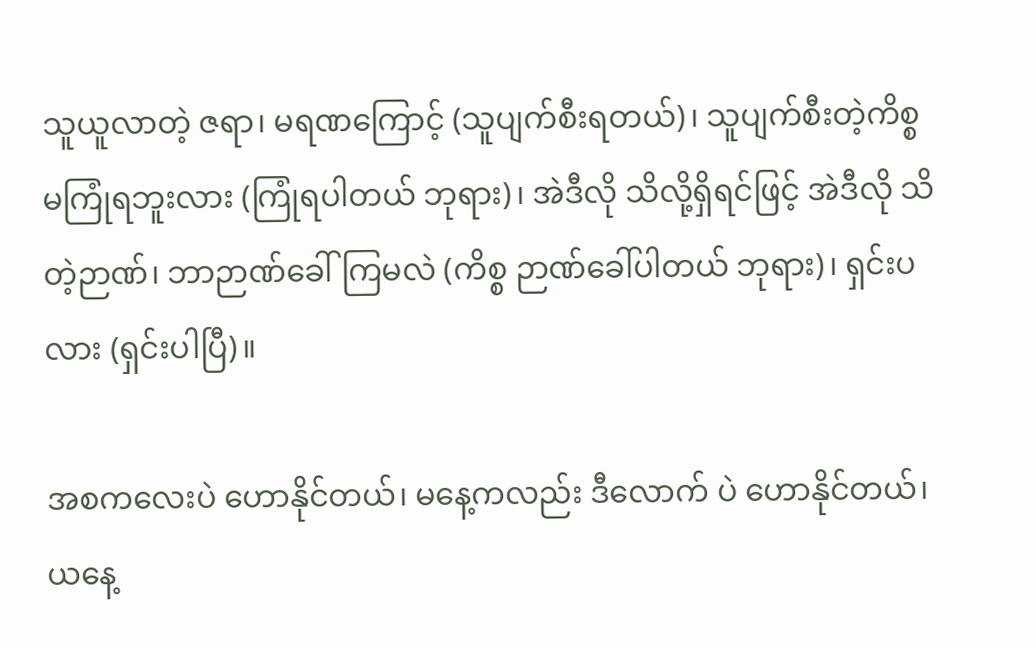သူယူလာတဲ့ ဇရာ၊ မရဏကြောင့် (သူပျက်စီးရတယ်)၊ သူပျက်စီးတဲ့ကိစ္စ မကြုံရဘူးလား (ကြုံရပါတယ် ဘုရား)၊ အဲဒီလို သိလို့ရှိရင်ဖြင့် အဲဒီလို သိတဲ့ဉာဏ်၊ ဘာဉာဏ်ခေါ်ကြမလဲ (ကိစ္စ ဉာဏ်ခေါ်ပါတယ် ဘုရား)၊ ရှင်းပလား (ရှင်းပါပြီ)။

အစကလေးပဲ ဟောနိုင်တယ်၊ မနေ့ကလည်း ဒီလောက် ပဲ ဟောနိုင်တယ်၊ ယနေ့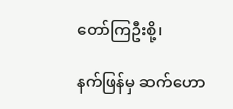တော်ကြဦးစို့၊

နက်ဖြန်မှ ဆက်ဟော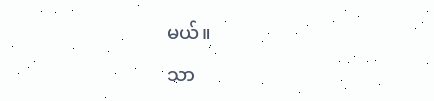မယ်။

သာ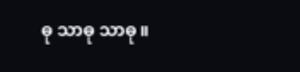ဓု သာဓု သာဓု။